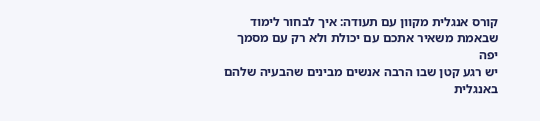קורס אנגלית מקוון עם תעודה: איך לבחור לימוד שבאמת משאיר אתכם עם יכולת ולא רק עם מסמך יפה
יש רגע קטן שבו הרבה אנשים מבינים שהבעיה שלהם באנגלית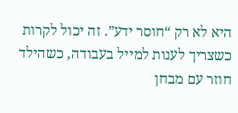היא לא רק “חוסר ידע”. זה יכול לקרות כשצריך לענות למייל בעבודה, כשהילד חוזר עם מבחן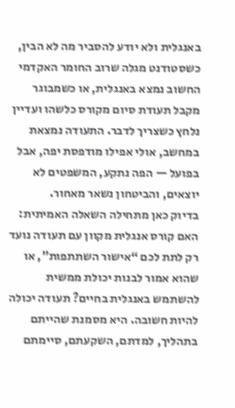באנגלית ולא יודע להסביר מה לא הבין, כשסטודנט מגלה שרוב החומר האקדמי החשוב נמצא באנגלית, או כשמבוגר מקבל תעודת סיום מקורס כלשהו ועדיין נלחץ כשצריך לדבר. התעודה נמצאת במחשב, אולי אפילו מודפסת יפה, אבל בפועל — הפה נתקע, המשפטים לא יוצאים, והביטחון נשאר מאחור.
בדיוק כאן מתחילה השאלה האמיתית: האם קורס אנגלית מקוון עם תעודה נועד רק לתת לכם “אישור השתתפות”, או שהוא אמור לבנות יכולת ממשית להשתמש באנגלית בחיים? תעודה יכולה להיות חשובה. היא מסמנת שהייתם בתהליך, למדתם, השקעתם, סיימתם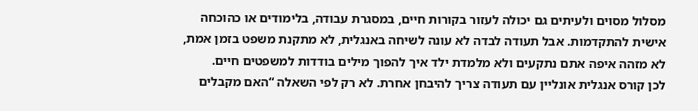מסלול מסוים ולעיתים גם יכולה לעזור בקורות חיים, במסגרת עבודה, בלימודים או כהוכחה אישית להתקדמות. אבל תעודה לבדה לא עונה לשיחה באנגלית, לא מתקנת משפט בזמן אמת, לא מזהה איפה אתם נתקעים ולא מלמדת ילד איך להפוך מילים בודדות למשפטים חיים.
לכן קורס אנגלית אונליין עם תעודה צריך להיבחן אחרת. לא רק לפי השאלה “האם מקבלים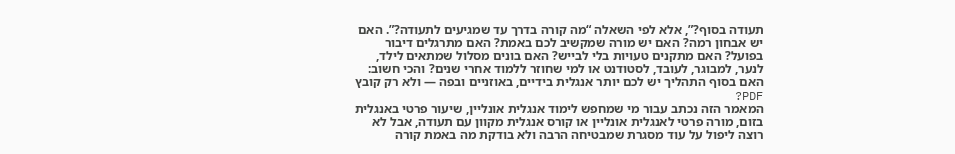תעודה בסוף?”, אלא לפי השאלה “מה קורה בדרך עד שמגיעים לתעודה?”. האם יש אבחון רמה? האם יש מורה שמקשיב לכם באמת? האם מתרגלים דיבור בפועל? האם מתקנים טעויות בלי לבייש? האם בונים מסלול שמתאים לילד, לנער, למבוגר, לעובד, לסטודנט או למי שחוזר ללמוד אחרי שנים? והכי חשוב: האם בסוף התהליך יש לכם יותר אנגלית בידיים, באוזניים ובפה — ולא רק קובץ PDF?
המאמר הזה נכתב עבור מי שמחפש לימוד אנגלית אונליין, שיעור פרטי באנגלית בזום, מורה פרטי לאנגלית אונליין או קורס אנגלית מקוון עם תעודה, אבל לא רוצה ליפול על עוד מסגרת שמבטיחה הרבה ולא בודקת מה באמת קורה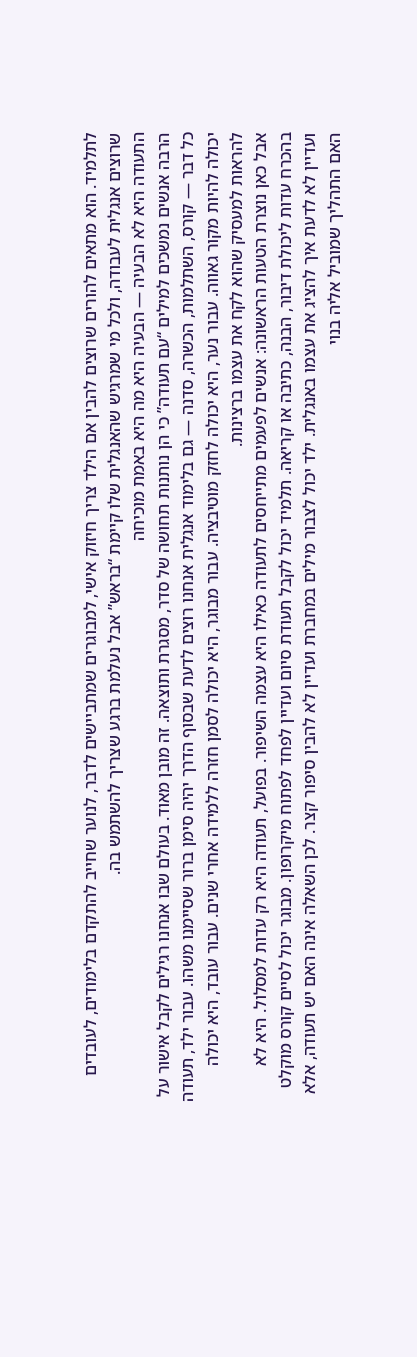לתלמיד. הוא מתאים להורים שרוצים להבין אם הילד צריך חיזוק אישי, למבוגרים שמתביישים לדבר, לנוער שחייב להתקדם בלימודים, לעובדים שרוצים אנגלית לעבודה, ולכל מי שמרגיש שהאנגלית שלו קיימת “בראש” אבל נעלמת ברגע שצריך להשתמש בה.
התעודה היא לא הבעיה — הבעיה היא מה היא באמת מוכיחה
הרבה אנשים נמשכים למילים “עם תעודה” כי הן נותנות תחושה של סדר, מסגרת ותוצאה. זה מובן מאוד. בעולם שבו אנחנו רגילים לקבל אישור על כל דבר — קורס, השתלמות, הכשרה, סדנה — גם בלימוד אנגלית אנחנו רוצים לדעת שבסוף הדרך יהיה סימן ברור שסיימנו משהו. עבור ילד, תעודה יכולה להיות מקור גאווה. עבור נער, היא יכולה לחזק מוטיבציה. עבור מבוגר, היא יכולה לסמן חזרה ללמידה אחרי שנים. עבור עובד, היא יכולה להראות למעסיק שהוא לקח את עצמו ברצינות.
אבל כאן נוצרת הטעות הראשונה: אנשים לפעמים מתייחסים לתעודה כאילו היא עצמה השיפור. בפועל, תעודה היא רק עדות למסלול. היא לא בהכרח עדות ליכולת דיבור, הבנה, כתיבה או קריאה. תלמיד יכול לקבל תעודת סיום ועדיין לפחד לפתוח מיקרופון. מבוגר יכול לסיים קורס מוקלט ועדיין לא לדעת איך להציג את עצמו באנגלית. ילד יכול לצבור מילים במחברת ועדיין לא להבין סיפור קצר. לכן השאלה אינה האם יש תעודה, אלא האם התהליך שמוביל אליה בנוי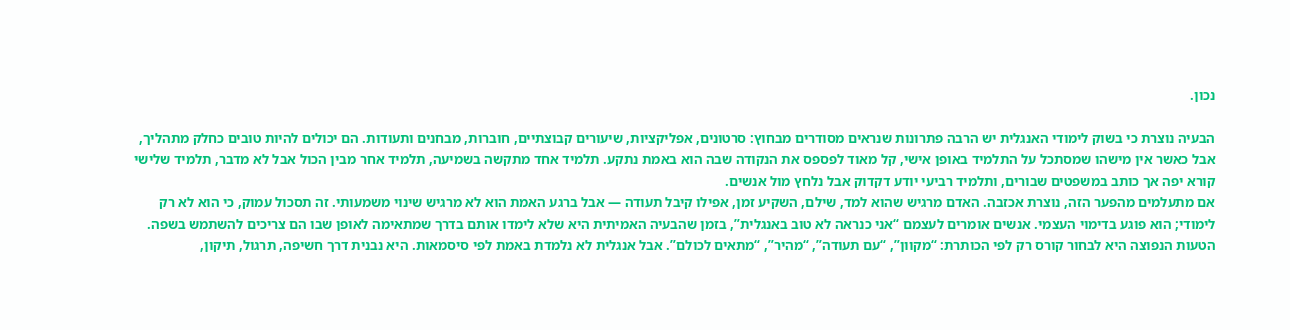נכון.

הבעיה נוצרת כי בשוק לימודי האנגלית יש הרבה פתרונות שנראים מסודרים מבחוץ: סרטונים, אפליקציות, שיעורים קבוצתיים, חוברות, מבחנים ותעודות. הם יכולים להיות טובים כחלק מתהליך, אבל כאשר אין מישהו שמסתכל על התלמיד באופן אישי, קל מאוד לפספס את הנקודה שבה הוא באמת נתקע. תלמיד אחד מתקשה בשמיעה, תלמיד אחר מבין הכול אבל לא מדבר, תלמיד שלישי קורא יפה אך כותב במשפטים שבורים, ותלמיד רביעי יודע דקדוק אבל נלחץ מול אנשים.
אם מתעלמים מהפער הזה, נוצרת אכזבה. האדם מרגיש שהוא למד, שילם, השקיע זמן, אפילו קיבל תעודה — אבל ברגע האמת הוא לא מרגיש שינוי משמעותי. זה תסכול עמוק, כי הוא לא רק לימודי; הוא פוגע בדימוי העצמי. אנשים אומרים לעצמם “אני כנראה לא טוב באנגלית”, בזמן שהבעיה האמיתית היא שלא לימדו אותם בדרך שמתאימה לאופן שבו הם צריכים להשתמש בשפה.
הטעות הנפוצה היא לבחור קורס רק לפי הכותרת: “מקוון”, “עם תעודה”, “מהיר”, “מתאים לכולם”. אבל אנגלית לא נלמדת באמת לפי סיסמאות. היא נבנית דרך חשיפה, תרגול, תיקון,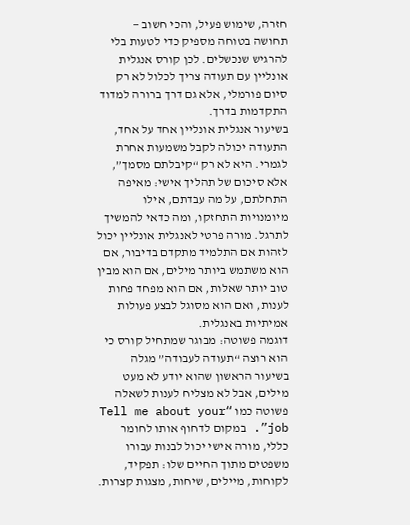חזרה, שימוש פעיל, והכי חשוב — תחושה בטוחה מספיק כדי לטעות בלי להרגיש שנכשלים. לכן קורס אנגלית אונליין עם תעודה צריך לכלול לא רק סיום פורמלי, אלא גם דרך ברורה למדוד התקדמות בדרך.
בשיעור אנגלית אונליין אחד על אחד, התעודה יכולה לקבל משמעות אחרת לגמרי. היא לא רק “קיבלתם מסמך”, אלא סיכום של תהליך אישי: מאיפה התחלתם, על מה עבדתם, אילו מיומנויות התחזקו, ומה כדאי להמשיך לתרגל. מורה פרטי לאנגלית אונליין יכול לזהות אם התלמיד מתקדם בדיבור, אם הוא משתמש ביותר מילים, אם הוא מבין טוב יותר שאלות, אם הוא מפחד פחות לענות, ואם הוא מסוגל לבצע פעולות אמיתיות באנגלית.
דוגמה פשוטה: מבוגר שמתחיל קורס כי הוא רוצה “תעודה לעבודה” מגלה בשיעור הראשון שהוא יודע לא מעט מילים, אבל לא מצליח לענות לשאלה פשוטה כמו “Tell me about your job”. במקום לדחוף אותו לחומר כללי, מורה אישי יכול לבנות עבורו משפטים מתוך החיים שלו: תפקיד, לקוחות, מיילים, שיחות, מצגות קצרות.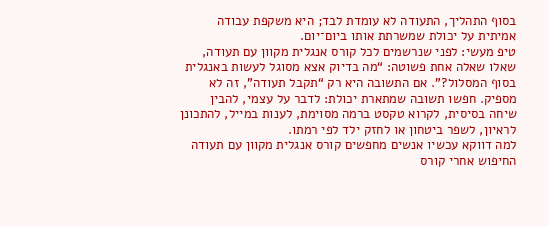בסוף התהליך, התעודה לא עומדת לבד; היא משקפת עבודה אמיתית על יכולת שמשרתת אותו ביום־יום.
טיפ מעשי: לפני שנרשמים לכל קורס אנגלית מקוון עם תעודה, שאלו שאלה אחת פשוטה: “מה בדיוק אצא מסוגל לעשות באנגלית בסוף המסלול?”. אם התשובה היא רק “תקבל תעודה”, זה לא מספיק. חפשו תשובה שמתארת יכולת: לדבר על עצמי, להבין שיחה בסיסית, לקרוא טקסט ברמה מסוימת, לענות במייל, להתכונן לראיון, לשפר ביטחון או לחזק ילד לפי רמתו.
למה דווקא עכשיו אנשים מחפשים קורס אנגלית מקוון עם תעודה
החיפוש אחרי קורס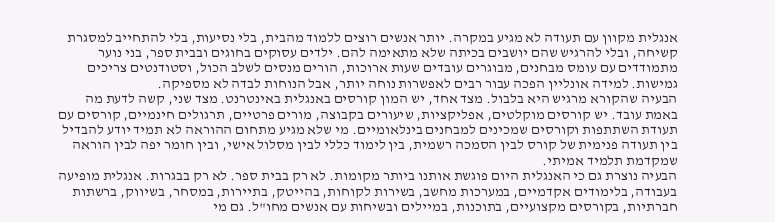אנגלית מקוון עם תעודה לא מגיע במקרה. יותר אנשים רוצים ללמוד מהבית, בלי נסיעות, בלי להתחייב למסגרת קשיחה, ובלי להרגיש שהם יושבים בכיתה שלא מתאימה להם. ילדים עסוקים בחוגים ובבית ספר, בני נוער מתמודדים עם עומס מבחנים, מבוגרים עובדים שעות ארוכות, הורים מנסים לשלב הכול, וסטודנטים צריכים גמישות. למידה אונליין הפכה עבור רבים לאפשרות נוחה יותר, אבל הנוחות לבדה לא מספיקה.
הבעיה שהקורא מרגיש היא בלבול. מצד אחד, יש המון קורסים באנגלית באינטרנט. מצד שני, קשה לדעת מה באמת עובד. יש קורסים מוקלטים, אפליקציות, שיעורים בקבוצה, מורים פרטיים, תרגולים חינמיים, קורסים עם תעודת השתתפות וקורסים שמכינים למבחנים בינלאומיים. מי שלא מגיע מתחום ההוראה לא תמיד יודע להבדיל בין תעודה פנימית של קורס לבין הסמכה רשמית, בין לימוד כללי לבין מסלול אישי, ובין חומר יפה לבין הוראה שמקדמת תלמיד אמיתי.
הבעיה נוצרת גם כי האנגלית היום פוגשת אותנו ביותר מקומות. לא רק בבית ספר. לא רק בבגרות. אנגלית מופיעה בעבודה, בלימודים אקדמיים, במערכות מחשב, בשירות לקוחות, בהייטק, בתיירות, במסחר, בשיווק, ברשתות חברתיות, בקורסים מקצועיים, בתוכנות, במיילים ובשיחות עם אנשים מחו"ל. גם מי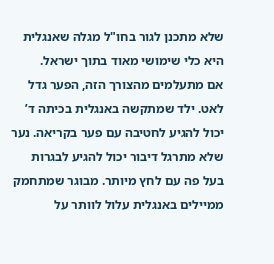שלא מתכנן לגור בחו"ל מגלה שאנגלית היא כלי שימושי מאוד בתוך ישראל.
אם מתעלמים מהצורך הזה, הפער גדל לאט. ילד שמתקשה באנגלית בכיתה ד’ יכול להגיע לחטיבה עם פער בקריאה. נער שלא מתרגל דיבור יכול להגיע לבגרות בעל פה עם לחץ מיותר. מבוגר שמתחמק ממיילים באנגלית עלול לוותר על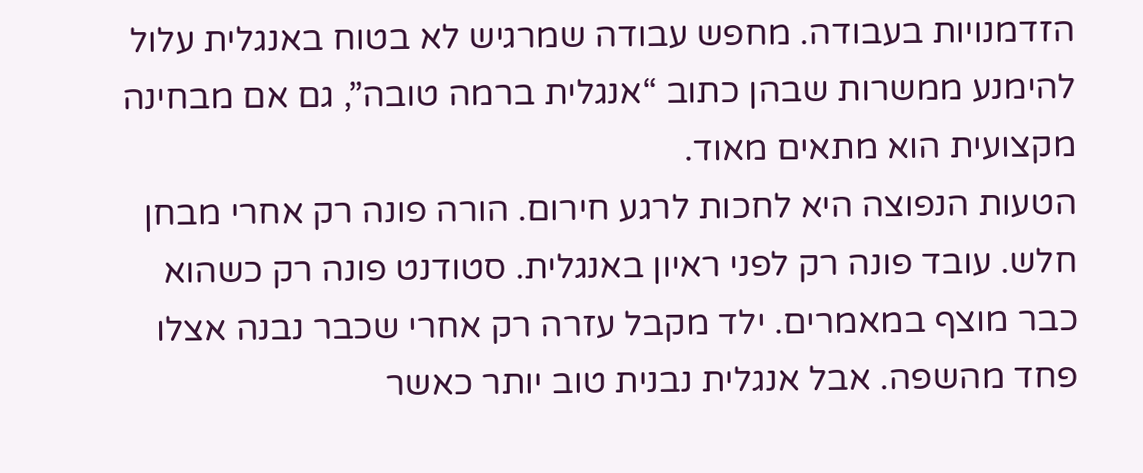הזדמנויות בעבודה. מחפש עבודה שמרגיש לא בטוח באנגלית עלול להימנע ממשרות שבהן כתוב “אנגלית ברמה טובה”, גם אם מבחינה מקצועית הוא מתאים מאוד.
הטעות הנפוצה היא לחכות לרגע חירום. הורה פונה רק אחרי מבחן חלש. עובד פונה רק לפני ראיון באנגלית. סטודנט פונה רק כשהוא כבר מוצף במאמרים. ילד מקבל עזרה רק אחרי שכבר נבנה אצלו פחד מהשפה. אבל אנגלית נבנית טוב יותר כאשר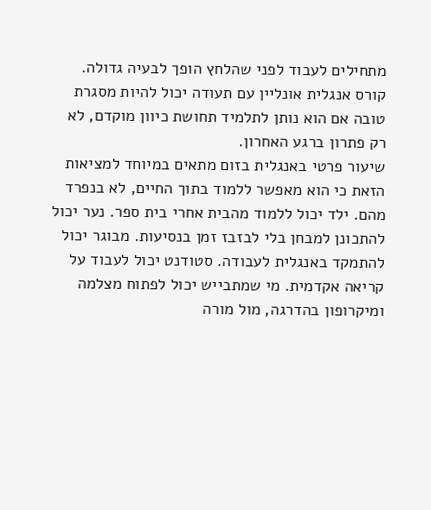מתחילים לעבוד לפני שהלחץ הופך לבעיה גדולה. קורס אנגלית אונליין עם תעודה יכול להיות מסגרת טובה אם הוא נותן לתלמיד תחושת כיוון מוקדם, לא רק פתרון ברגע האחרון.
שיעור פרטי באנגלית בזום מתאים במיוחד למציאות הזאת כי הוא מאפשר ללמוד בתוך החיים, לא בנפרד מהם. ילד יכול ללמוד מהבית אחרי בית ספר. נער יכול להתכונן למבחן בלי לבזבז זמן בנסיעות. מבוגר יכול להתמקד באנגלית לעבודה. סטודנט יכול לעבוד על קריאה אקדמית. מי שמתבייש יכול לפתוח מצלמה ומיקרופון בהדרגה, מול מורה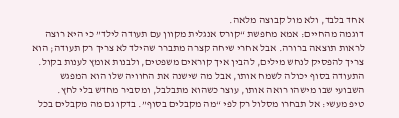אחד בלבד, ולא מול קבוצה מלאה.
דוגמה מהחיים: אמא מחפשת “קורס אנגלית מקוון עם תעודה לילד” כי היא רוצה לראות תוצאה ברורה. אבל אחרי שיחה קצרה מתברר שהילד לא צריך רק תעודה; הוא צריך להפסיק לנחש מילים, להבין איך קוראים משפטים, ולבנות אומץ לענות בקול. התעודה בסוף יכולה לשמח אותו, אבל מה שישנה את החוויה שלו הוא המפגש השבועי שבו מישהו רואה אותו, עוצר כשהוא מתבלבל, ומסביר מחדש בלי לחץ.
טיפ מעשי: אל תבחרו מסלול רק לפי “מה מקבלים בסוף”. בדקו גם מה מקבלים בכל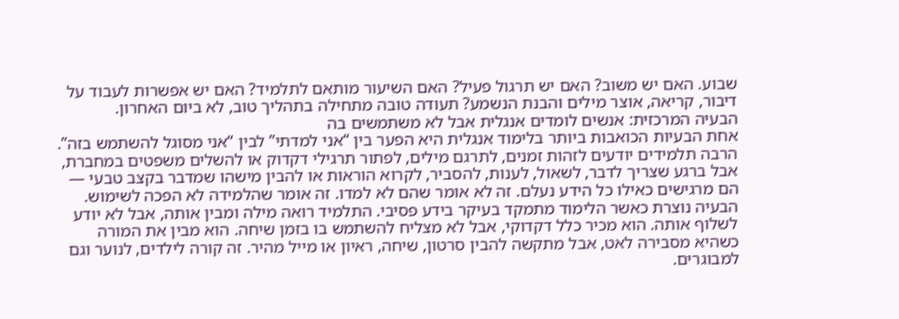שבוע. האם יש משוב? האם יש תרגול פעיל? האם השיעור מותאם לתלמיד? האם יש אפשרות לעבוד על דיבור, קריאה, אוצר מילים והבנת הנשמע? תעודה טובה מתחילה בתהליך טוב, לא ביום האחרון.
הבעיה המרכזית: אנשים לומדים אנגלית אבל לא משתמשים בה
אחת הבעיות הכואבות ביותר בלימוד אנגלית היא הפער בין “אני למדתי” לבין “אני מסוגל להשתמש בזה”. הרבה תלמידים יודעים לזהות זמנים, לתרגם מילים, לפתור תרגילי דקדוק או להשלים משפטים במחברת, אבל ברגע שצריך לדבר, לשאול, לענות, להסביר, לקרוא הוראות או להבין מישהו שמדבר בקצב טבעי — הם מרגישים כאילו כל הידע נעלם. זה לא אומר שהם לא למדו. זה אומר שהלמידה לא הפכה לשימוש.
הבעיה נוצרת כאשר הלימוד מתמקד בעיקר בידע פסיבי. התלמיד רואה מילה ומבין אותה, אבל לא יודע לשלוף אותה. הוא מכיר כלל דקדוקי, אבל לא מצליח להשתמש בו בזמן שיחה. הוא מבין את המורה כשהיא מסבירה לאט, אבל מתקשה להבין סרטון, שיחה, ראיון או מייל מהיר. זה קורה לילדים, לנוער וגם למבוגרים.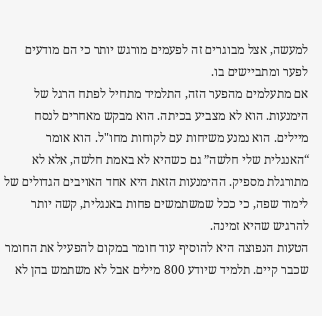למעשה, אצל מבוגרים זה לפעמים מורגש יותר כי הם מודעים לפער ומתביישים בו.
אם מתעלמים מהפער הזה, התלמיד מתחיל לפתח הרגל של הימנעות. הוא לא מצביע בכיתה. הוא מבקש מאחרים לנסח מיילים. הוא נמנע משיחות עם לקוחות מחו"ל. הוא אומר “האנגלית שלי חלשה” גם כשהיא לא באמת חלשה, אלא לא מתורגלת מספיק. ההימנעות הזאת היא אחד האויבים הגדולים של לימוד שפה, כי ככל שמשתמשים פחות באנגלית, קשה יותר להרגיש שהיא זמינה.
הטעות הנפוצה היא להוסיף עוד חומר במקום להפעיל את החומר שכבר קיים. תלמיד שיודע 800 מילים אבל לא משתמש בהן לא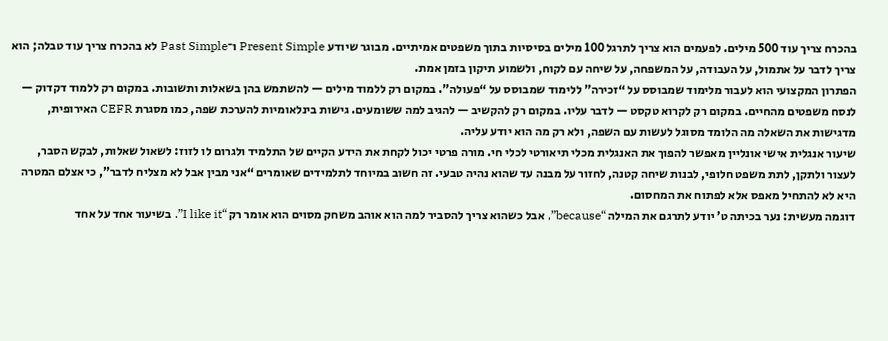בהכרח צריך עוד 500 מילים. לפעמים הוא צריך לתרגל 100 מילים בסיסיות בתוך משפטים אמיתיים. מבוגר שיודע Present Simple ו־Past Simple לא בהכרח צריך עוד טבלה; הוא צריך לדבר על אתמול, על העבודה, על המשפחה, על שיחה עם לקוח, ולשמוע תיקון בזמן אמת.
הפתרון המקצועי הוא לעבור מלימוד שמבוסס על “זכירה” ללימוד שמבוסס על “פעולה”. במקום רק ללמוד מילים — להשתמש בהן בשאלות ותשובות. במקום רק ללמוד דקדוק — לנסח משפטים מהחיים. במקום רק לקרוא טקסט — לדבר עליו. במקום רק להקשיב — להגיב למה ששומעים. גישות בינלאומיות להערכת שפה, כמו מסגרת CEFR האירופית, מדגישות את השאלה מה הלומד מסוגל לעשות עם השפה, ולא רק מה הוא יודע עליה.
שיעור אנגלית אישי אונליין מאפשר להפוך את האנגלית מכלי תיאורטי לכלי חי. מורה פרטי יכול לקחת את הידע הקיים של התלמיד ולגרום לו לזוז: לשאול שאלות, לבקש הסבר, לעצור ולתקן, לתת משפט חלופי, לבנות שיחה קטנה, לחזור על מבנה עד שהוא נהיה טבעי. זה חשוב במיוחד לתלמידים שאומרים “אני מבין אבל לא מצליח לדבר”, כי אצלם המטרה היא לא להתחיל מאפס אלא לפתוח את המחסום.
דוגמה מעשית: נער בכיתה ט’ יודע לתרגם את המילה “because”, אבל כשהוא צריך להסביר למה הוא אוהב משחק מסוים הוא אומר רק “I like it”. בשיעור אחד על אחד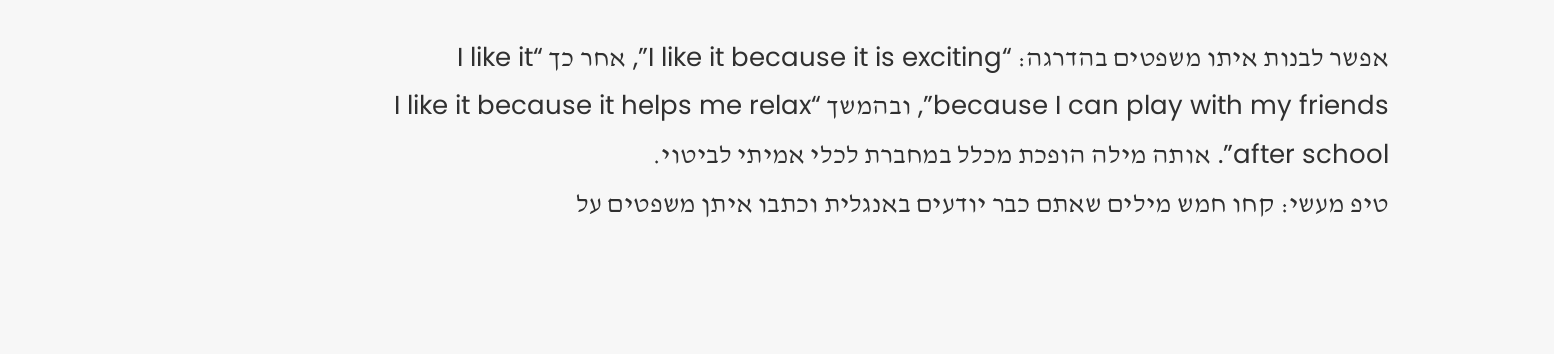אפשר לבנות איתו משפטים בהדרגה: “I like it because it is exciting”, אחר כך “I like it because I can play with my friends”, ובהמשך “I like it because it helps me relax after school”. אותה מילה הופכת מכלל במחברת לכלי אמיתי לביטוי.
טיפ מעשי: קחו חמש מילים שאתם כבר יודעים באנגלית וכתבו איתן משפטים על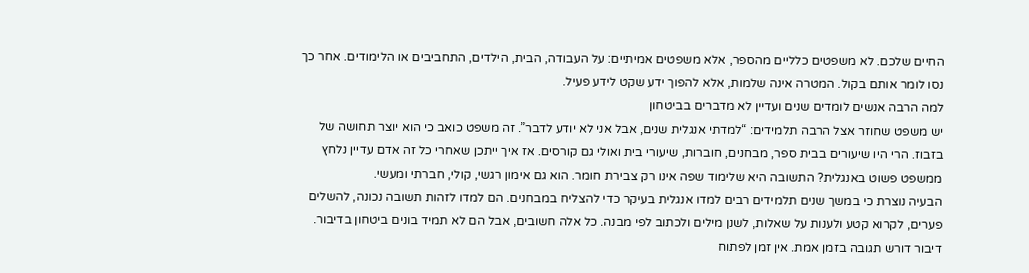החיים שלכם. לא משפטים כלליים מהספר, אלא משפטים אמיתיים: על העבודה, הבית, הילדים, התחביבים או הלימודים. אחר כך נסו לומר אותם בקול. המטרה אינה שלמות, אלא להפוך ידע שקט לידע פעיל.
למה הרבה אנשים לומדים שנים ועדיין לא מדברים בביטחון
יש משפט שחוזר אצל הרבה תלמידים: “למדתי אנגלית שנים, אבל אני לא יודע לדבר”. זה משפט כואב כי הוא יוצר תחושה של בזבוז. הרי היו שיעורים בבית ספר, מבחנים, חוברות, שיעורי בית ואולי גם קורסים. אז איך ייתכן שאחרי כל זה אדם עדיין נלחץ ממשפט פשוט באנגלית? התשובה היא שלימוד שפה אינו רק צבירת חומר. הוא גם אימון רגשי, קולי, חברתי ומעשי.
הבעיה נוצרת כי במשך שנים תלמידים רבים למדו אנגלית בעיקר כדי להצליח במבחנים. הם למדו לזהות תשובה נכונה, להשלים פערים, לקרוא קטע ולענות על שאלות, לשנן מילים ולכתוב לפי מבנה. כל אלה חשובים, אבל הם לא תמיד בונים ביטחון בדיבור. דיבור דורש תגובה בזמן אמת. אין זמן לפתוח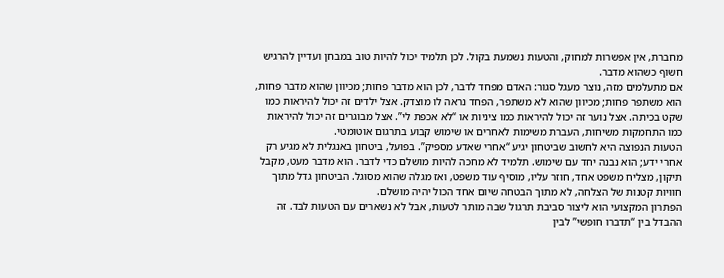מחברת, אין אפשרות למחוק, והטעות נשמעת בקול. לכן תלמיד יכול להיות טוב במבחן ועדיין להרגיש חשוף כשהוא מדבר.
אם מתעלמים מזה, נוצר מעגל סגור: האדם מפחד לדבר, לכן הוא מדבר פחות; מכיוון שהוא מדבר פחות, הוא משתפר פחות; מכיוון שהוא לא משתפר, הפחד נראה לו מוצדק. אצל ילדים זה יכול להיראות כמו שקט בכיתה. אצל נוער זה יכול להיראות כמו ציניות או “לא אכפת לי”. אצל מבוגרים זה יכול להיראות כמו התחמקות משיחות, העברת משימות לאחרים או שימוש קבוע בתרגום אוטומטי.
הטעות הנפוצה היא לחשוב שביטחון יגיע “אחרי שאדע מספיק”. בפועל, ביטחון באנגלית לא מגיע רק אחרי ידע; הוא נבנה יחד עם שימוש. תלמיד לא מחכה להיות מושלם כדי לדבר. הוא מדבר מעט, מקבל תיקון, מצליח משפט אחד, חוזר עליו, מוסיף עוד משפט, ואז מגלה שהוא מסוגל. הביטחון גדל מתוך חוויות קטנות של הצלחה, לא מתוך הבטחה שיום אחד הכול יהיה מושלם.
הפתרון המקצועי הוא ליצור סביבת תרגול שבה מותר לטעות, אבל לא נשארים עם הטעות לבד. זה ההבדל בין “תדברו חופשי” לבין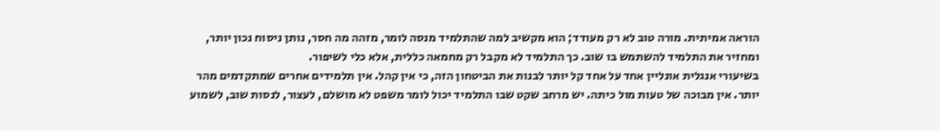הוראה אמיתית. מורה טוב לא רק מעודד; הוא מקשיב למה שהתלמיד מנסה לומר, מזהה מה חסר, נותן ניסוח נכון יותר, ומחזיר את התלמיד להשתמש בו שוב. כך התלמיד לא מקבל רק מחמאה כללית, אלא כלי לשיפור.
בשיעורי אנגלית אונליין אחד על אחד קל יותר לבנות את הביטחון הזה, כי אין קהל. אין תלמידים אחרים שמתקדמים מהר יותר. אין מבוכה של טעות מול כיתה. יש מרחב שקט שבו התלמיד יכול לומר משפט לא מושלם, לעצור, לנסות שוב, לשמוע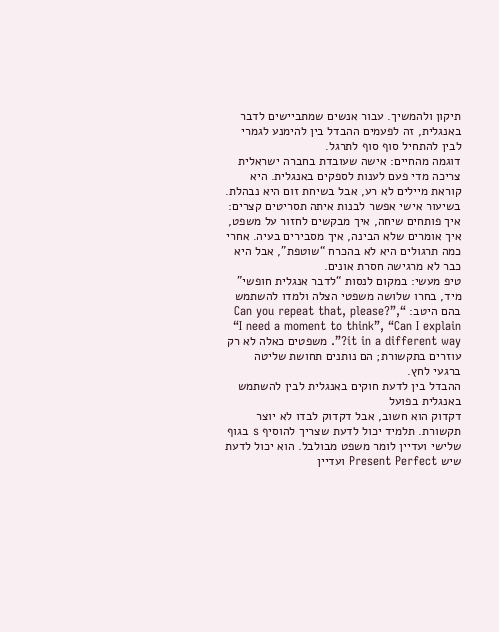תיקון ולהמשיך. עבור אנשים שמתביישים לדבר באנגלית, זה לפעמים ההבדל בין להימנע לגמרי לבין להתחיל סוף סוף לתרגל.
דוגמה מהחיים: אישה שעובדת בחברה ישראלית צריכה מדי פעם לענות לספקים באנגלית. היא קוראת מיילים לא רע, אבל בשיחת זום היא נבהלת. בשיעור אישי אפשר לבנות איתה תסריטים קצרים: איך פותחים שיחה, איך מבקשים לחזור על משפט, איך אומרים שלא הבינה, איך מסבירים בעיה. אחרי כמה תרגולים היא לא בהכרח “שוטפת”, אבל היא כבר לא מרגישה חסרת אונים.
טיפ מעשי: במקום לנסות “לדבר אנגלית חופשי” מיד, בחרו שלושה משפטי הצלה ולמדו להשתמש בהם היטב: “Can you repeat that, please?”, “I need a moment to think”, “Can I explain it in a different way?”. משפטים כאלה לא רק עוזרים בתקשורת; הם נותנים תחושת שליטה ברגעי לחץ.
ההבדל בין לדעת חוקים באנגלית לבין להשתמש באנגלית בפועל
דקדוק הוא חשוב, אבל דקדוק לבדו לא יוצר תקשורת. תלמיד יכול לדעת שצריך להוסיף s בגוף שלישי ועדיין לומר משפט מבולבל. הוא יכול לדעת שיש Present Perfect ועדיין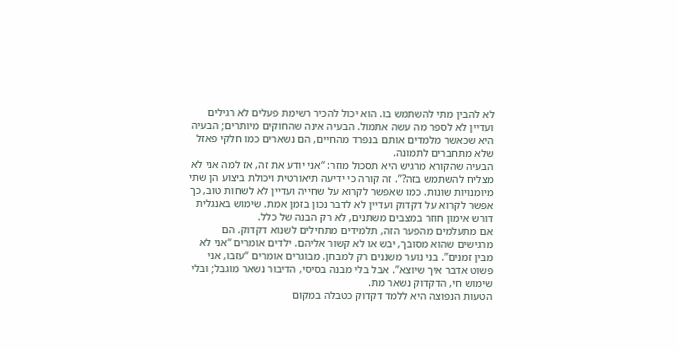לא להבין מתי להשתמש בו. הוא יכול להכיר רשימת פעלים לא רגילים ועדיין לא לספר מה עשה אתמול. הבעיה אינה שהחוקים מיותרים; הבעיה היא שכאשר מלמדים אותם בנפרד מהחיים, הם נשארים כמו חלקי פאזל שלא מתחברים לתמונה.
הבעיה שהקורא מרגיש היא תסכול מוזר: “אני יודע את זה, אז למה אני לא מצליח להשתמש בזה?”. זה קורה כי ידיעה תיאורטית ויכולת ביצוע הן שתי מיומנויות שונות. כמו שאפשר לקרוא על שחייה ועדיין לא לשחות טוב, כך אפשר לקרוא על דקדוק ועדיין לא לדבר נכון בזמן אמת. שימוש באנגלית דורש אימון חוזר במצבים משתנים, לא רק הבנה של כלל.
אם מתעלמים מהפער הזה, תלמידים מתחילים לשנוא דקדוק. הם מרגישים שהוא מסובך, יבש או לא קשור אליהם. ילדים אומרים “אני לא מבין זמנים”. בני נוער משננים רק למבחן. מבוגרים אומרים “עזבו, אני פשוט אדבר איך שיוצא”. אבל בלי מבנה בסיסי, הדיבור נשאר מוגבל; ובלי שימוש חי, הדקדוק נשאר מת.
הטעות הנפוצה היא ללמד דקדוק כטבלה במקום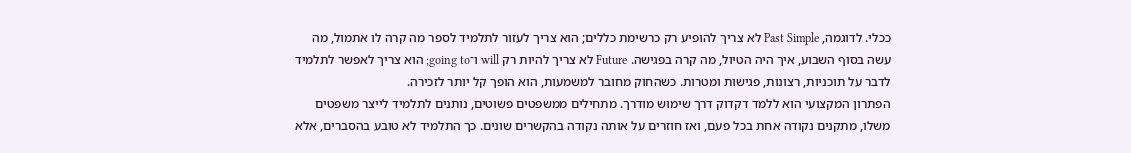ככלי. לדוגמה, Past Simple לא צריך להופיע רק כרשימת כללים; הוא צריך לעזור לתלמיד לספר מה קרה לו אתמול, מה עשה בסוף השבוע, איך היה הטיול, מה קרה בפגישה. Future לא צריך להיות רק will ו־going to; הוא צריך לאפשר לתלמיד לדבר על תוכניות, רצונות, פגישות ומטרות. כשהחוק מחובר למשמעות, הוא הופך קל יותר לזכירה.
הפתרון המקצועי הוא ללמד דקדוק דרך שימוש מודרך. מתחילים ממשפטים פשוטים, נותנים לתלמיד לייצר משפטים משלו, מתקנים נקודה אחת בכל פעם, ואז חוזרים על אותה נקודה בהקשרים שונים. כך התלמיד לא טובע בהסברים, אלא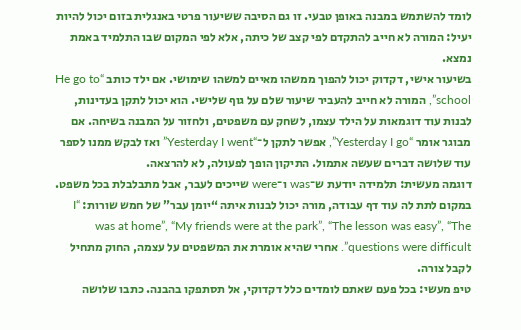לומד להשתמש במבנה באופן טבעי. זו גם הסיבה ששיעור פרטי באנגלית בזום יכול להיות יעיל: המורה לא חייב להתקדם לפי קצב של כיתה, אלא לפי המקום שבו התלמיד באמת נמצא.
בשיעור אישי, דקדוק יכול להפוך ממשהו מאיים למשהו שימושי. אם ילד כותב “He go to school”, המורה לא חייב להעביר שיעור שלם על גוף שלישי. הוא יכול לתקן בעדינות, לבנות עוד דוגמאות על הילד עצמו, לשחק עם משפטים, ולחזור על המבנה בשיחה. אם מבוגר אומר “Yesterday I go”, אפשר לתקן ל־“Yesterday I went” ואז לבקש ממנו לספר עוד שלושה דברים שעשה אתמול. התיקון הופך לפעולה, לא להרצאה.
דוגמה מעשית: תלמידה יודעת ש־was ו־were שייכים לעבר, אבל מתבלבלת בכל משפט. במקום לתת לה עוד דף עבודה, מורה יכול לבנות איתה “יומן עבר” של חמש שורות: “I was at home”, “My friends were at the park”, “The lesson was easy”, “The questions were difficult”. אחרי שהיא אומרת את המשפטים על עצמה, החוק מתחיל לקבל צורה.
טיפ מעשי: בכל פעם שאתם לומדים כלל דקדוקי, אל תסתפקו בהבנה. כתבו שלושה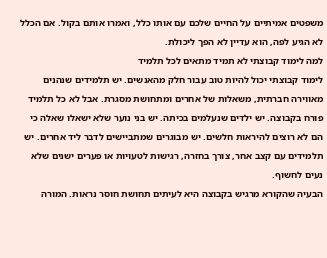משפטים אמיתיים על החיים שלכם עם אותו כלל, ואמרו אותם בקול. אם הכלל לא הגיע לפה, הוא עדיין לא הפך ליכולת.
למה לימוד קבוצתי לא תמיד מתאים לכל תלמיד
לימוד קבוצתי יכול להיות טוב עבור חלק מהאנשים. יש תלמידים שנהנים מאווירה חברתית, משאלות של אחרים ומתחושת מסגרת. אבל לא כל תלמיד פורח בקבוצה. יש ילדים שנעלמים בכיתה. יש בני נוער שלא ישאלו שאלה כי הם לא רוצים להיראות חלשים. יש מבוגרים שמתביישים לדבר ליד אחרים. יש תלמידים עם קצב אחר, צורך בחזרה, רגישות לטעויות או פערים ישנים שלא נעים לחשוף.
הבעיה שהקורא מרגיש בקבוצה היא לעיתים תחושת חוסר נראות. המורה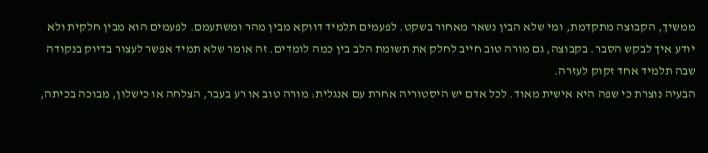ממשיך, הקבוצה מתקדמת, ומי שלא הבין נשאר מאחור בשקט. לפעמים תלמיד דווקא מבין מהר ומשתעמם. לפעמים הוא מבין חלקית ולא יודע איך לבקש הסבר. בקבוצה, גם מורה טוב חייב לחלק את תשומת הלב בין כמה לומדים. זה אומר שלא תמיד אפשר לעצור בדיוק בנקודה שבה תלמיד אחד זקוק לעזרה.
הבעיה נוצרת כי שפה היא אישית מאוד. לכל אדם יש היסטוריה אחרת עם אנגלית: מורה טוב או רע בעבר, הצלחה או כישלון, מבוכה בכיתה,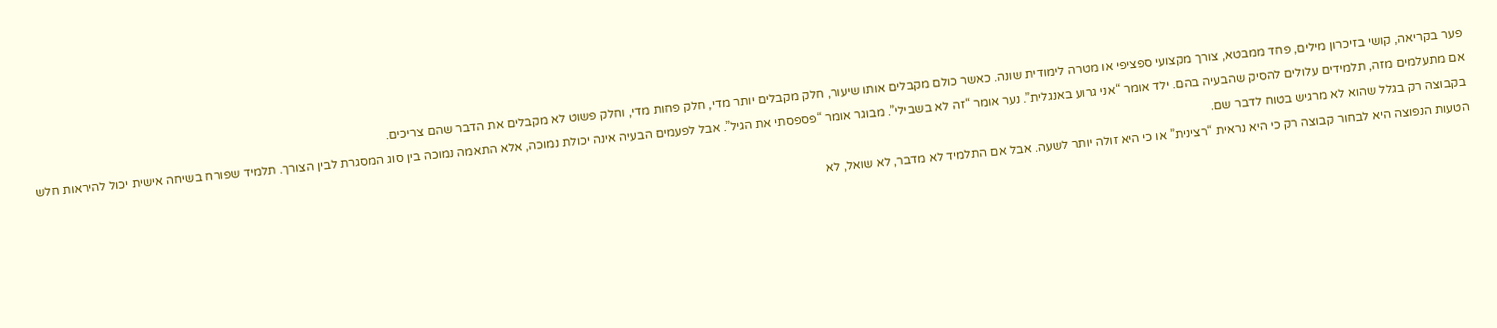פער בקריאה, קושי בזיכרון מילים, פחד ממבטא, צורך מקצועי ספציפי או מטרה לימודית שונה. כאשר כולם מקבלים אותו שיעור, חלק מקבלים יותר מדי, חלק פחות מדי, וחלק פשוט לא מקבלים את הדבר שהם צריכים.
אם מתעלמים מזה, תלמידים עלולים להסיק שהבעיה בהם. ילד אומר “אני גרוע באנגלית”. נער אומר “זה לא בשבילי”. מבוגר אומר “פספסתי את הגיל”. אבל לפעמים הבעיה אינה יכולת נמוכה, אלא התאמה נמוכה בין סוג המסגרת לבין הצורך. תלמיד שפורח בשיחה אישית יכול להיראות חלש בקבוצה רק בגלל שהוא לא מרגיש בטוח לדבר שם.
הטעות הנפוצה היא לבחור קבוצה רק כי היא נראית “רצינית” או כי היא זולה יותר לשעה. אבל אם התלמיד לא מדבר, לא שואל, לא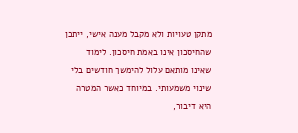מתקן טעויות ולא מקבל מענה אישי, ייתכן שהחיסכון אינו באמת חיסכון. לימוד שאינו מותאם עלול להימשך חודשים בלי שינוי משמעותי. במיוחד כאשר המטרה היא דיבור,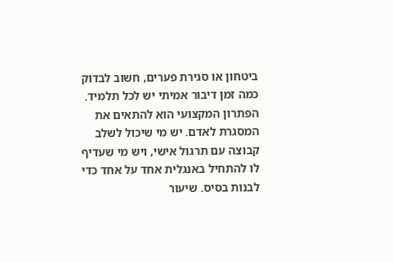ביטחון או סגירת פערים, חשוב לבדוק כמה זמן דיבור אמיתי יש לכל תלמיד.
הפתרון המקצועי הוא להתאים את המסגרת לאדם. יש מי שיכול לשלב קבוצה עם תרגול אישי, ויש מי שעדיף לו להתחיל באנגלית אחד על אחד כדי לבנות בסיס. שיעור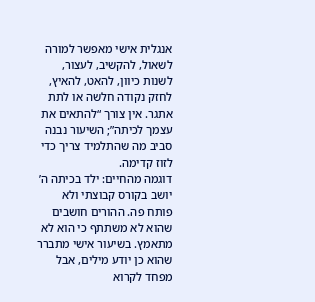אנגלית אישי מאפשר למורה לשאול, להקשיב, לעצור, לשנות כיוון, להאט, להאיץ, לחזק נקודה חלשה או לתת אתגר. אין צורך “להתאים את עצמך לכיתה”; השיעור נבנה סביב מה שהתלמיד צריך כדי לזוז קדימה.
דוגמה מהחיים: ילד בכיתה ה’ יושב בקורס קבוצתי ולא פותח פה. ההורים חושבים שהוא לא משתתף כי הוא לא מתאמץ. בשיעור אישי מתברר שהוא כן יודע מילים, אבל מפחד לקרוא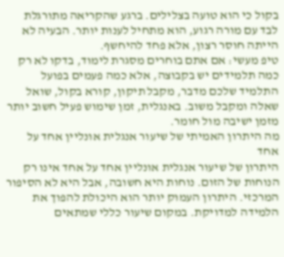בקול כי הוא טועה בצלילים. ברגע שהקריאה מתורגלת לבד עם מורה רגוע, הוא מתחיל לענות יותר. הבעיה לא הייתה חוסר רצון, אלא פחד להיחשף.
טיפ מעשי: אם אתם בוחרים מסגרת לימוד, בדקו לא רק כמה תלמידים יש בקבוצה, אלא כמה פעמים בפועל התלמיד שלכם מדבר, מקבל תיקון, קורא בקול, שואל שאלה ומקבל משוב. באנגלית, זמן שימוש פעיל חשוב יותר מזמן ישיבה מול חומר.
מה היתרון האמיתי של שיעור אנגלית אונליין אחד על אחד
היתרון של שיעור אנגלית אונליין אחד על אחד אינו רק הנוחות של הזום. נוחות היא חשובה, אבל היא לא הסיפור המרכזי. היתרון העמוק יותר הוא היכולת להפוך את הלמידה למדויקת. במקום שיעור כללי שמתאים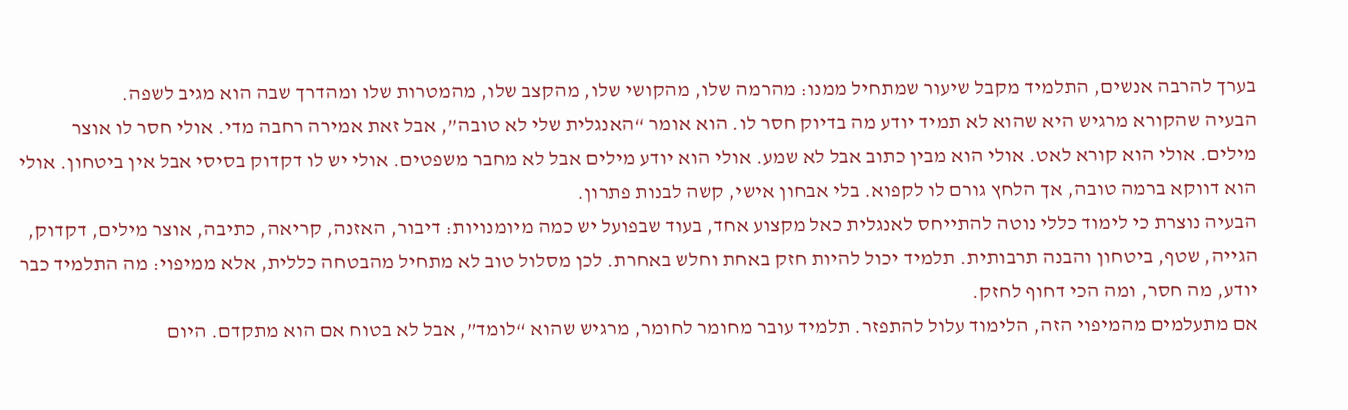בערך להרבה אנשים, התלמיד מקבל שיעור שמתחיל ממנו: מהרמה שלו, מהקושי שלו, מהקצב שלו, מהמטרות שלו ומהדרך שבה הוא מגיב לשפה.
הבעיה שהקורא מרגיש היא שהוא לא תמיד יודע מה בדיוק חסר לו. הוא אומר “האנגלית שלי לא טובה”, אבל זאת אמירה רחבה מדי. אולי חסר לו אוצר מילים. אולי הוא קורא לאט. אולי הוא מבין כתוב אבל לא שמע. אולי הוא יודע מילים אבל לא מחבר משפטים. אולי יש לו דקדוק בסיסי אבל אין ביטחון. אולי הוא דווקא ברמה טובה, אך הלחץ גורם לו לקפוא. בלי אבחון אישי, קשה לבנות פתרון.
הבעיה נוצרת כי לימוד כללי נוטה להתייחס לאנגלית כאל מקצוע אחד, בעוד שבפועל יש כמה מיומנויות: דיבור, האזנה, קריאה, כתיבה, אוצר מילים, דקדוק, הגייה, שטף, ביטחון והבנה תרבותית. תלמיד יכול להיות חזק באחת וחלש באחרת. לכן מסלול טוב לא מתחיל מהבטחה כללית, אלא ממיפוי: מה התלמיד כבר יודע, מה חסר, ומה הכי דחוף לחזק.
אם מתעלמים מהמיפוי הזה, הלימוד עלול להתפזר. תלמיד עובר מחומר לחומר, מרגיש שהוא “לומד”, אבל לא בטוח אם הוא מתקדם. היום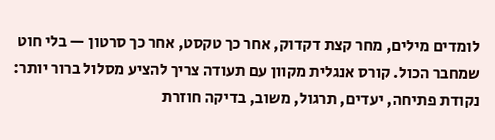לומדים מילים, מחר קצת דקדוק, אחר כך טקסט, אחר כך סרטון — בלי חוט שמחבר הכול. קורס אנגלית מקוון עם תעודה צריך להציע מסלול ברור יותר: נקודת פתיחה, יעדים, תרגול, משוב, בדיקה חוזרת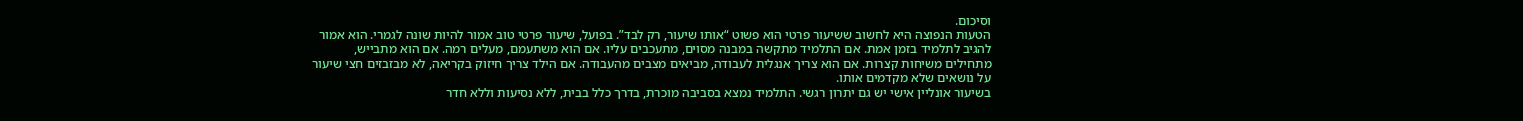וסיכום.
הטעות הנפוצה היא לחשוב ששיעור פרטי הוא פשוט “אותו שיעור, רק לבד”. בפועל, שיעור פרטי טוב אמור להיות שונה לגמרי. הוא אמור להגיב לתלמיד בזמן אמת. אם התלמיד מתקשה במבנה מסוים, מתעכבים עליו. אם הוא משתעמם, מעלים רמה. אם הוא מתבייש, מתחילים משיחות קצרות. אם הוא צריך אנגלית לעבודה, מביאים מצבים מהעבודה. אם הילד צריך חיזוק בקריאה, לא מבזבזים חצי שיעור על נושאים שלא מקדמים אותו.
בשיעור אונליין אישי יש גם יתרון רגשי. התלמיד נמצא בסביבה מוכרת, בדרך כלל בבית, ללא נסיעות וללא חדר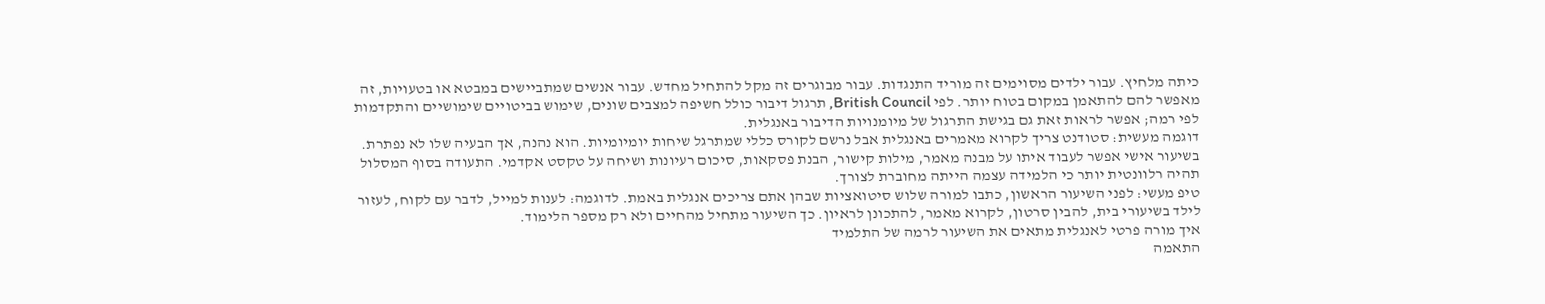כיתה מלחיץ. עבור ילדים מסוימים זה מוריד התנגדות. עבור מבוגרים זה מקל להתחיל מחדש. עבור אנשים שמתביישים במבטא או בטעויות, זה מאפשר להם להתאמן במקום בטוח יותר. לפי British Council, תרגול דיבור כולל חשיפה למצבים שונים, שימוש בביטויים שימושיים והתקדמות לפי רמה; אפשר לראות זאת גם בגישת התרגול של מיומנויות הדיבור באנגלית.
דוגמה מעשית: סטודנט צריך לקרוא מאמרים באנגלית אבל נרשם לקורס כללי שמתרגל שיחות יומיומיות. הוא נהנה, אך הבעיה שלו לא נפתרת. בשיעור אישי אפשר לעבוד איתו על מבנה מאמר, מילות קישור, הבנת פסקאות, סיכום רעיונות ושיחה על טקסט אקדמי. התעודה בסוף המסלול תהיה רלוונטית יותר כי הלמידה עצמה הייתה מחוברת לצורך.
טיפ מעשי: לפני השיעור הראשון, כתבו למורה שלוש סיטואציות שבהן אתם צריכים אנגלית באמת. לדוגמה: לענות למייל, לדבר עם לקוח, לעזור לילד בשיעורי בית, להבין סרטון, לקרוא מאמר, להתכונן לראיון. כך השיעור מתחיל מהחיים ולא רק מספר הלימוד.
איך מורה פרטי לאנגלית מתאים את השיעור לרמה של התלמיד
התאמה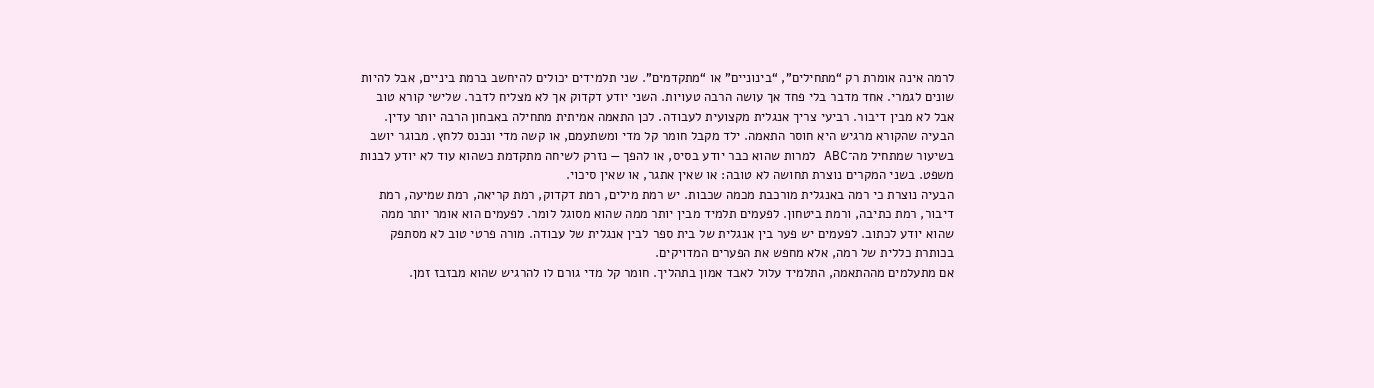לרמה אינה אומרת רק “מתחילים”, “בינוניים” או “מתקדמים”. שני תלמידים יכולים להיחשב ברמת ביניים, אבל להיות שונים לגמרי. אחד מדבר בלי פחד אך עושה הרבה טעויות. השני יודע דקדוק אך לא מצליח לדבר. שלישי קורא טוב אבל לא מבין דיבור. רביעי צריך אנגלית מקצועית לעבודה. לכן התאמה אמיתית מתחילה באבחון הרבה יותר עדין.
הבעיה שהקורא מרגיש היא חוסר התאמה. ילד מקבל חומר קל מדי ומשתעמם, או קשה מדי ונכנס ללחץ. מבוגר יושב בשיעור שמתחיל מה־ABC למרות שהוא כבר יודע בסיס, או להפך — נזרק לשיחה מתקדמת כשהוא עוד לא יודע לבנות משפט. בשני המקרים נוצרת תחושה לא טובה: או שאין אתגר, או שאין סיכוי.
הבעיה נוצרת כי רמה באנגלית מורכבת מכמה שכבות. יש רמת מילים, רמת דקדוק, רמת קריאה, רמת שמיעה, רמת דיבור, רמת כתיבה, ורמת ביטחון. לפעמים תלמיד מבין יותר ממה שהוא מסוגל לומר. לפעמים הוא אומר יותר ממה שהוא יודע לכתוב. לפעמים יש פער בין אנגלית של בית ספר לבין אנגלית של עבודה. מורה פרטי טוב לא מסתפק בכותרת כללית של רמה, אלא מחפש את הפערים המדויקים.
אם מתעלמים מההתאמה, התלמיד עלול לאבד אמון בתהליך. חומר קל מדי גורם לו להרגיש שהוא מבזבז זמן.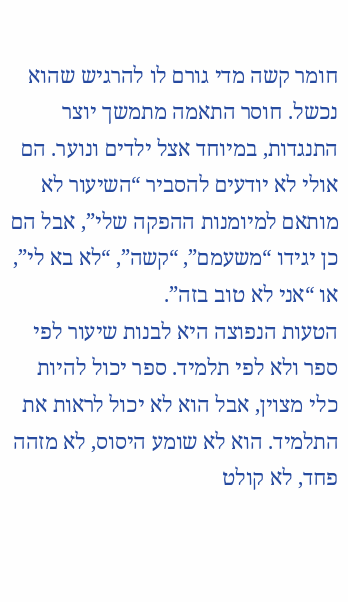חומר קשה מדי גורם לו להרגיש שהוא נכשל. חוסר התאמה מתמשך יוצר התנגדות, במיוחד אצל ילדים ונוער. הם אולי לא יודעים להסביר “השיעור לא מותאם למיומנות ההפקה שלי”, אבל הם כן יגידו “משעמם”, “קשה”, “לא בא לי”, או “אני לא טוב בזה”.
הטעות הנפוצה היא לבנות שיעור לפי ספר ולא לפי תלמיד. ספר יכול להיות כלי מצוין, אבל הוא לא יכול לראות את התלמיד. הוא לא שומע היסוס, לא מזהה פחד, לא קולט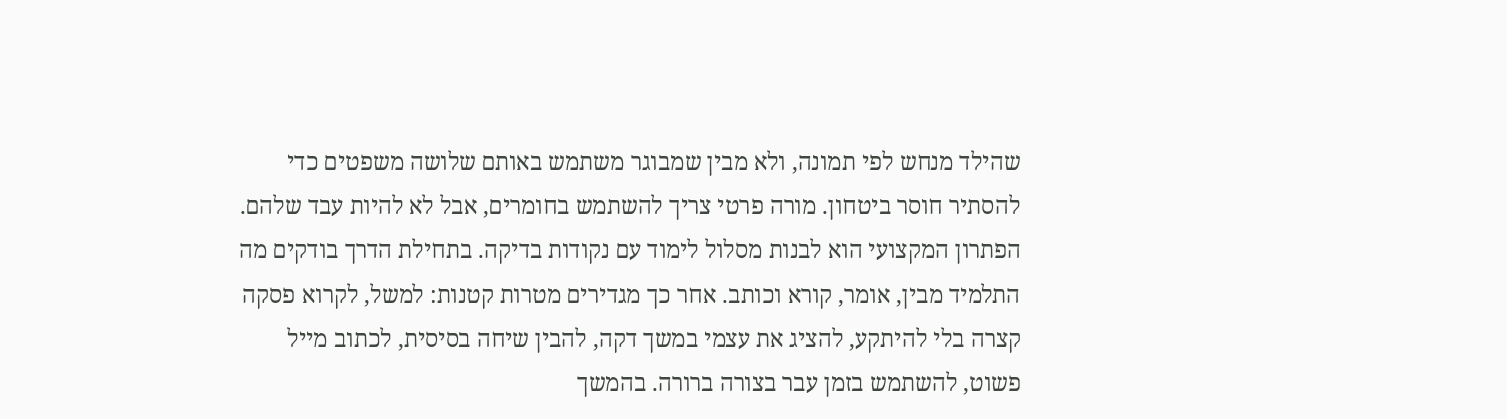שהילד מנחש לפי תמונה, ולא מבין שמבוגר משתמש באותם שלושה משפטים כדי להסתיר חוסר ביטחון. מורה פרטי צריך להשתמש בחומרים, אבל לא להיות עבד שלהם.
הפתרון המקצועי הוא לבנות מסלול לימוד עם נקודות בדיקה. בתחילת הדרך בודקים מה התלמיד מבין, אומר, קורא וכותב. אחר כך מגדירים מטרות קטנות: למשל, לקרוא פסקה קצרה בלי להיתקע, להציג את עצמי במשך דקה, להבין שיחה בסיסית, לכתוב מייל פשוט, להשתמש בזמן עבר בצורה ברורה. בהמשך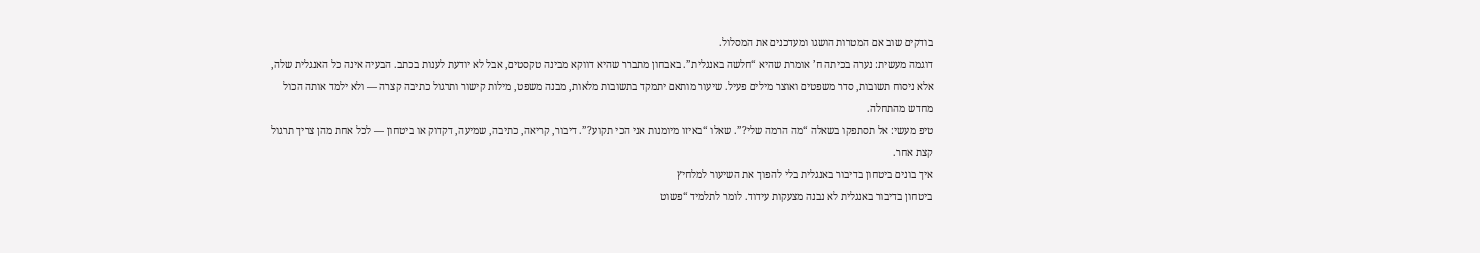בודקים שוב אם המטרות הושגו ומעדכנים את המסלול.
דוגמה מעשית: נערה בכיתה ח’ אומרת שהיא “חלשה באנגלית”. באבחון מתברר שהיא דווקא מבינה טקסטים, אבל לא יודעת לענות בכתב. הבעיה אינה כל האנגלית שלה, אלא ניסוח תשובות, סדר משפטים ואוצר מילים פעיל. שיעור מותאם יתמקד בתשובות מלאות, מבנה משפט, מילות קישור ותרגול כתיבה קצרה — ולא ילמד אותה הכול מחדש מהתחלה.
טיפ מעשי: אל תסתפקו בשאלה “מה הרמה שלי?”. שאלו “באיזו מיומנות אני הכי תקוע?”. דיבור, קריאה, כתיבה, שמיעה, דקדוק או ביטחון — לכל אחת מהן צריך תרגול קצת אחר.
איך בונים ביטחון בדיבור באנגלית בלי להפוך את השיעור למלחיץ
ביטחון בדיבור באנגלית לא נבנה מצעקות עידוד. לומר לתלמיד “פשוט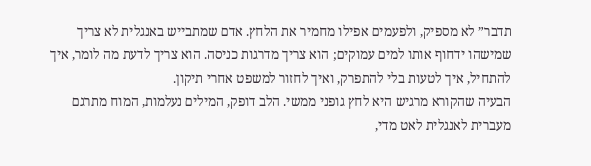תדבר” לא מספיק, ולפעמים אפילו מחמיר את הלחץ. אדם שמתבייש באנגלית לא צריך שמישהו ידחוף אותו למים עמוקים; הוא צריך מדרגות כניסה. הוא צריך לדעת מה לומר, איך להתחיל, איך לטעות בלי להתפרק, ואיך לחזור למשפט אחרי תיקון.
הבעיה שהקורא מרגיש היא לחץ גופני ממשי. הלב דופק, המילים נעלמות, המוח מתרגם מעברית לאנגלית לאט מדי,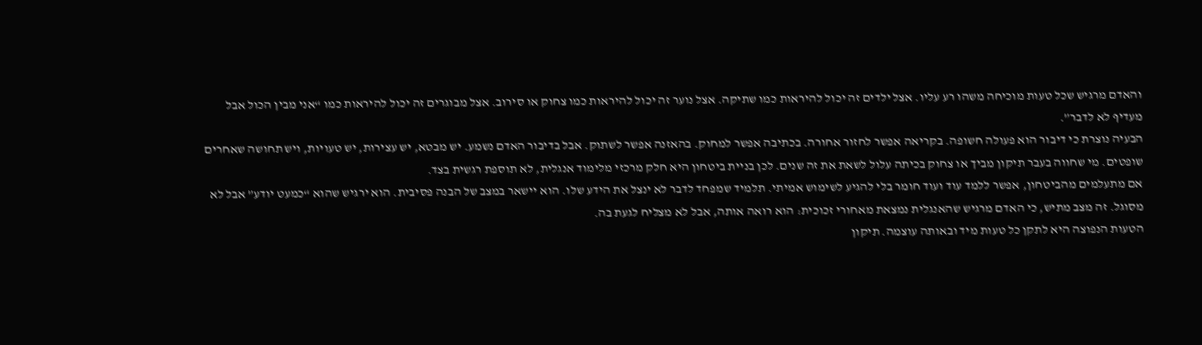והאדם מרגיש שכל טעות מוכיחה משהו רע עליו. אצל ילדים זה יכול להיראות כמו שתיקה. אצל נוער זה יכול להיראות כמו צחוק או סירוב. אצל מבוגרים זה יכול להיראות כמו “אני מבין הכול אבל מעדיף לא לדבר”.
הבעיה נוצרת כי דיבור הוא פעולה חשופה. בקריאה אפשר לחזור אחורה. בכתיבה אפשר למחוק. בהאזנה אפשר לשתוק. אבל בדיבור האדם נשמע. יש מבטא, יש עצירות, יש טעויות, ויש תחושה שאחרים שופטים. מי שחווה בעבר תיקון מביך או צחוק בכיתה עלול לשאת את זה שנים. לכן בניית ביטחון היא חלק מרכזי מלימוד אנגלית, לא תוספת רגשית בצד.
אם מתעלמים מהביטחון, אפשר ללמד עוד ועוד חומר בלי להגיע לשימוש אמיתי. תלמיד שמפחד לדבר לא ינצל את הידע שלו. הוא יישאר במצב של הבנה פסיבית. הוא ירגיש שהוא “כמעט יודע” אבל לא מסוגל. זה מצב מתיש, כי האדם מרגיש שהאנגלית נמצאת מאחורי זכוכית: הוא רואה אותה, אבל לא מצליח לגעת בה.
הטעות הנפוצה היא לתקן כל טעות מיד ובאותה עוצמה. תיקון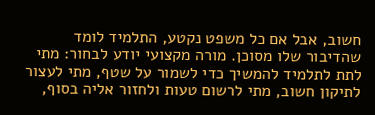חשוב, אבל אם כל משפט נקטע, התלמיד לומד שהדיבור שלו מסוכן. מורה מקצועי יודע לבחור: מתי לתת לתלמיד להמשיך כדי לשמור על שטף, מתי לעצור לתיקון חשוב, מתי לרשום טעות ולחזור אליה בסוף,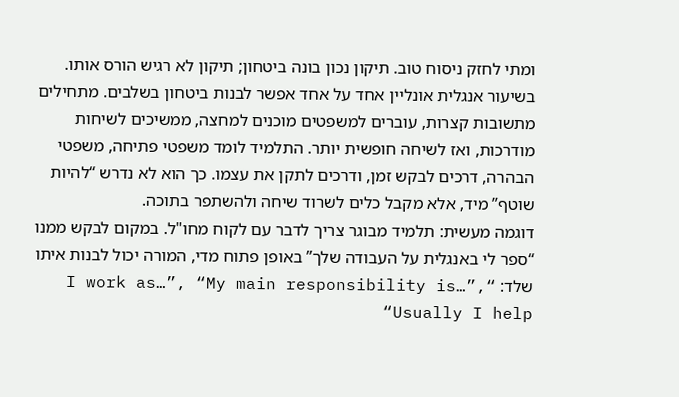ומתי לחזק ניסוח טוב. תיקון נכון בונה ביטחון; תיקון לא רגיש הורס אותו.
בשיעור אנגלית אונליין אחד על אחד אפשר לבנות ביטחון בשלבים. מתחילים מתשובות קצרות, עוברים למשפטים מוכנים למחצה, ממשיכים לשיחות מודרכות, ואז לשיחה חופשית יותר. התלמיד לומד משפטי פתיחה, משפטי הבהרה, דרכים לבקש זמן, ודרכים לתקן את עצמו. כך הוא לא נדרש “להיות שוטף” מיד, אלא מקבל כלים לשרוד שיחה ולהשתפר בתוכה.
דוגמה מעשית: תלמיד מבוגר צריך לדבר עם לקוח מחו"ל. במקום לבקש ממנו “ספר לי באנגלית על העבודה שלך” באופן פתוח מדי, המורה יכול לבנות איתו שלד: “I work as…”, “My main responsibility is…”, “Usually I help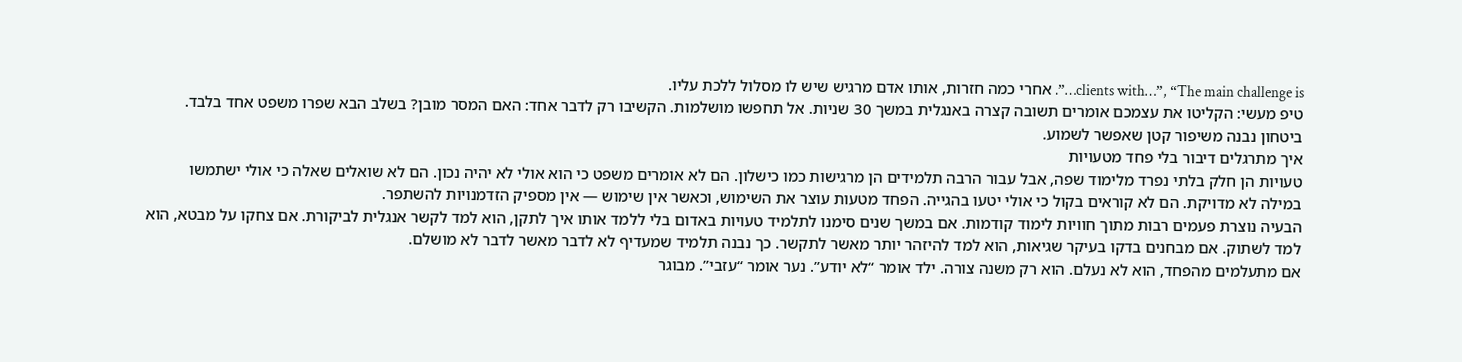clients with…”, “The main challenge is…”. אחרי כמה חזרות, אותו אדם מרגיש שיש לו מסלול ללכת עליו.
טיפ מעשי: הקליטו את עצמכם אומרים תשובה קצרה באנגלית במשך 30 שניות. אל תחפשו מושלמות. הקשיבו רק לדבר אחד: האם המסר מובן? בשלב הבא שפרו משפט אחד בלבד. ביטחון נבנה משיפור קטן שאפשר לשמוע.
איך מתרגלים דיבור בלי פחד מטעויות
טעויות הן חלק בלתי נפרד מלימוד שפה, אבל עבור הרבה תלמידים הן מרגישות כמו כישלון. הם לא אומרים משפט כי הוא אולי לא יהיה נכון. הם לא שואלים שאלה כי אולי ישתמשו במילה לא מדויקת. הם לא קוראים בקול כי אולי יטעו בהגייה. הפחד מטעות עוצר את השימוש, וכאשר אין שימוש — אין מספיק הזדמנויות להשתפר.
הבעיה נוצרת פעמים רבות מתוך חוויות לימוד קודמות. אם במשך שנים סימנו לתלמיד טעויות באדום בלי ללמד אותו איך לתקן, הוא למד לקשר אנגלית לביקורת. אם צחקו על מבטא, הוא למד לשתוק. אם מבחנים בדקו בעיקר שגיאות, הוא למד להיזהר יותר מאשר לתקשר. כך נבנה תלמיד שמעדיף לא לדבר מאשר לדבר לא מושלם.
אם מתעלמים מהפחד, הוא לא נעלם. הוא רק משנה צורה. ילד אומר “לא יודע”. נער אומר “עזבי”. מבוגר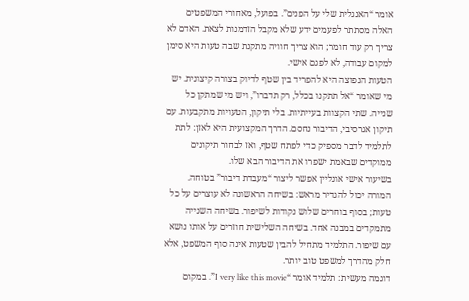אומר “האנגלית שלי על הפנים”. בפועל, מאחורי המשפטים האלה מסתתר לפעמים ידע שלא מקבל הזדמנות לצאת. האדם לא צריך רק עוד חומר; הוא צריך חוויה מתקנת שבה טעות היא סימן למקום עבודה, לא לפגם אישי.
הטעות הנפוצה היא להפריד בין שטף לדיוק בצורה קיצונית. יש מי שאומר “אל תתקנו בכלל, רק תדברו”, ויש מי שמתקן כל שנייה. שתי הקצוות בעייתיות. בלי תיקון, הטעויות מתקבעות. עם תיקון אגרסיבי, הדיבור נחסם. הדרך המקצועית היא לאזן: לתת לתלמיד לדבר מספיק כדי לפתח שטף, ואז לבחור תיקונים ממוקדים שבאמת ישפרו את הדיבור הבא שלו.
בשיעור אישי אונליין אפשר ליצור “מעבדת דיבור” בטוחה. המורה יכול להגדיר מראש: בשיחה הראשונה לא עוצרים על כל טעות; בסוף בוחרים שלוש נקודות לשיפור. בשיחה השנייה מתמקדים במבנה אחד. בשיחה השלישית חוזרים על אותו נושא עם שיפור. התלמיד מתחיל להבין שטעות אינה סוף המשפט, אלא חלק מהדרך למשפט טוב יותר.
דוגמה מעשית: תלמיד אומר “I very like this movie”. במקום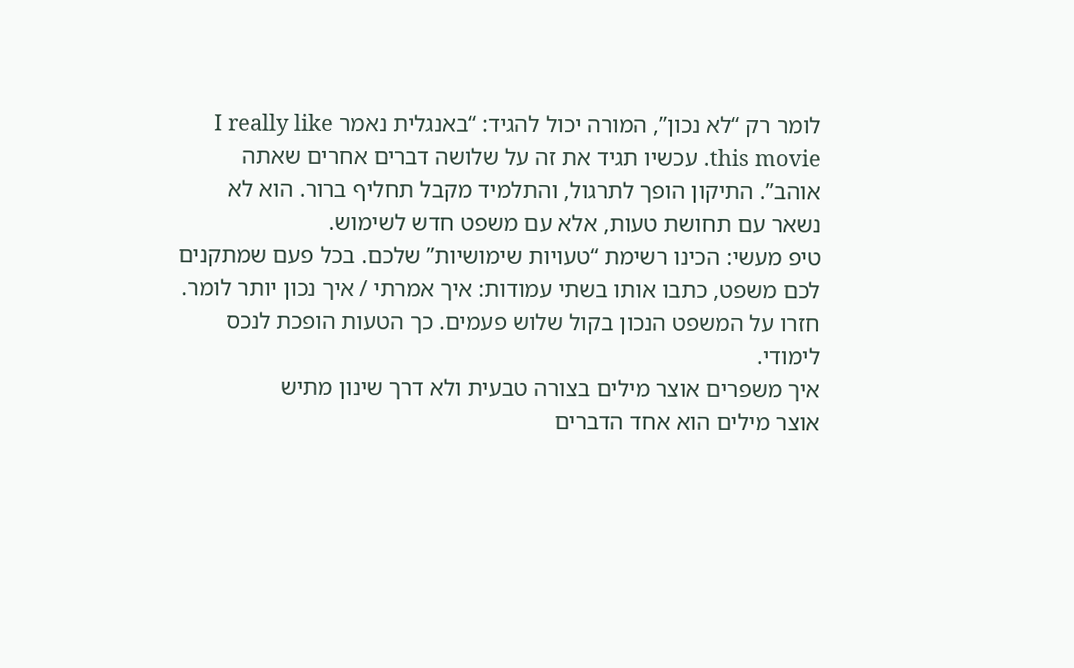לומר רק “לא נכון”, המורה יכול להגיד: “באנגלית נאמר I really like this movie. עכשיו תגיד את זה על שלושה דברים אחרים שאתה אוהב”. התיקון הופך לתרגול, והתלמיד מקבל תחליף ברור. הוא לא נשאר עם תחושת טעות, אלא עם משפט חדש לשימוש.
טיפ מעשי: הכינו רשימת “טעויות שימושיות” שלכם. בכל פעם שמתקנים לכם משפט, כתבו אותו בשתי עמודות: איך אמרתי / איך נכון יותר לומר. חזרו על המשפט הנכון בקול שלוש פעמים. כך הטעות הופכת לנכס לימודי.
איך משפרים אוצר מילים בצורה טבעית ולא דרך שינון מתיש
אוצר מילים הוא אחד הדברים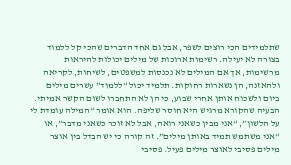שתלמידים הכי רוצים לשפר, אבל גם אחד הדברים שהכי קל ללמוד בצורה לא יעילה. רשימות ארוכות של מילים יכולות להיראות מרשימות, אך אם המילים לא נכנסות למשפטים, לשיחות, לקריאה ולהאזנה, הן נשארות רחוקות. תלמיד יכול “ללמוד” עשרים מילים ביום ולשכוח אותן אחרי שבוע, כי הן לא התחברו לשום הקשר אמיתי.
הבעיה שהקורא מרגיש היא חוסר שליפה. הוא אומר “המילה עומדת לי על הלשון”, “אני מבין כשאני רואה, אבל לא זוכר כשאני מדבר”, או “אני משתמש תמיד באותן מילים”. זה קורה כי יש הבדל בין אוצר מילים פסיבי לאוצר מילים פעיל. פסיבי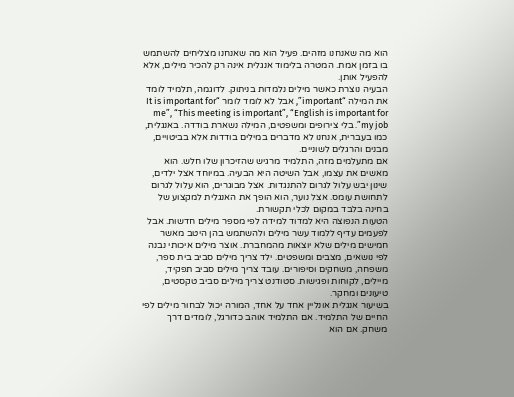הוא מה שאנחנו מזהים. פעיל הוא מה שאנחנו מצליחים להשתמש בו בזמן אמת. המטרה בלימוד אנגלית אינה רק להכיר מילים, אלא להפעיל אותן.
הבעיה נוצרת כאשר מילים נלמדות בניתוק. לדוגמה, תלמיד לומד את המילה “important”, אבל לא לומד לומר “It is important for me”, “This meeting is important”, “English is important for my job”. בלי צירופים ומשפטים, המילה נשארת בודדה. באנגלית, כמו בעברית, אנחנו לא מדברים במילים בודדות אלא בביטויים, מבנים והרגלים לשוניים.
אם מתעלמים מזה, התלמיד מרגיש שהזיכרון שלו חלש. הוא מאשים את עצמו, אבל השיטה היא הבעיה. במיוחד אצל ילדים, שינון יבש עלול לגרום להתנגדות. אצל מבוגרים, הוא עלול לגרום לתחושת עומס. אצל נוער, הוא הופך את האנגלית למקצוע של בחינה בלבד במקום לכלי תקשורת.
הטעות הנפוצה היא למדוד למידה לפי מספר מילים חדשות. אבל לפעמים עדיף ללמוד עשר מילים ולהשתמש בהן היטב מאשר חמישים מילים שלא יוצאות מהמחברת. אוצר מילים איכותי נבנה לפי נושאים, מצבים ומשפטים. ילד צריך מילים סביב בית ספר, משפחה, משחקים וסיפורים. עובד צריך מילים סביב תפקיד, מיילים, לקוחות ופגישות. סטודנט צריך מילים סביב טקסטים, טיעונים ומחקר.
בשיעור אנגלית אונליין אחד על אחד, המורה יכול לבחור מילים לפי החיים של התלמיד. אם התלמיד אוהב כדורגל, לומדים דרך משחק. אם הוא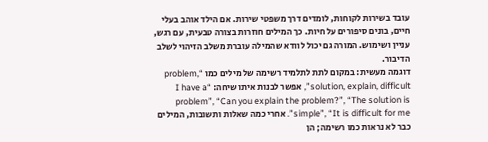עובד בשירות לקוחות, לומדים דרך משפטי שירות. אם הילד אוהב בעלי חיים, בונים סיפורים על חיות. כך המילים חוזרות בצורה טבעית, עם רגש, עניין ושימוש. המורה גם יכול לוודא שהמילה עוברת משלב הזיהוי לשלב הדיבור.
דוגמה מעשית: במקום לתת לתלמיד רשימה של מילים כמו “problem, solution, explain, difficult”, אפשר לבנות איתו שיחה: “I have a problem”, “Can you explain the problem?”, “The solution is simple”, “It is difficult for me”. אחרי כמה שאלות ותשובות, המילים כבר לא נראות כמו רשימה; הן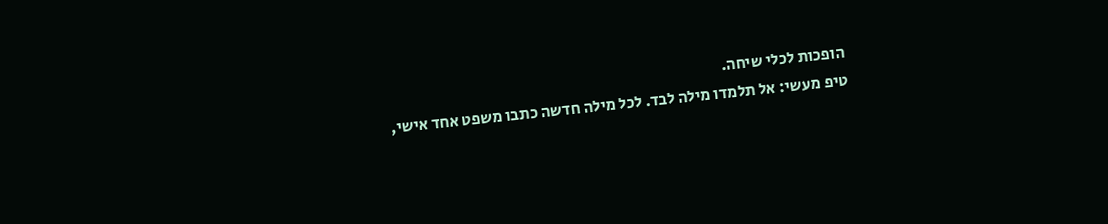הופכות לכלי שיחה.
טיפ מעשי: אל תלמדו מילה לבד. לכל מילה חדשה כתבו משפט אחד אישי,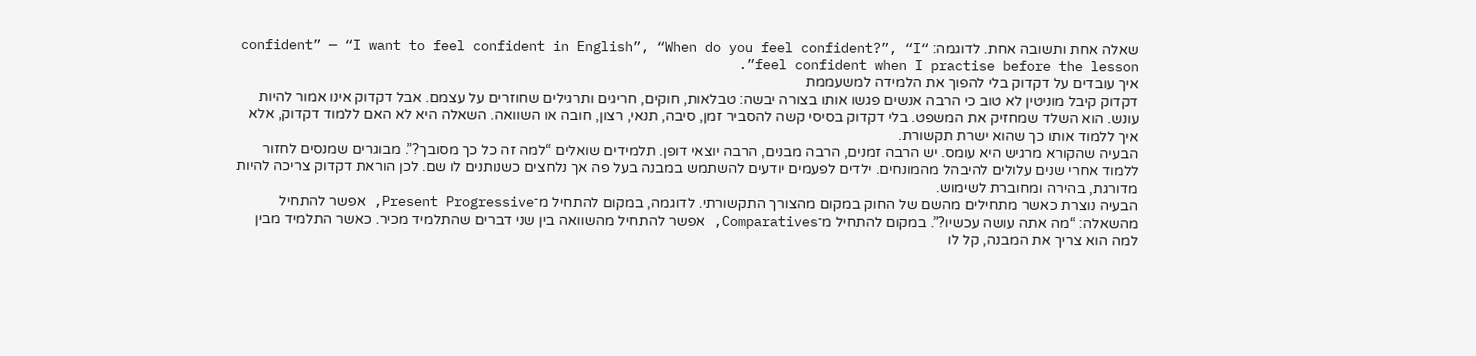שאלה אחת ותשובה אחת. לדוגמה: “confident” — “I want to feel confident in English”, “When do you feel confident?”, “I feel confident when I practise before the lesson”.
איך עובדים על דקדוק בלי להפוך את הלמידה למשעממת
דקדוק קיבל מוניטין לא טוב כי הרבה אנשים פגשו אותו בצורה יבשה: טבלאות, חוקים, חריגים ותרגילים שחוזרים על עצמם. אבל דקדוק אינו אמור להיות עונש. הוא השלד שמחזיק את המשפט. בלי דקדוק בסיסי קשה להסביר זמן, סיבה, תנאי, רצון, חובה או השוואה. השאלה היא לא האם ללמוד דקדוק, אלא איך ללמוד אותו כך שהוא ישרת תקשורת.
הבעיה שהקורא מרגיש היא עומס. יש הרבה זמנים, הרבה מבנים, הרבה יוצאי דופן. תלמידים שואלים “למה זה כל כך מסובך?”. מבוגרים שמנסים לחזור ללמוד אחרי שנים עלולים להיבהל מהמונחים. ילדים לפעמים יודעים להשתמש במבנה בעל פה אך נלחצים כשנותנים לו שם. לכן הוראת דקדוק צריכה להיות מדורגת, בהירה ומחוברת לשימוש.
הבעיה נוצרת כאשר מתחילים מהשם של החוק במקום מהצורך התקשורתי. לדוגמה, במקום להתחיל מ־Present Progressive, אפשר להתחיל מהשאלה: “מה אתה עושה עכשיו?”. במקום להתחיל מ־Comparatives, אפשר להתחיל מהשוואה בין שני דברים שהתלמיד מכיר. כאשר התלמיד מבין למה הוא צריך את המבנה, קל לו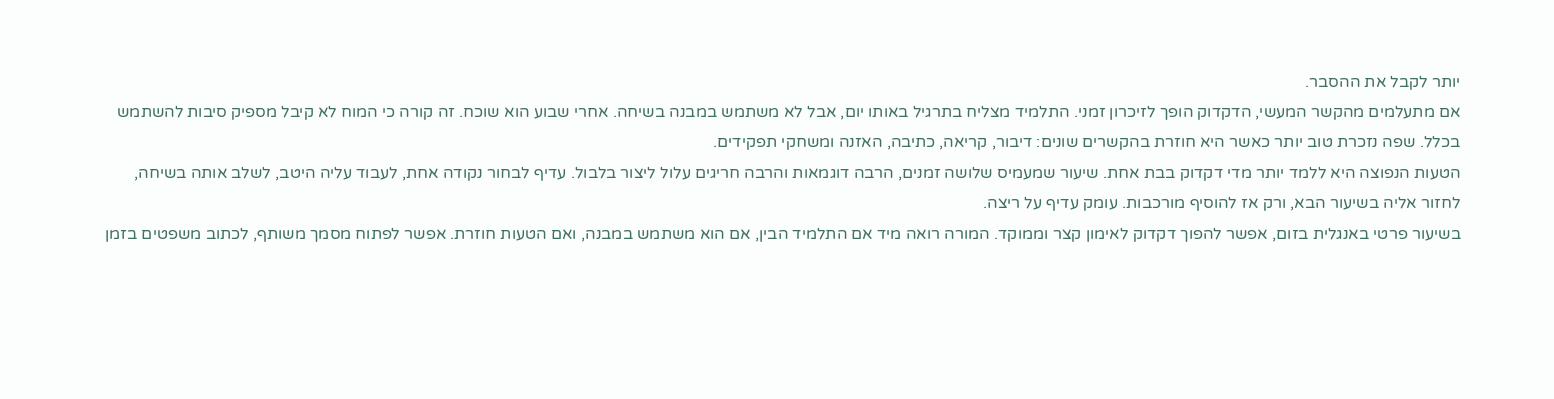יותר לקבל את ההסבר.
אם מתעלמים מהקשר המעשי, הדקדוק הופך לזיכרון זמני. התלמיד מצליח בתרגיל באותו יום, אבל לא משתמש במבנה בשיחה. אחרי שבוע הוא שוכח. זה קורה כי המוח לא קיבל מספיק סיבות להשתמש בכלל. שפה נזכרת טוב יותר כאשר היא חוזרת בהקשרים שונים: דיבור, קריאה, כתיבה, האזנה ומשחקי תפקידים.
הטעות הנפוצה היא ללמד יותר מדי דקדוק בבת אחת. שיעור שמעמיס שלושה זמנים, הרבה דוגמאות והרבה חריגים עלול ליצור בלבול. עדיף לבחור נקודה אחת, לעבוד עליה היטב, לשלב אותה בשיחה, לחזור אליה בשיעור הבא, ורק אז להוסיף מורכבות. עומק עדיף על ריצה.
בשיעור פרטי באנגלית בזום, אפשר להפוך דקדוק לאימון קצר וממוקד. המורה רואה מיד אם התלמיד הבין, אם הוא משתמש במבנה, ואם הטעות חוזרת. אפשר לפתוח מסמך משותף, לכתוב משפטים בזמן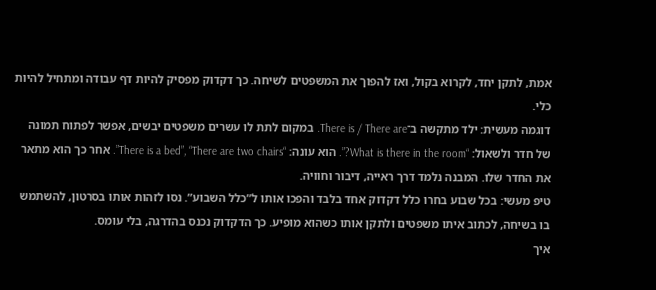אמת, לתקן יחד, לקרוא בקול, ואז להפוך את המשפטים לשיחה. כך דקדוק מפסיק להיות דף עבודה ומתחיל להיות כלי.
דוגמה מעשית: ילד מתקשה ב־There is / There are. במקום לתת לו עשרים משפטים יבשים, אפשר לפתוח תמונה של חדר ולשאול: “What is there in the room?”. הוא עונה: “There is a bed”, “There are two chairs”. אחר כך הוא מתאר את החדר שלו. המבנה נלמד דרך ראייה, דיבור וחוויה.
טיפ מעשי: בכל שבוע בחרו כלל דקדוק אחד בלבד והפכו אותו ל”כלל השבוע”. נסו לזהות אותו בסרטון, להשתמש בו בשיחה, לכתוב איתו משפטים ולתקן אותו כשהוא מופיע. כך הדקדוק נכנס בהדרגה, בלי עומס.
איך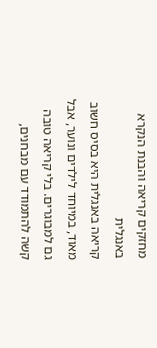מחזקים קריאה והבנת הנקרא באנגלית
קריאה באנגלית היא בסיס חשוב מאוד, במיוחד לילדים ונוער, אבל גם למבוגרים. בלי קריאה טובה קשה להתמודד עם מבחנים,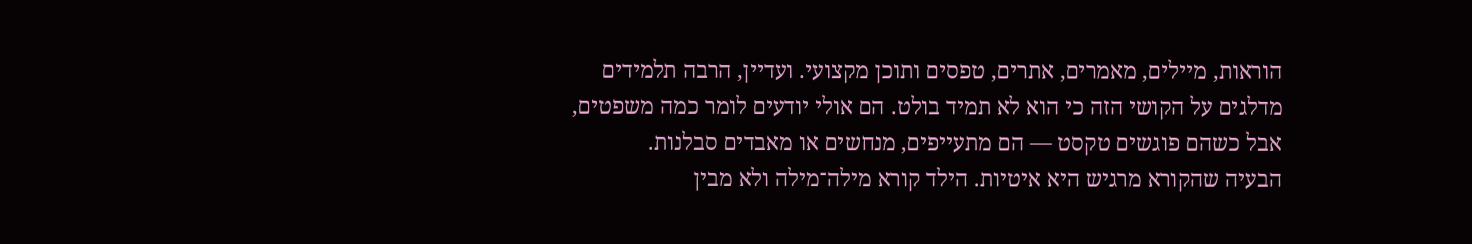הוראות, מיילים, מאמרים, אתרים, טפסים ותוכן מקצועי. ועדיין, הרבה תלמידים מדלגים על הקושי הזה כי הוא לא תמיד בולט. הם אולי יודעים לומר כמה משפטים, אבל כשהם פוגשים טקסט — הם מתעייפים, מנחשים או מאבדים סבלנות.
הבעיה שהקורא מרגיש היא איטיות. הילד קורא מילה־מילה ולא מבין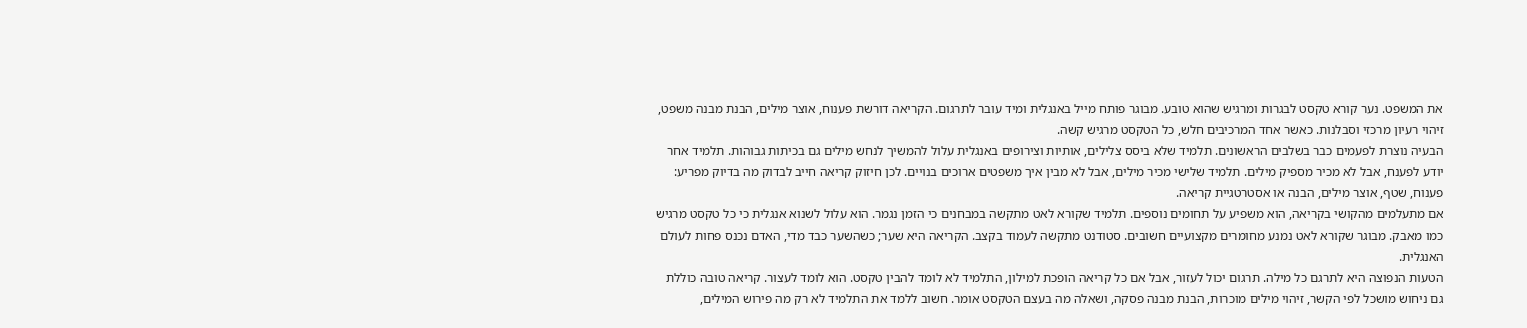את המשפט. נער קורא טקסט לבגרות ומרגיש שהוא טובע. מבוגר פותח מייל באנגלית ומיד עובר לתרגום. הקריאה דורשת פענוח, אוצר מילים, הבנת מבנה משפט, זיהוי רעיון מרכזי וסבלנות. כאשר אחד המרכיבים חלש, כל הטקסט מרגיש קשה.
הבעיה נוצרת לפעמים כבר בשלבים הראשונים. תלמיד שלא ביסס צלילים, אותיות וצירופים באנגלית עלול להמשיך לנחש מילים גם בכיתות גבוהות. תלמיד אחר יודע לפענח, אבל לא מכיר מספיק מילים. תלמיד שלישי מכיר מילים, אבל לא מבין איך משפטים ארוכים בנויים. לכן חיזוק קריאה חייב לבדוק מה בדיוק מפריע: פענוח, שטף, אוצר מילים, הבנה או אסטרטגיית קריאה.
אם מתעלמים מהקושי בקריאה, הוא משפיע על תחומים נוספים. תלמיד שקורא לאט מתקשה במבחנים כי הזמן נגמר. הוא עלול לשנוא אנגלית כי כל טקסט מרגיש כמו מאבק. מבוגר שקורא לאט נמנע מחומרים מקצועיים חשובים. סטודנט מתקשה לעמוד בקצב. הקריאה היא שער; כשהשער כבד מדי, האדם נכנס פחות לעולם האנגלית.
הטעות הנפוצה היא לתרגם כל מילה. תרגום יכול לעזור, אבל אם כל קריאה הופכת למילון, התלמיד לא לומד להבין טקסט. הוא לומד לעצור. קריאה טובה כוללת גם ניחוש מושכל לפי הקשר, זיהוי מילים מוכרות, הבנת מבנה פסקה, ושאלה מה בעצם הטקסט אומר. חשוב ללמד את התלמיד לא רק מה פירוש המילים,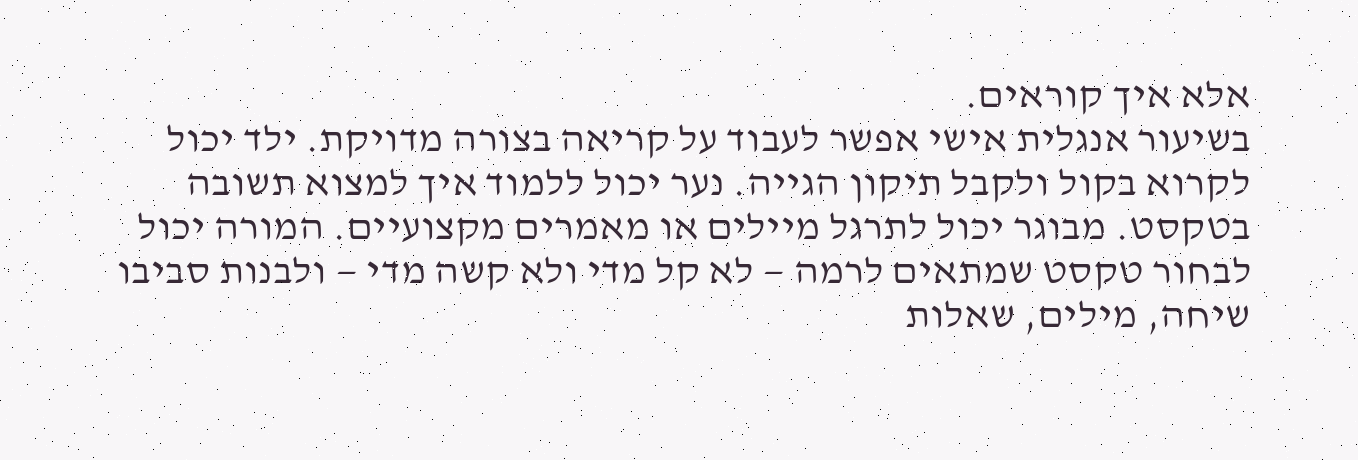אלא איך קוראים.
בשיעור אנגלית אישי אפשר לעבוד על קריאה בצורה מדויקת. ילד יכול לקרוא בקול ולקבל תיקון הגייה. נער יכול ללמוד איך למצוא תשובה בטקסט. מבוגר יכול לתרגל מיילים או מאמרים מקצועיים. המורה יכול לבחור טקסט שמתאים לרמה — לא קל מדי ולא קשה מדי — ולבנות סביבו שיחה, מילים, שאלות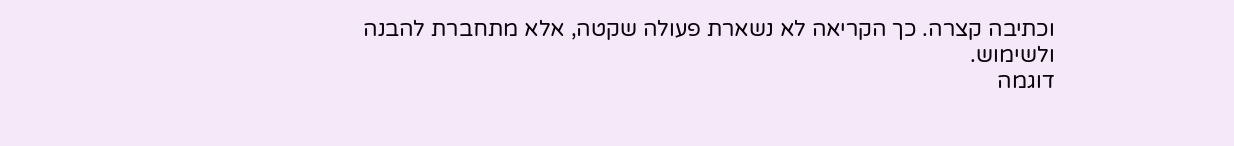וכתיבה קצרה. כך הקריאה לא נשארת פעולה שקטה, אלא מתחברת להבנה ולשימוש.
דוגמה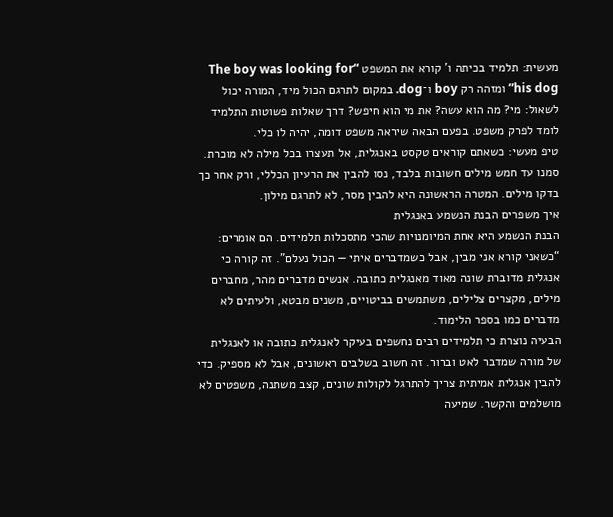מעשית: תלמיד בכיתה ו’ קורא את המשפט “The boy was looking for his dog” ומזהה רק boy ו־dog. במקום לתרגם הכול מיד, המורה יכול לשאול: מי? מה הוא עשה? את מי הוא חיפש? דרך שאלות פשוטות התלמיד לומד לפרק משפט. בפעם הבאה שיראה משפט דומה, יהיה לו כלי.
טיפ מעשי: כשאתם קוראים טקסט באנגלית, אל תעצרו בכל מילה לא מוכרת. סמנו עד חמש מילים חשובות בלבד, נסו להבין את הרעיון הכללי, ורק אחר כך בדקו מילים. המטרה הראשונה היא להבין מסר, לא לתרגם מילון.
איך משפרים הבנת הנשמע באנגלית
הבנת הנשמע היא אחת המיומנויות שהכי מתסכלות תלמידים. הם אומרים: “כשאני קורא אני מבין, אבל כשמדברים איתי — הכול נעלם”. זה קורה כי אנגלית מדוברת שונה מאוד מאנגלית כתובה. אנשים מדברים מהר, מחברים מילים, מקצרים צלילים, משתמשים בביטויים, משנים מבטא, ולעיתים לא מדברים כמו בספר הלימוד.
הבעיה נוצרת כי תלמידים רבים נחשפים בעיקר לאנגלית כתובה או לאנגלית של מורה שמדבר לאט וברור. זה חשוב בשלבים ראשונים, אבל לא מספיק. כדי להבין אנגלית אמיתית צריך להתרגל לקולות שונים, קצב משתנה, משפטים לא מושלמים והקשר. שמיעה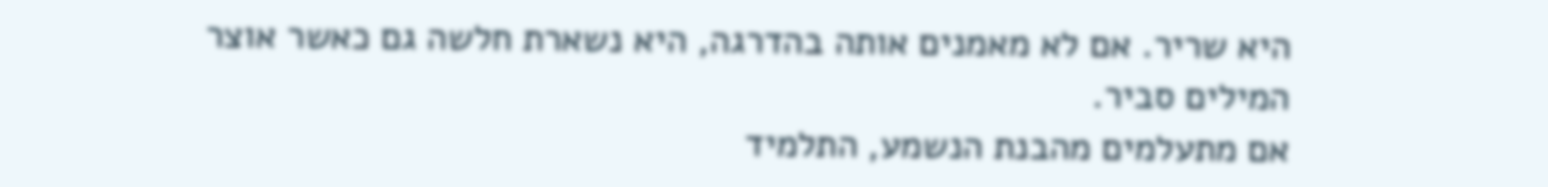היא שריר. אם לא מאמנים אותה בהדרגה, היא נשארת חלשה גם כאשר אוצר המילים סביר.
אם מתעלמים מהבנת הנשמע, התלמיד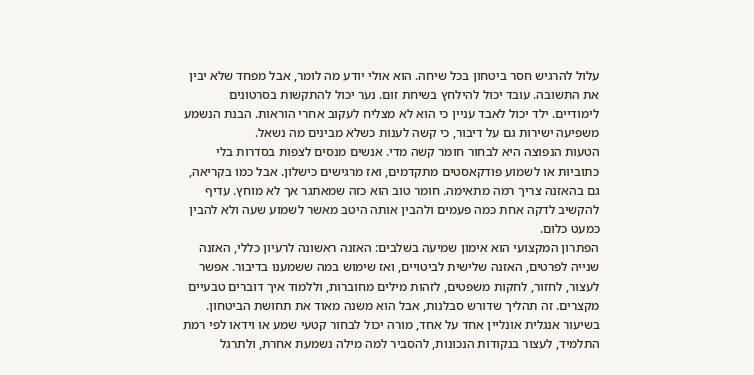עלול להרגיש חסר ביטחון בכל שיחה. הוא אולי יודע מה לומר, אבל מפחד שלא יבין את התשובה. עובד יכול להילחץ בשיחת זום. נער יכול להתקשות בסרטונים לימודיים. ילד יכול לאבד עניין כי הוא לא מצליח לעקוב אחרי הוראות. הבנת הנשמע משפיעה ישירות גם על דיבור, כי קשה לענות כשלא מבינים מה נשאל.
הטעות הנפוצה היא לבחור חומר קשה מדי. אנשים מנסים לצפות בסדרות בלי כתוביות או לשמוע פודקאסטים מתקדמים, ואז מרגישים כישלון. אבל כמו בקריאה, גם בהאזנה צריך רמה מתאימה. חומר טוב הוא כזה שמאתגר אך לא מוחץ. עדיף להקשיב לדקה אחת כמה פעמים ולהבין אותה היטב מאשר לשמוע שעה ולא להבין כמעט כלום.
הפתרון המקצועי הוא אימון שמיעה בשלבים: האזנה ראשונה לרעיון כללי, האזנה שנייה לפרטים, האזנה שלישית לביטויים, ואז שימוש במה ששמענו בדיבור. אפשר לעצור, לחזור, לחקות משפטים, לזהות מילים מחוברות, וללמוד איך דוברים טבעיים מקצרים. זה תהליך שדורש סבלנות, אבל הוא משנה מאוד את תחושת הביטחון.
בשיעור אנגלית אונליין אחד על אחד, מורה יכול לבחור קטעי שמע או וידאו לפי רמת התלמיד, לעצור בנקודות הנכונות, להסביר למה מילה נשמעת אחרת, ולתרגל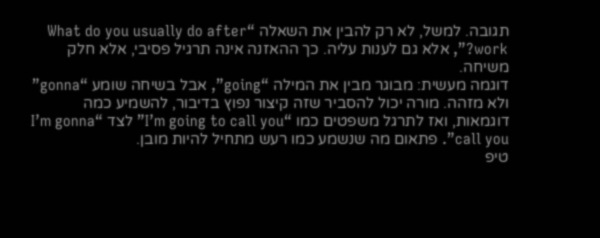תגובה. למשל, לא רק להבין את השאלה “What do you usually do after work?”, אלא גם לענות עליה. כך ההאזנה אינה תרגיל פסיבי, אלא חלק משיחה.
דוגמה מעשית: מבוגר מבין את המילה “going”, אבל בשיחה שומע “gonna” ולא מזהה. מורה יכול להסביר שזה קיצור נפוץ בדיבור, להשמיע כמה דוגמאות, ואז לתרגל משפטים כמו “I’m going to call you” לצד “I’m gonna call you”. פתאום מה שנשמע כמו רעש מתחיל להיות מובן.
טיפ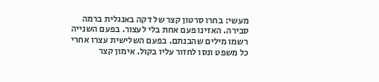מעשי: בחרו סרטון קצר של דקה באנגלית ברמה סבירה. האזינו פעם אחת בלי לעצור. בפעם השנייה רשמו מילים שהבנתם. בפעם השלישית עצרו אחרי כל משפט ונסו לחזור עליו בקול. אימון קצר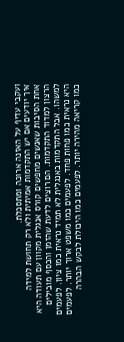ועקבי עדיף על האזנה ארוכה ומתסכלת.
איך יודעים אם יש התקדמות אמיתית ולא רק תחושת למידה
אחת הסיבות שאנשים מחפשים קורס אנגלית מקוון עם תעודה היא הרצון למדוד התקדמות. הם רוצים לדעת שהזמן והכסף מובילים למשהו. אבל התקדמות באנגלית לא תמיד נראית כמו ציון. לפעמים היא נראית כמו פחות פחד. לפעמים כמו משפט ארוך יותר. לפעמים כמו קריאה מהירה יותר. לפעמים כמו היכולת לבקש הבהרה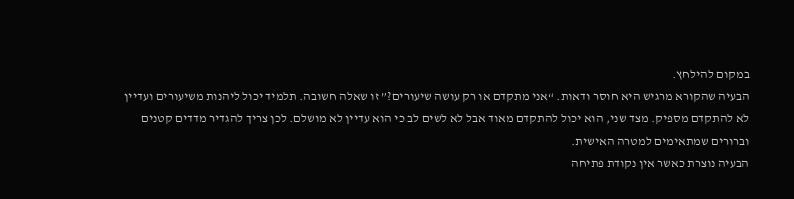במקום להילחץ.
הבעיה שהקורא מרגיש היא חוסר ודאות. “אני מתקדם או רק עושה שיעורים?” זו שאלה חשובה. תלמיד יכול ליהנות משיעורים ועדיין לא להתקדם מספיק. מצד שני, הוא יכול להתקדם מאוד אבל לא לשים לב כי הוא עדיין לא מושלם. לכן צריך להגדיר מדדים קטנים וברורים שמתאימים למטרה האישית.
הבעיה נוצרת כאשר אין נקודת פתיחה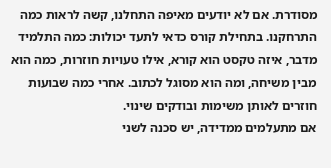מסודרת. אם לא יודעים מאיפה התחלנו, קשה לראות כמה התרחקנו. בתחילת קורס כדאי לתעד יכולות: כמה התלמיד מדבר, איזה טקסט הוא קורא, אילו טעויות חוזרות, כמה הוא מבין משיחה, ומה הוא מסוגל לכתוב. אחרי כמה שבועות חוזרים לאותן משימות ובודקים שינוי.
אם מתעלמים ממדידה, יש סכנה לשני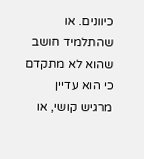כיוונים. או שהתלמיד חושב שהוא לא מתקדם כי הוא עדיין מרגיש קושי, או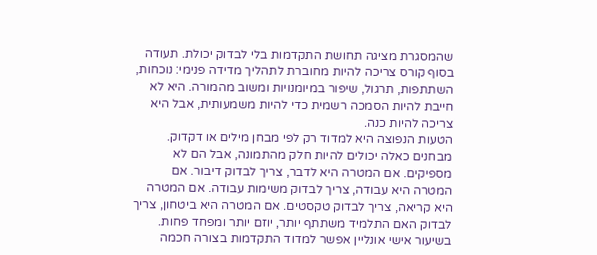שהמסגרת מציגה תחושת התקדמות בלי לבדוק יכולת. תעודה בסוף קורס צריכה להיות מחוברת לתהליך מדידה פנימי: נוכחות, השתתפות, תרגול, שיפור במיומנויות ומשוב מהמורה. היא לא חייבת להיות הסמכה רשמית כדי להיות משמעותית, אבל היא צריכה להיות כנה.
הטעות הנפוצה היא למדוד רק לפי מבחן מילים או דקדוק. מבחנים כאלה יכולים להיות חלק מהתמונה, אבל הם לא מספיקים. אם המטרה היא לדבר, צריך לבדוק דיבור. אם המטרה היא עבודה, צריך לבדוק משימות עבודה. אם המטרה היא קריאה, צריך לבדוק טקסטים. אם המטרה היא ביטחון, צריך לבדוק האם התלמיד משתתף יותר, יוזם יותר ומפחד פחות.
בשיעור אישי אונליין אפשר למדוד התקדמות בצורה חכמה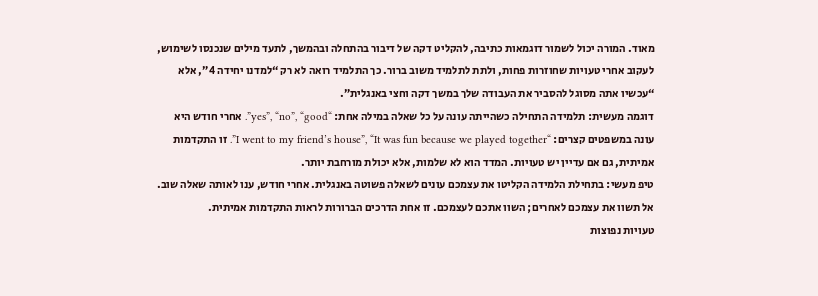מאוד. המורה יכול לשמור דוגמאות כתיבה, להקליט דקה של דיבור בהתחלה ובהמשך, לתעד מילים שנכנסו לשימוש, לעקוב אחרי טעויות שחוזרות פחות, ולתת לתלמיד משוב ברור. כך התלמיד רואה לא רק “למדנו יחידה 4”, אלא “עכשיו אתה מסוגל להסביר את העבודה שלך במשך דקה וחצי באנגלית”.
דוגמה מעשית: תלמידה התחילה כשהייתה עונה על כל שאלה במילה אחת: “yes”, “no”, “good”. אחרי חודש היא עונה במשפטים קצרים: “I went to my friend’s house”, “It was fun because we played together”. זו התקדמות אמיתית, גם אם עדיין יש טעויות. המדד הוא לא שלמות, אלא יכולת מורחבת יותר.
טיפ מעשי: בתחילת הלמידה הקליטו את עצמכם עונים לשאלה פשוטה באנגלית. אחרי חודש, ענו לאותה שאלה שוב. אל תשוו את עצמכם לאחרים; השוו אתכם לעצמכם. זו אחת הדרכים הברורות לראות התקדמות אמיתית.
טעויות נפוצות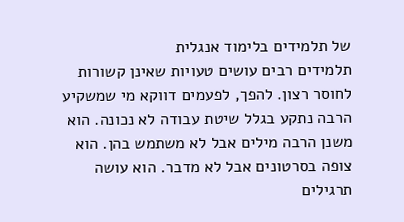של תלמידים בלימוד אנגלית
תלמידים רבים עושים טעויות שאינן קשורות לחוסר רצון. להפך, לפעמים דווקא מי שמשקיע הרבה נתקע בגלל שיטת עבודה לא נכונה. הוא משנן הרבה מילים אבל לא משתמש בהן. הוא צופה בסרטונים אבל לא מדבר. הוא עושה תרגילים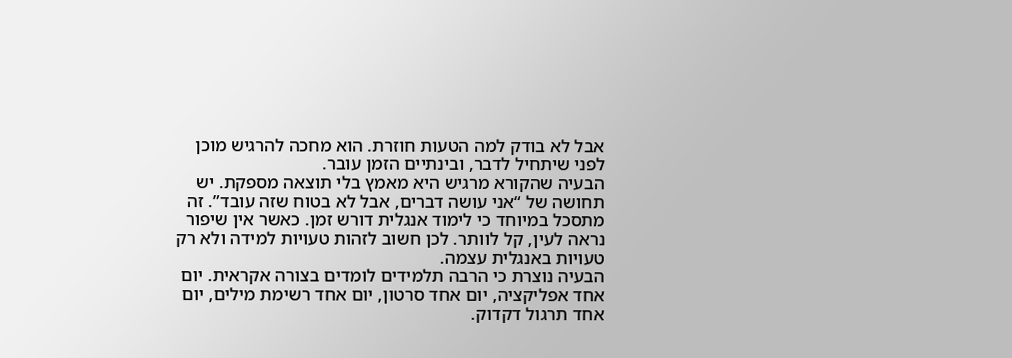אבל לא בודק למה הטעות חוזרת. הוא מחכה להרגיש מוכן לפני שיתחיל לדבר, ובינתיים הזמן עובר.
הבעיה שהקורא מרגיש היא מאמץ בלי תוצאה מספקת. יש תחושה של “אני עושה דברים, אבל לא בטוח שזה עובד”. זה מתסכל במיוחד כי לימוד אנגלית דורש זמן. כאשר אין שיפור נראה לעין, קל לוותר. לכן חשוב לזהות טעויות למידה ולא רק טעויות באנגלית עצמה.
הבעיה נוצרת כי הרבה תלמידים לומדים בצורה אקראית. יום אחד אפליקציה, יום אחד סרטון, יום אחד רשימת מילים, יום אחד תרגול דקדוק.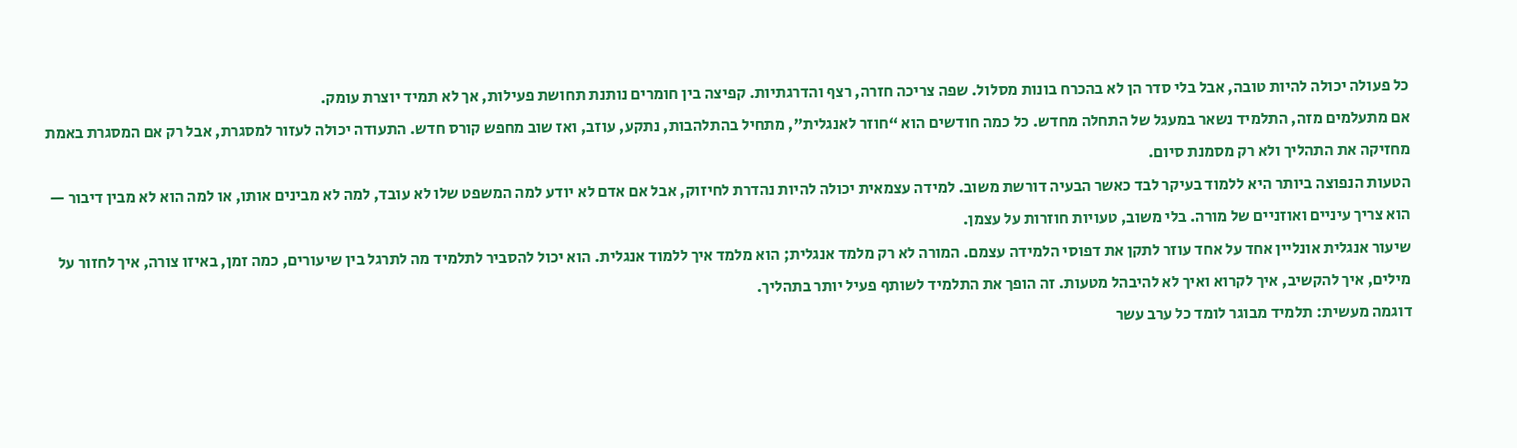כל פעולה יכולה להיות טובה, אבל בלי סדר הן לא בהכרח בונות מסלול. שפה צריכה חזרה, רצף והדרגתיות. קפיצה בין חומרים נותנת תחושת פעילות, אך לא תמיד יוצרת עומק.
אם מתעלמים מזה, התלמיד נשאר במעגל של התחלה מחדש. כל כמה חודשים הוא “חוזר לאנגלית”, מתחיל בהתלהבות, נתקע, עוזב, ואז שוב מחפש קורס חדש. התעודה יכולה לעזור למסגרת, אבל רק אם המסגרת באמת מחזיקה את התהליך ולא רק מסמנת סיום.
הטעות הנפוצה ביותר היא ללמוד בעיקר לבד כאשר הבעיה דורשת משוב. למידה עצמאית יכולה להיות נהדרת לחיזוק, אבל אם אדם לא יודע למה המשפט שלו לא עובד, למה לא מבינים אותו, או למה הוא לא מבין דיבור — הוא צריך עיניים ואוזניים של מורה. בלי משוב, טעויות חוזרות על עצמן.
שיעור אנגלית אונליין אחד על אחד עוזר לתקן את דפוסי הלמידה עצמם. המורה לא רק מלמד אנגלית; הוא מלמד איך ללמוד אנגלית. הוא יכול להסביר לתלמיד מה לתרגל בין שיעורים, כמה זמן, באיזו צורה, איך לחזור על מילים, איך להקשיב, איך לקרוא ואיך לא להיבהל מטעות. זה הופך את התלמיד לשותף פעיל יותר בתהליך.
דוגמה מעשית: תלמיד מבוגר לומד כל ערב עשר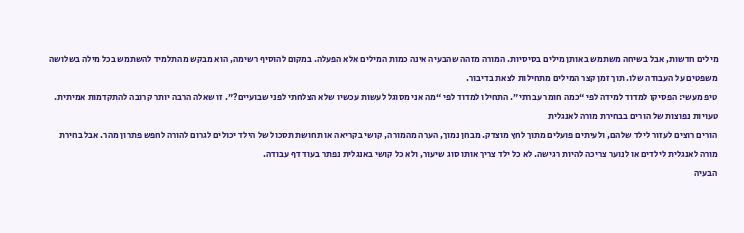מילים חדשות, אבל בשיחה משתמש באותן מילים בסיסיות. המורה מזהה שהבעיה אינה כמות המילים אלא הפעלה. במקום להוסיף רשימה, הוא מבקש מהתלמיד להשתמש בכל מילה בשלושה משפטים על העבודה שלו. תוך זמן קצר המילים מתחילות לצאת בדיבור.
טיפ מעשי: הפסיקו למדוד למידה לפי “כמה חומר עברתי”. התחילו למדוד לפי “מה אני מסוגל לעשות עכשיו שלא הצלחתי לפני שבועיים?”. זו שאלה הרבה יותר קרובה להתקדמות אמיתית.
טעויות נפוצות של הורים בבחירת מורה לאנגלית
הורים רוצים לעזור לילד שלהם, ולעיתים פועלים מתוך לחץ מוצדק. מבחן נמוך, הערה מהמורה, קושי בקריאה או תחושת תסכול של הילד יכולים לגרום להורה לחפש פתרון מהר. אבל בחירת מורה לאנגלית לילדים או לנוער צריכה להיות רגישה. לא כל ילד צריך אותו סוג שיעור, ולא כל קושי באנגלית נפתר בעוד דף עבודה.
הבעיה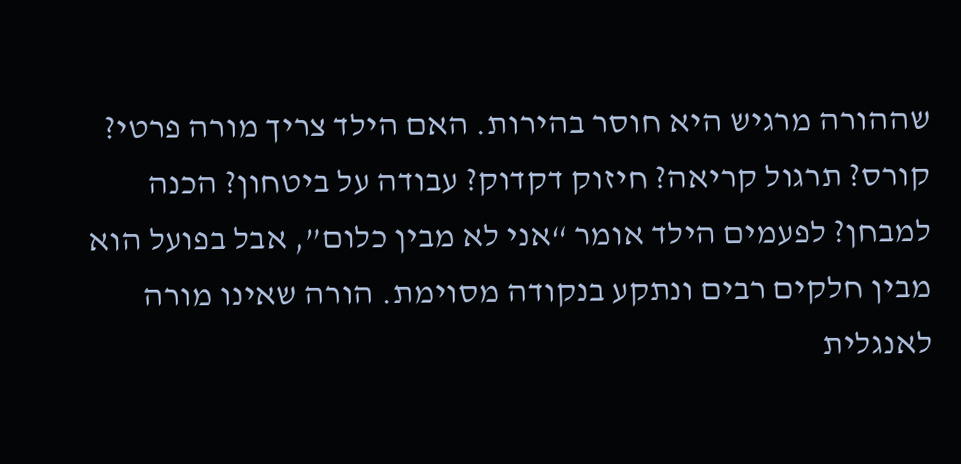שההורה מרגיש היא חוסר בהירות. האם הילד צריך מורה פרטי? קורס? תרגול קריאה? חיזוק דקדוק? עבודה על ביטחון? הכנה למבחן? לפעמים הילד אומר “אני לא מבין כלום”, אבל בפועל הוא מבין חלקים רבים ונתקע בנקודה מסוימת. הורה שאינו מורה לאנגלית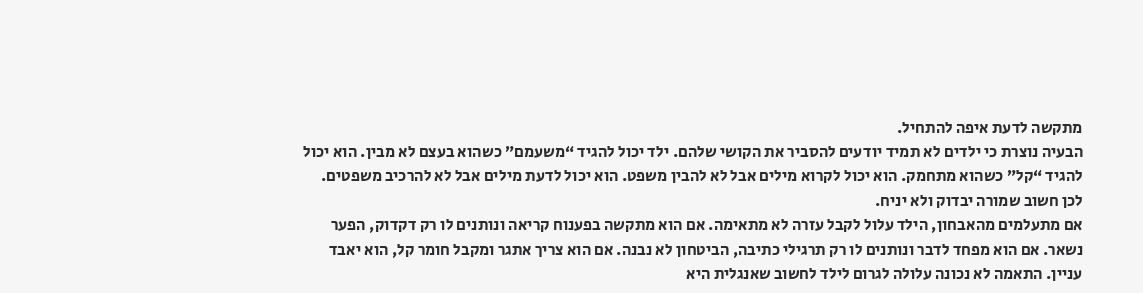מתקשה לדעת איפה להתחיל.
הבעיה נוצרת כי ילדים לא תמיד יודעים להסביר את הקושי שלהם. ילד יכול להגיד “משעמם” כשהוא בעצם לא מבין. הוא יכול להגיד “קל” כשהוא מתחמק. הוא יכול לקרוא מילים אבל לא להבין משפט. הוא יכול לדעת מילים אבל לא להרכיב משפטים. לכן חשוב שמורה יבדוק ולא יניח.
אם מתעלמים מהאבחון, הילד עלול לקבל עזרה לא מתאימה. אם הוא מתקשה בפענוח קריאה ונותנים לו רק דקדוק, הפער נשאר. אם הוא מפחד לדבר ונותנים לו רק תרגילי כתיבה, הביטחון לא נבנה. אם הוא צריך אתגר ומקבל חומר קל, הוא יאבד עניין. התאמה לא נכונה עלולה לגרום לילד לחשוב שאנגלית היא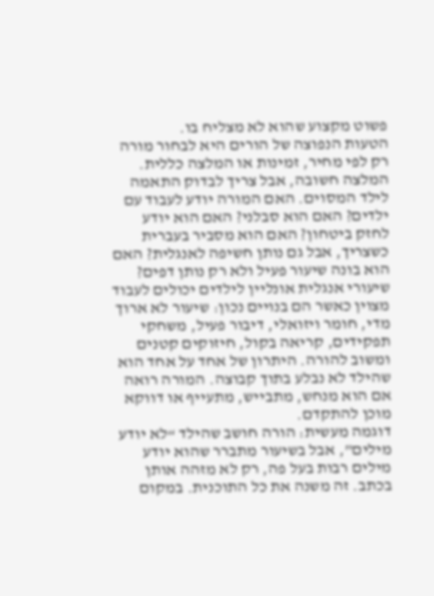פשוט מקצוע שהוא לא מצליח בו.
הטעות הנפוצה של הורים היא לבחור מורה רק לפי מחיר, זמינות או המלצה כללית. המלצה חשובה, אבל צריך לבדוק התאמה לילד המסוים. האם המורה יודע לעבוד עם ילדים? האם הוא סבלני? האם הוא יודע לחזק ביטחון? האם הוא מסביר בעברית כשצריך, אבל גם נותן חשיפה לאנגלית? האם הוא בונה שיעור פעיל ולא רק נותן דפים?
שיעורי אנגלית אונליין לילדים יכולים לעבוד מצוין כאשר הם בנויים נכון: שיעור לא ארוך מדי, חומר ויזואלי, דיבור פעיל, משחקי תפקידים, קריאה בקול, חיזוקים קטנים ומשוב להורה. היתרון של אחד על אחד הוא שהילד לא נבלע בתוך קבוצה. המורה רואה אם הוא מנחש, מתבייש, מתעייף או דווקא מוכן להתקדם.
דוגמה מעשית: הורה חושב שהילד “לא יודע מילים”, אבל בשיעור מתברר שהוא יודע מילים רבות בעל פה, רק לא מזהה אותן בכתב. זה משנה את כל התוכנית. במקום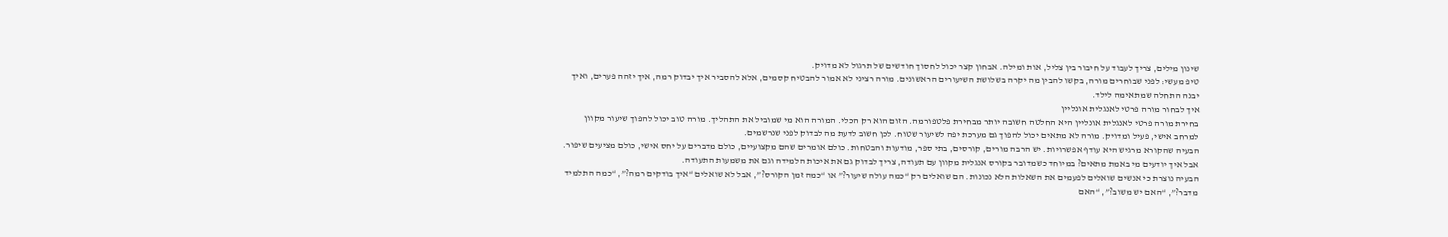שינון מילים, צריך לעבוד על חיבור בין צליל, אות ומילה. אבחון קצר יכול לחסוך חודשים של תרגול לא מדויק.
טיפ מעשי: לפני שבוחרים מורה, בקשו להבין מה יקרה בשלושת השיעורים הראשונים. מורה רציני לא אמור להבטיח קסמים, אלא להסביר איך יבדוק רמה, איך יזהה פערים, ואיך יבנה התחלה שמתאימה לילד.
איך לבחור מורה פרטי לאנגלית אונליין
בחירת מורה פרטי לאנגלית אונליין היא החלטה חשובה יותר מבחירת פלטפורמה. הזום הוא רק הכלי. המורה הוא מי שמוביל את התהליך. מורה טוב יכול להפוך שיעור מקוון למרחב אישי, פעיל ומדויק. מורה לא מתאים יכול להפוך גם מערכת יפה לשיעור שטוח. לכן חשוב לדעת מה לבדוק לפני שנרשמים.
הבעיה שהקורא מרגיש היא עודף אפשרויות. יש הרבה מורים, קורסים, בתי ספר, מודעות והבטחות. כולם אומרים שהם מקצועיים, כולם מדברים על יחס אישי, כולם מציעים שיפור. אבל איך יודעים מי באמת מתאים? במיוחד כשמדובר בקורס אנגלית מקוון עם תעודה, צריך לבדוק גם את איכות הלמידה וגם את משמעות התעודה.
הבעיה נוצרת כי אנשים שואלים לפעמים את השאלות הלא נכונות. הם שואלים רק “כמה עולה שיעור?” או “כמה זמן הקורס?”, אבל לא שואלים “איך בודקים רמה?”, “כמה התלמיד מדבר?”, “האם יש משוב?”, “האם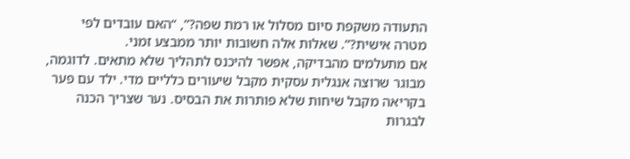התעודה משקפת סיום מסלול או רמת שפה?”, “האם עובדים לפי מטרה אישית?”. שאלות אלה חשובות יותר ממבצע זמני.
אם מתעלמים מהבדיקה, אפשר להיכנס לתהליך שלא מתאים. לדוגמה, מבוגר שרוצה אנגלית עסקית מקבל שיעורים כלליים מדי. ילד עם פער בקריאה מקבל שיחות שלא פותרות את הבסיס. נער שצריך הכנה לבגרות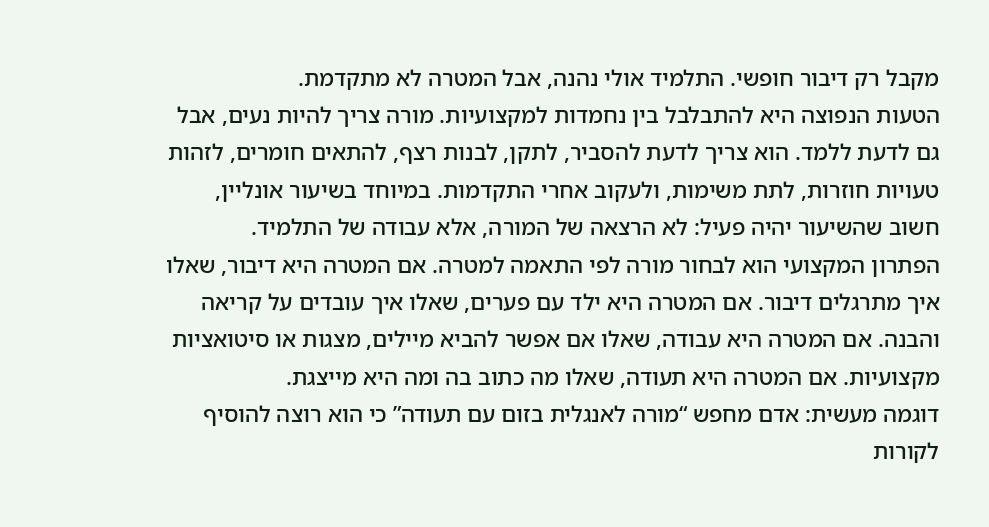מקבל רק דיבור חופשי. התלמיד אולי נהנה, אבל המטרה לא מתקדמת.
הטעות הנפוצה היא להתבלבל בין נחמדות למקצועיות. מורה צריך להיות נעים, אבל גם לדעת ללמד. הוא צריך לדעת להסביר, לתקן, לבנות רצף, להתאים חומרים, לזהות טעויות חוזרות, לתת משימות, ולעקוב אחרי התקדמות. במיוחד בשיעור אונליין, חשוב שהשיעור יהיה פעיל: לא הרצאה של המורה, אלא עבודה של התלמיד.
הפתרון המקצועי הוא לבחור מורה לפי התאמה למטרה. אם המטרה היא דיבור, שאלו איך מתרגלים דיבור. אם המטרה היא ילד עם פערים, שאלו איך עובדים על קריאה והבנה. אם המטרה היא עבודה, שאלו אם אפשר להביא מיילים, מצגות או סיטואציות מקצועיות. אם המטרה היא תעודה, שאלו מה כתוב בה ומה היא מייצגת.
דוגמה מעשית: אדם מחפש “מורה לאנגלית בזום עם תעודה” כי הוא רוצה להוסיף לקורות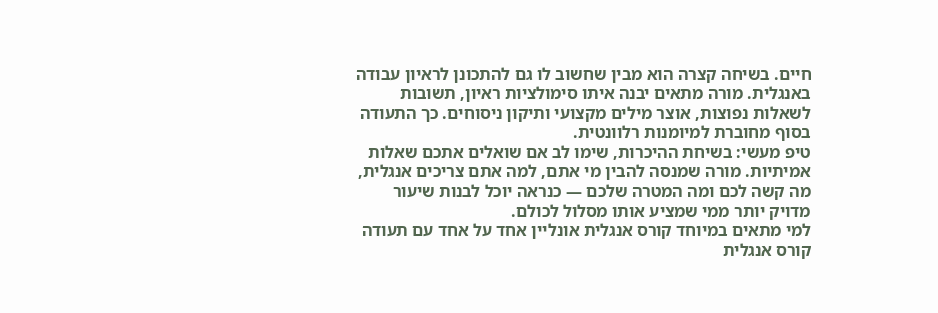חיים. בשיחה קצרה הוא מבין שחשוב לו גם להתכונן לראיון עבודה באנגלית. מורה מתאים יבנה איתו סימולציות ראיון, תשובות לשאלות נפוצות, אוצר מילים מקצועי ותיקון ניסוחים. כך התעודה בסוף מחוברת למיומנות רלוונטית.
טיפ מעשי: בשיחת ההיכרות, שימו לב אם שואלים אתכם שאלות אמיתיות. מורה שמנסה להבין מי אתם, למה אתם צריכים אנגלית, מה קשה לכם ומה המטרה שלכם — כנראה יוכל לבנות שיעור מדויק יותר ממי שמציע אותו מסלול לכולם.
למי מתאים במיוחד קורס אנגלית אונליין אחד על אחד עם תעודה
קורס אנגלית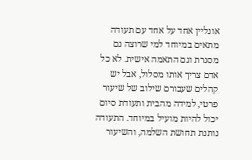אונליין אחד על אחד עם תעודה מתאים במיוחד למי שרוצה גם מסגרת וגם התאמה אישית. לא כל אדם צריך אותו מסלול, אבל יש קהלים שעבורם שילוב של שיעור פרטי, למידה מהבית ותעודת סיום יכול להיות מועיל במיוחד. התעודה נותנת תחושת השלמה, והשיעור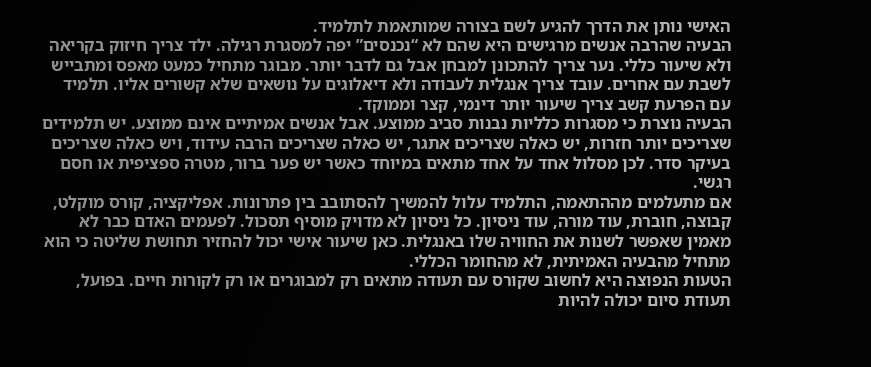האישי נותן את הדרך להגיע לשם בצורה שמותאמת לתלמיד.
הבעיה שהרבה אנשים מרגישים היא שהם לא “נכנסים” יפה למסגרת רגילה. ילד צריך חיזוק בקריאה ולא שיעור כללי. נער צריך להתכונן למבחן אבל גם לדבר יותר. מבוגר מתחיל כמעט מאפס ומתבייש לשבת עם אחרים. עובד צריך אנגלית לעבודה ולא דיאלוגים על נושאים שלא קשורים אליו. תלמיד עם הפרעת קשב צריך שיעור יותר דינמי, קצר וממוקד.
הבעיה נוצרת כי מסגרות כלליות נבנות סביב ממוצע. אבל אנשים אמיתיים אינם ממוצע. יש תלמידים שצריכים יותר חזרות, יש כאלה שצריכים אתגר, יש כאלה שצריכים הרבה עידוד, ויש כאלה שצריכים בעיקר סדר. לכן מסלול אחד על אחד מתאים במיוחד כאשר יש פער ברור, מטרה ספציפית או חסם רגשי.
אם מתעלמים מההתאמה, התלמיד עלול להמשיך להסתובב בין פתרונות. אפליקציה, קורס מוקלט, קבוצה, חוברת, עוד מורה, עוד ניסיון. כל ניסיון לא מדויק מוסיף תסכול. לפעמים האדם כבר לא מאמין שאפשר לשנות את החוויה שלו באנגלית. כאן שיעור אישי יכול להחזיר תחושת שליטה כי הוא מתחיל מהבעיה האמיתית, לא מהחומר הכללי.
הטעות הנפוצה היא לחשוב שקורס עם תעודה מתאים רק למבוגרים או רק לקורות חיים. בפועל, תעודת סיום יכולה להיות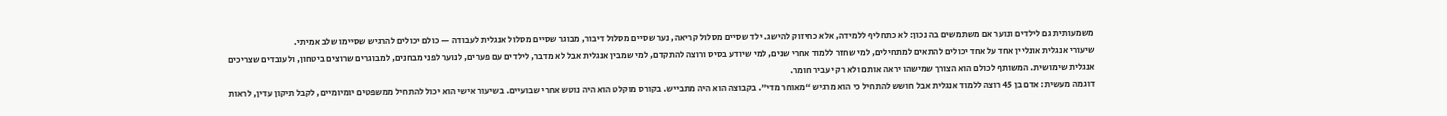משמעותית גם לילדים ונוער אם משתמשים בה נכון: לא כתחליף ללמידה, אלא כחיזוק להישג. ילד שסיים מסלול קריאה, נער שסיים מסלול דיבור, מבוגר שסיים מסלול אנגלית לעבודה — כולם יכולים להרגיש שסיימו שלב אמיתי.
שיעורי אנגלית אונליין אחד על אחד יכולים להתאים למתחילים, למי שחזר ללמוד אחרי שנים, למי שיודע בסיס ורוצה להתקדם, למי שמבין אנגלית אבל לא מדבר, לילדים עם פערים, לנוער לפני מבחנים, למבוגרים שרוצים ביטחון, ולעובדים שצריכים אנגלית שימושית. המשותף לכולם הוא הצורך שמישהו יראה אותם ולא רק יעביר חומר.
דוגמה מעשית: אדם בן 45 רוצה ללמוד אנגלית אבל חושש להתחיל כי הוא מרגיש “מאוחר מדי”. בקבוצה הוא היה מתבייש. בקורס מוקלט הוא היה נוטש אחרי שבועיים. בשיעור אישי הוא יכול להתחיל ממשפטים יומיומיים, לקבל תיקון עדין, לראות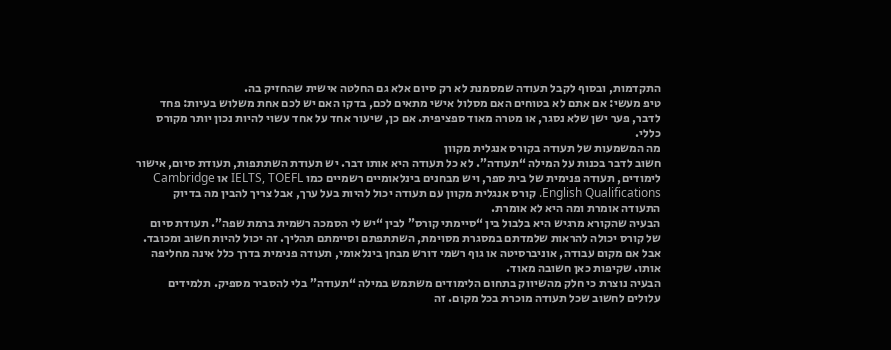התקדמות, ובסוף לקבל תעודה שמסמנת לא רק סיום אלא גם החלטה אישית שהחזיק בה.
טיפ מעשי: אם אתם לא בטוחים האם מסלול אישי מתאים לכם, בדקו האם יש לכם אחת משלוש בעיות: פחד לדבר, פער ישן שלא נסגר, או מטרה מאוד ספציפית. אם כן, שיעור אחד על אחד עשוי להיות נכון יותר מקורס כללי.
מה המשמעות של תעודה בקורס אנגלית מקוון
חשוב לדבר בכנות על המילה “תעודה”. לא כל תעודה היא אותו דבר. יש תעודת השתתפות, תעודת סיום, אישור לימודים, תעודה פנימית של בית ספר, ויש מבחנים בינלאומיים רשמיים כמו IELTS, TOEFL או Cambridge English Qualifications. קורס אנגלית מקוון עם תעודה יכול להיות בעל ערך, אבל צריך להבין מה בדיוק התעודה אומרת ומה היא לא אומרת.
הבעיה שהקורא מרגיש היא בלבול בין “סיימתי קורס” לבין “יש לי הסמכה רשמית ברמת שפה”. תעודת סיום של קורס יכולה להראות שלמדתם במסגרת מסוימת, השתתפתם וסיימתם תהליך. זה יכול להיות חשוב ומכובד. אבל אם מקום עבודה, אוניברסיטה או גוף רשמי דורש מבחן בינלאומי, תעודה פנימית בדרך כלל אינה מחליפה אותו. שקיפות כאן חשובה מאוד.
הבעיה נוצרת כי חלק מהשיווק בתחום הלימודים משתמש במילה “תעודה” בלי להסביר מספיק. תלמידים עלולים לחשוב שכל תעודה מוכרת בכל מקום. זה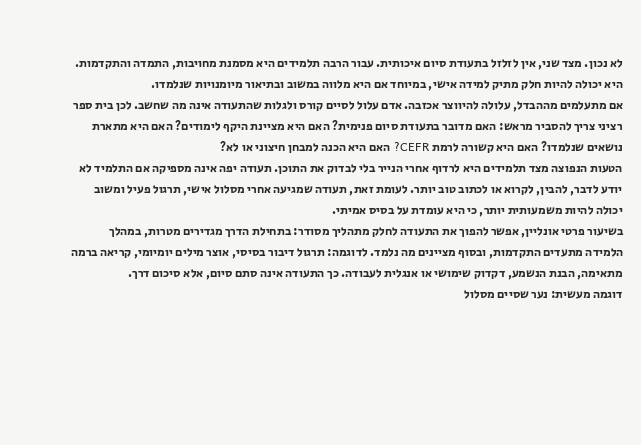לא נכון. מצד שני, אין לזלזל בתעודת סיום איכותית. עבור הרבה תלמידים היא מסמנת מחויבות, התמדה והתקדמות. היא יכולה להיות חלק מתיק למידה אישי, במיוחד אם היא מלווה במשוב ובתיאור מיומנויות שנלמדו.
אם מתעלמים מההבדל, עלולה להיווצר אכזבה. אדם עלול לסיים קורס ולגלות שהתעודה אינה מה שחשב. לכן בית ספר רציני צריך להסביר מראש: האם מדובר בתעודת סיום פנימית? האם היא מציינת היקף לימודים? האם היא מתארת נושאים שנלמדו? האם היא קשורה לרמת CEFR? האם היא הכנה למבחן חיצוני או לא?
הטעות הנפוצה מצד תלמידים היא לרדוף אחרי הנייר בלי לבדוק את התוכן. תעודה יפה אינה מספיקה אם התלמיד לא יודע לדבר, להבין, לקרוא או לכתוב טוב יותר. לעומת זאת, תעודה שמגיעה אחרי מסלול אישי, תרגול פעיל ומשוב יכולה להיות משמעותית יותר, כי היא עומדת על בסיס אמיתי.
בשיעור פרטי אונליין, אפשר להפוך את התעודה לחלק מתהליך מסודר: בתחילת הדרך מגדירים מטרות, במהלך הלמידה מתעדים התקדמות, ובסוף מציינים מה נלמד. לדוגמה: תרגול דיבור בסיסי, אוצר מילים יומיומי, קריאה ברמה מתאימה, הבנת הנשמע, דקדוק שימושי או אנגלית לעבודה. כך התעודה אינה סתם סיום, אלא סיכום דרך.
דוגמה מעשית: נער שסיים מסלול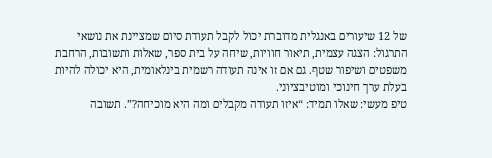של 12 שיעורים באנגלית מדוברת יכול לקבל תעודת סיום שמציינת את נושאי התרגול: הצגה עצמית, תיאור חוויות, שיחה על בית ספר, שאלות ותשובות, הרחבת משפטים ושיפור שטף. גם אם זו אינה תעודה רשמית בינלאומית, היא יכולה להיות בעלת ערך חינוכי ומוטיבציוני.
טיפ מעשי: שאלו תמיד: “איזו תעודה מקבלים ומה היא מוכיחה?”. תשובה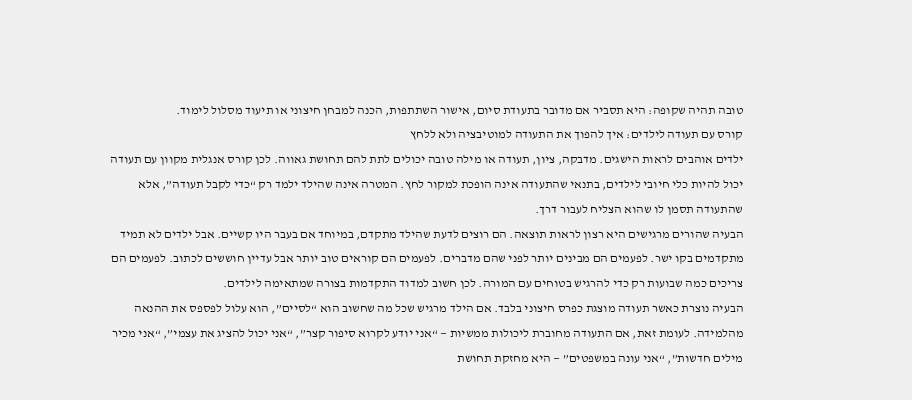טובה תהיה שקופה: היא תסביר אם מדובר בתעודת סיום, אישור השתתפות, הכנה למבחן חיצוני או תיעוד מסלול לימוד.
קורס עם תעודה לילדים: איך להפוך את התעודה למוטיבציה ולא ללחץ
ילדים אוהבים לראות הישגים. מדבקה, ציון, תעודה או מילה טובה יכולים לתת להם תחושת גאווה. לכן קורס אנגלית מקוון עם תעודה יכול להיות כלי חיובי לילדים, בתנאי שהתעודה אינה הופכת למקור לחץ. המטרה אינה שהילד ילמד רק “כדי לקבל תעודה”, אלא שהתעודה תסמן לו שהוא הצליח לעבור דרך.
הבעיה שהורים מרגישים היא רצון לראות תוצאה. הם רוצים לדעת שהילד מתקדם, במיוחד אם בעבר היו קשיים. אבל ילדים לא תמיד מתקדמים בקו ישר. לפעמים הם מבינים יותר לפני שהם מדברים. לפעמים הם קוראים טוב יותר אבל עדיין חוששים לכתוב. לפעמים הם צריכים כמה שבועות רק כדי להרגיש בטוחים עם המורה. לכן חשוב למדוד התקדמות בצורה שמתאימה לילדים.
הבעיה נוצרת כאשר תעודה מוצגת כפרס חיצוני בלבד. אם הילד מרגיש שכל מה שחשוב הוא “לסיים”, הוא עלול לפספס את ההנאה מהלמידה. לעומת זאת, אם התעודה מחוברת ליכולות ממשיות — “אני יודע לקרוא סיפור קצר”, “אני יכול להציג את עצמי”, “אני מכיר מילים חדשות”, “אני עונה במשפטים” — היא מחזקת תחושת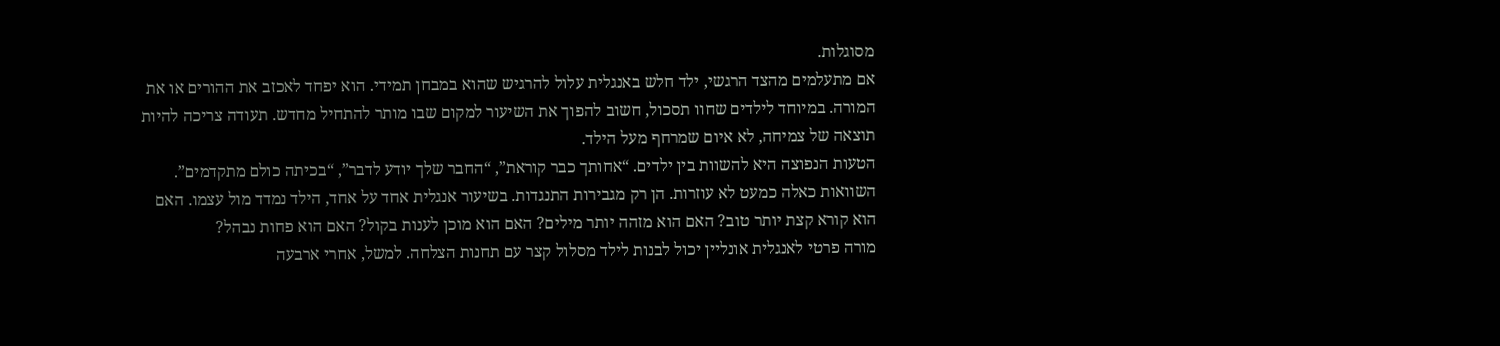מסוגלות.
אם מתעלמים מהצד הרגשי, ילד חלש באנגלית עלול להרגיש שהוא במבחן תמידי. הוא יפחד לאכזב את ההורים או את המורה. במיוחד לילדים שחוו תסכול, חשוב להפוך את השיעור למקום שבו מותר להתחיל מחדש. תעודה צריכה להיות תוצאה של צמיחה, לא איום שמרחף מעל הילד.
הטעות הנפוצה היא להשוות בין ילדים. “אחותך כבר קוראת”, “החבר שלך יודע לדבר”, “בכיתה כולם מתקדמים”. השוואות כאלה כמעט לא עוזרות. הן רק מגבירות התנגדות. בשיעור אנגלית אחד על אחד, הילד נמדד מול עצמו. האם הוא קורא קצת יותר טוב? האם הוא מזהה יותר מילים? האם הוא מוכן לענות בקול? האם הוא פחות נבהל?
מורה פרטי לאנגלית אונליין יכול לבנות לילד מסלול קצר עם תחנות הצלחה. למשל, אחרי ארבעה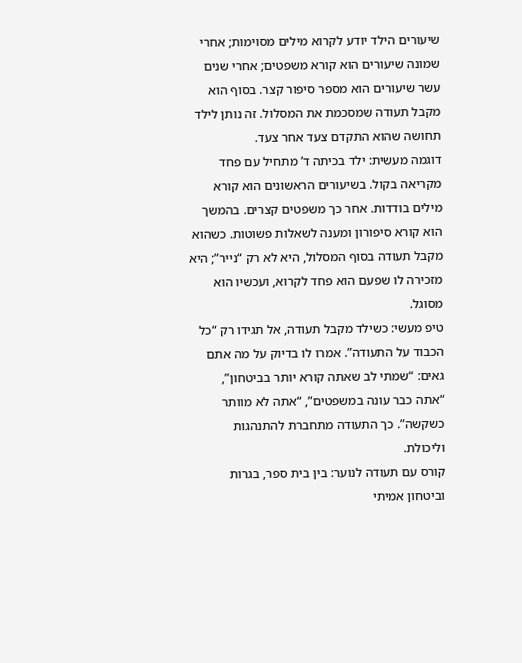שיעורים הילד יודע לקרוא מילים מסוימות; אחרי שמונה שיעורים הוא קורא משפטים; אחרי שנים עשר שיעורים הוא מספר סיפור קצר. בסוף הוא מקבל תעודה שמסכמת את המסלול. זה נותן לילד תחושה שהוא התקדם צעד אחר צעד.
דוגמה מעשית: ילד בכיתה ד’ מתחיל עם פחד מקריאה בקול. בשיעורים הראשונים הוא קורא מילים בודדות. אחר כך משפטים קצרים. בהמשך הוא קורא סיפורון ומענה לשאלות פשוטות. כשהוא מקבל תעודה בסוף המסלול, היא לא רק “נייר”; היא מזכירה לו שפעם הוא פחד לקרוא, ועכשיו הוא מסוגל.
טיפ מעשי: כשילד מקבל תעודה, אל תגידו רק “כל הכבוד על התעודה”. אמרו לו בדיוק על מה אתם גאים: “שמתי לב שאתה קורא יותר בביטחון”, “אתה כבר עונה במשפטים”, “אתה לא מוותר כשקשה”. כך התעודה מתחברת להתנהגות וליכולת.
קורס עם תעודה לנוער: בין בית ספר, בגרות וביטחון אמיתי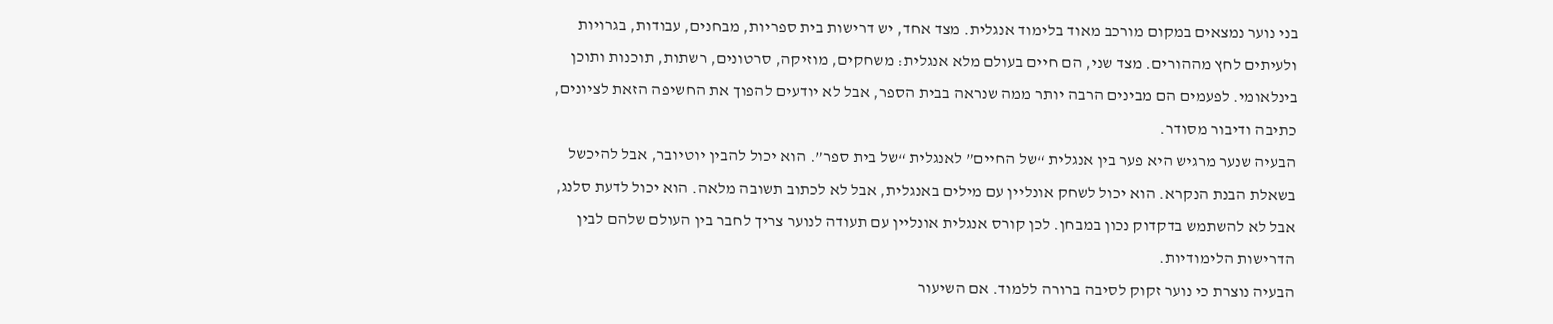בני נוער נמצאים במקום מורכב מאוד בלימוד אנגלית. מצד אחד, יש דרישות בית ספריות, מבחנים, עבודות, בגרויות ולעיתים לחץ מההורים. מצד שני, הם חיים בעולם מלא אנגלית: משחקים, מוזיקה, סרטונים, רשתות, תוכנות ותוכן בינלאומי. לפעמים הם מבינים הרבה יותר ממה שנראה בבית הספר, אבל לא יודעים להפוך את החשיפה הזאת לציונים, כתיבה ודיבור מסודר.
הבעיה שנער מרגיש היא פער בין אנגלית “של החיים” לאנגלית “של בית ספר”. הוא יכול להבין יוטיובר, אבל להיכשל בשאלת הבנת הנקרא. הוא יכול לשחק אונליין עם מילים באנגלית, אבל לא לכתוב תשובה מלאה. הוא יכול לדעת סלנג, אבל לא להשתמש בדקדוק נכון במבחן. לכן קורס אנגלית אונליין עם תעודה לנוער צריך לחבר בין העולם שלהם לבין הדרישות הלימודיות.
הבעיה נוצרת כי נוער זקוק לסיבה ברורה ללמוד. אם השיעור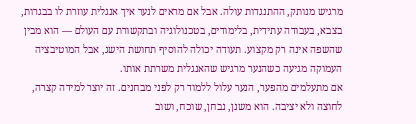מרגיש מנותק, ההתנגדות עולה. אבל אם מראים לנער איך אנגלית עוזרת לו בבגרות, בצבא, בעבודה עתידית, בלימודים, בטכנולוגיה ובתקשורת עם העולם — הוא מבין שהשפה אינה רק מקצוע. תעודה יכולה להוסיף תחושת הישג, אבל המוטיבציה העמוקה מגיעה כשהנער מרגיש שהאנגלית משרתת אותו.
אם מתעלמים מהפער, הנער עלול ללמוד רק לפני מבחנים. זה יוצר למידה קצרה, לחוצה ולא יציבה. הוא משנן, נבחן, שוכח, ושוב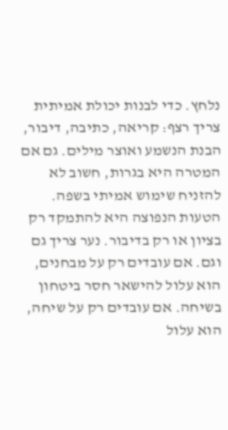נלחץ. כדי לבנות יכולת אמיתית צריך רצף: קריאה, כתיבה, דיבור, הבנת הנשמע ואוצר מילים. גם אם המטרה היא בגרות, חשוב לא להזניח שימוש אמיתי בשפה.
הטעות הנפוצה היא להתמקד רק בציון או רק בדיבור. נער צריך גם וגם. אם עובדים רק על מבחנים, הוא עלול להישאר חסר ביטחון בשיחה. אם עובדים רק על שיחה, הוא עלול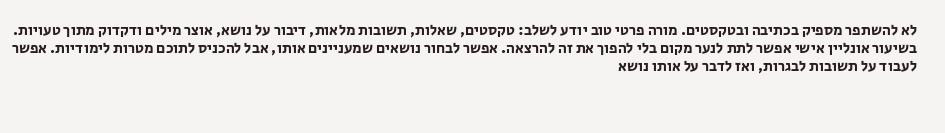לא להשתפר מספיק בכתיבה ובטקסטים. מורה פרטי טוב יודע לשלב: טקסטים, שאלות, תשובות מלאות, דיבור על נושא, אוצר מילים ודקדוק מתוך טעויות.
בשיעור אונליין אישי אפשר לתת לנער מקום בלי להפוך את זה להרצאה. אפשר לבחור נושאים שמעניינים אותו, אבל להכניס לתוכם מטרות לימודיות. אפשר לעבוד על תשובות לבגרות, ואז לדבר על אותו נושא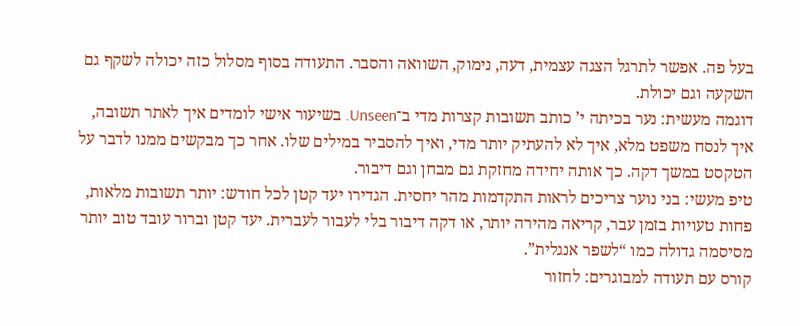בעל פה. אפשר לתרגל הצגה עצמית, דעה, נימוק, השוואה והסבר. התעודה בסוף מסלול כזה יכולה לשקף גם השקעה וגם יכולת.
דוגמה מעשית: נער בכיתה י’ כותב תשובות קצרות מדי ב־Unseen. בשיעור אישי לומדים איך לאתר תשובה, איך לנסח משפט מלא, איך לא להעתיק יותר מדי, ואיך להסביר במילים שלו. אחר כך מבקשים ממנו לדבר על הטקסט במשך דקה. כך אותה יחידה מחזקת גם מבחן וגם דיבור.
טיפ מעשי: בני נוער צריכים לראות התקדמות מהר יחסית. הגדירו יעד קטן לכל חודש: יותר תשובות מלאות, פחות טעויות בזמן עבר, קריאה מהירה יותר, או דקה דיבור בלי לעבור לעברית. יעד קטן וברור עובד טוב יותר מסיסמה גדולה כמו “לשפר אנגלית”.
קורס עם תעודה למבוגרים: לחזור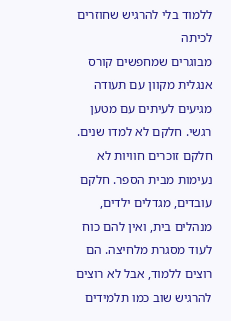ללמוד בלי להרגיש שחוזרים לכיתה
מבוגרים שמחפשים קורס אנגלית מקוון עם תעודה מגיעים לעיתים עם מטען רגשי. חלקם לא למדו שנים. חלקם זוכרים חוויות לא נעימות מבית הספר. חלקם עובדים, מגדלים ילדים, מנהלים בית, ואין להם כוח לעוד מסגרת מלחיצה. הם רוצים ללמוד, אבל לא רוצים להרגיש שוב כמו תלמידים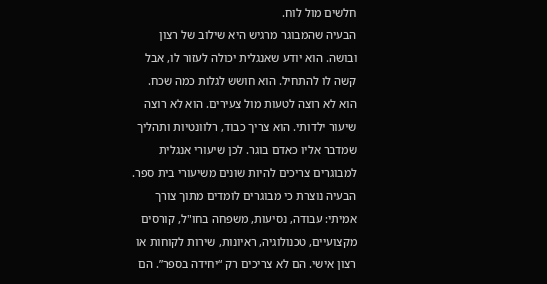חלשים מול לוח.
הבעיה שהמבוגר מרגיש היא שילוב של רצון ובושה. הוא יודע שאנגלית יכולה לעזור לו, אבל קשה לו להתחיל. הוא חושש לגלות כמה שכח. הוא לא רוצה לטעות מול צעירים. הוא לא רוצה שיעור ילדותי. הוא צריך כבוד, רלוונטיות ותהליך שמדבר אליו כאדם בוגר. לכן שיעורי אנגלית למבוגרים צריכים להיות שונים משיעורי בית ספר.
הבעיה נוצרת כי מבוגרים לומדים מתוך צורך אמיתי: עבודה, נסיעות, משפחה בחו"ל, קורסים מקצועיים, טכנולוגיה, ראיונות, שירות לקוחות או רצון אישי. הם לא צריכים רק “יחידה בספר”. הם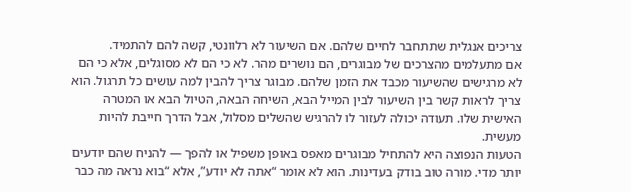צריכים אנגלית שתתחבר לחיים שלהם. אם השיעור לא רלוונטי, קשה להם להתמיד.
אם מתעלמים מהצרכים של מבוגרים, הם נושרים מהר. לא כי הם לא מסוגלים, אלא כי הם לא מרגישים שהשיעור מכבד את הזמן שלהם. מבוגר צריך להבין למה עושים כל תרגול. הוא צריך לראות קשר בין השיעור לבין המייל הבא, השיחה הבאה, הטיול הבא או המטרה האישית שלו. תעודה יכולה לעזור לו להרגיש שהשלים מסלול, אבל הדרך חייבת להיות מעשית.
הטעות הנפוצה היא להתחיל מבוגרים מאפס באופן משפיל או להפך — להניח שהם יודעים יותר מדי. מורה טוב בודק בעדינות. הוא לא אומר “אתה לא יודע”, אלא “בוא נראה מה כבר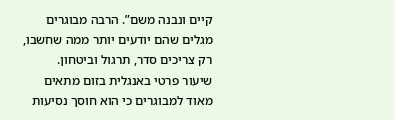קיים ונבנה משם”. הרבה מבוגרים מגלים שהם יודעים יותר ממה שחשבו, רק צריכים סדר, תרגול וביטחון.
שיעור פרטי באנגלית בזום מתאים מאוד למבוגרים כי הוא חוסך נסיעות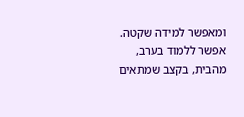ומאפשר למידה שקטה. אפשר ללמוד בערב, מהבית, בקצב שמתאים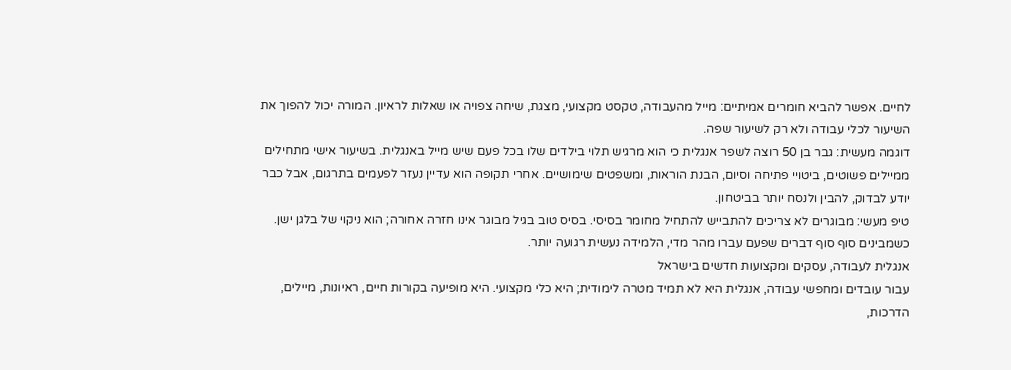לחיים. אפשר להביא חומרים אמיתיים: מייל מהעבודה, טקסט מקצועי, מצגת, שיחה צפויה או שאלות לראיון. המורה יכול להפוך את השיעור לכלי עבודה ולא רק לשיעור שפה.
דוגמה מעשית: גבר בן 50 רוצה לשפר אנגלית כי הוא מרגיש תלוי בילדים שלו בכל פעם שיש מייל באנגלית. בשיעור אישי מתחילים ממיילים פשוטים, ביטויי פתיחה וסיום, הבנת הוראות, ומשפטים שימושיים. אחרי תקופה הוא עדיין נעזר לפעמים בתרגום, אבל כבר יודע לבדוק, להבין ולנסח יותר בביטחון.
טיפ מעשי: מבוגרים לא צריכים להתבייש להתחיל מחומר בסיסי. בסיס טוב בגיל מבוגר אינו חזרה אחורה; הוא ניקוי של בלגן ישן. כשמבינים סוף סוף דברים שפעם עברו מהר מדי, הלמידה נעשית רגועה יותר.
אנגלית לעבודה, עסקים ומקצועות חדשים בישראל
עבור עובדים ומחפשי עבודה, אנגלית היא לא תמיד מטרה לימודית; היא כלי מקצועי. היא מופיעה בקורות חיים, ראיונות, מיילים, הדרכות,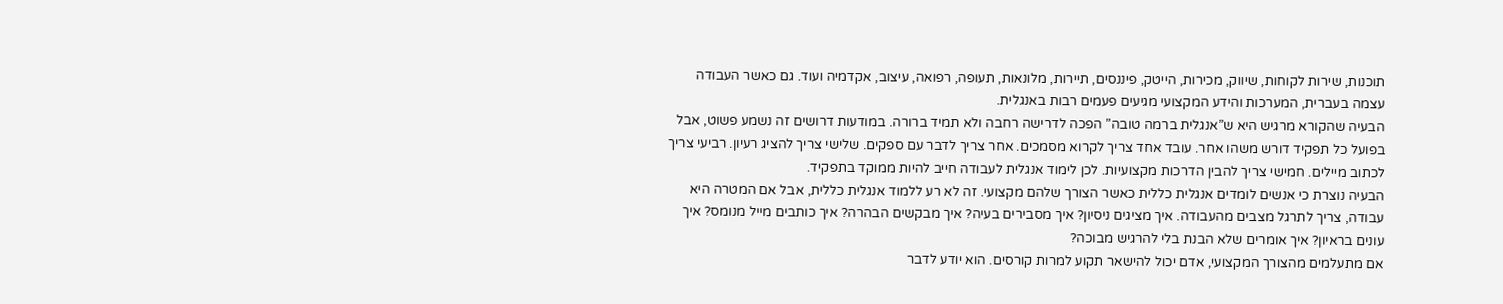תוכנות, שירות לקוחות, שיווק, מכירות, הייטק, פיננסים, תיירות, מלונאות, תעופה, רפואה, עיצוב, אקדמיה ועוד. גם כאשר העבודה עצמה בעברית, המערכות והידע המקצועי מגיעים פעמים רבות באנגלית.
הבעיה שהקורא מרגיש היא ש”אנגלית ברמה טובה” הפכה לדרישה רחבה ולא תמיד ברורה. במודעות דרושים זה נשמע פשוט, אבל בפועל כל תפקיד דורש משהו אחר. עובד אחד צריך לקרוא מסמכים. אחר צריך לדבר עם ספקים. שלישי צריך להציג רעיון. רביעי צריך לכתוב מיילים. חמישי צריך להבין הדרכות מקצועיות. לכן לימוד אנגלית לעבודה חייב להיות ממוקד בתפקיד.
הבעיה נוצרת כי אנשים לומדים אנגלית כללית כאשר הצורך שלהם מקצועי. זה לא רע ללמוד אנגלית כללית, אבל אם המטרה היא עבודה, צריך לתרגל מצבים מהעבודה. איך מציגים ניסיון? איך מסבירים בעיה? איך מבקשים הבהרה? איך כותבים מייל מנומס? איך עונים בראיון? איך אומרים שלא הבנת בלי להרגיש מבוכה?
אם מתעלמים מהצורך המקצועי, אדם יכול להישאר תקוע למרות קורסים. הוא יודע לדבר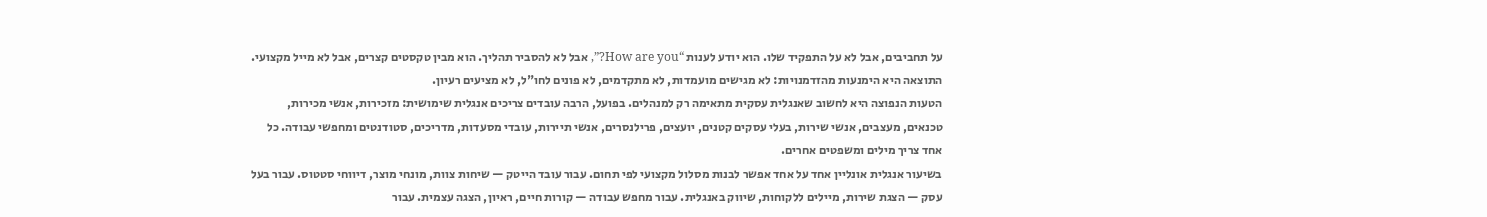על תחביבים, אבל לא על התפקיד שלו. הוא יודע לענות “How are you?”, אבל לא להסביר תהליך. הוא מבין טקסטים קצרים, אבל לא מייל מקצועי. התוצאה היא הימנעות מהזדמנויות: לא מגישים מועמדות, לא מתקדמים, לא פונים לחו"ל, לא מציעים רעיון.
הטעות הנפוצה היא לחשוב שאנגלית עסקית מתאימה רק למנהלים. בפועל, הרבה עובדים צריכים אנגלית שימושית: מזכירות, אנשי מכירות, טכנאים, מעצבים, אנשי שירות, בעלי עסקים קטנים, יועצים, פרילנסרים, אנשי תיירות, עובדי מסעדות, מדריכים, סטודנטים ומחפשי עבודה. כל אחד צריך מילים ומשפטים אחרים.
בשיעור אנגלית אונליין אחד על אחד אפשר לבנות מסלול מקצועי לפי תחום. עבור עובד הייטק — שיחות צוות, מונחי מוצר, דיווחי סטטוס. עבור בעל עסק — הצגת שירות, מיילים ללקוחות, שיווק באנגלית. עבור מחפש עבודה — קורות חיים, ראיון, הצגה עצמית. עבור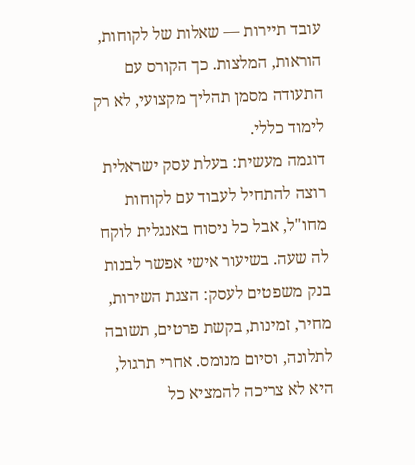עובד תיירות — שאלות של לקוחות, הוראות, המלצות. כך הקורס עם התעודה מסמן תהליך מקצועי, לא רק לימוד כללי.
דוגמה מעשית: בעלת עסק ישראלית רוצה להתחיל לעבוד עם לקוחות מחו"ל, אבל כל ניסוח באנגלית לוקח לה שעה. בשיעור אישי אפשר לבנות בנק משפטים לעסק: הצגת השירות, מחיר, זמינות, בקשת פרטים, תשובה לתלונה, וסיום מנומס. אחרי תרגול, היא לא צריכה להמציא כל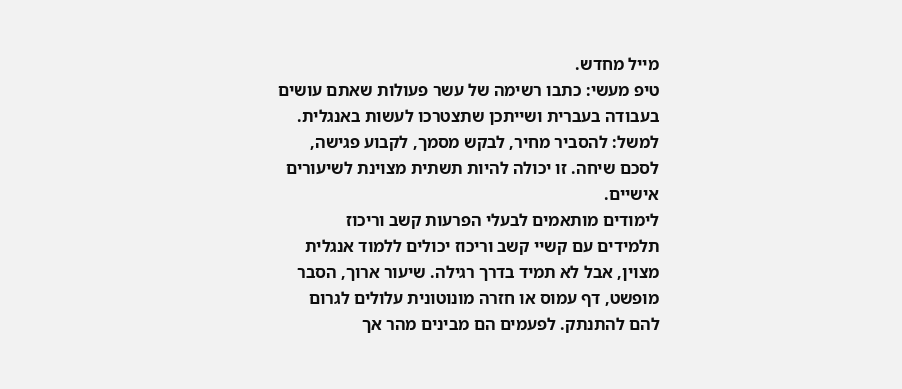מייל מחדש.
טיפ מעשי: כתבו רשימה של עשר פעולות שאתם עושים בעבודה בעברית ושייתכן שתצטרכו לעשות באנגלית. למשל: להסביר מחיר, לבקש מסמך, לקבוע פגישה, לסכם שיחה. זו יכולה להיות תשתית מצוינת לשיעורים אישיים.
לימודים מותאמים לבעלי הפרעות קשב וריכוז
תלמידים עם קשיי קשב וריכוז יכולים ללמוד אנגלית מצוין, אבל לא תמיד בדרך רגילה. שיעור ארוך, הסבר מופשט, דף עמוס או חזרה מונוטונית עלולים לגרום להם להתנתק. לפעמים הם מבינים מהר אך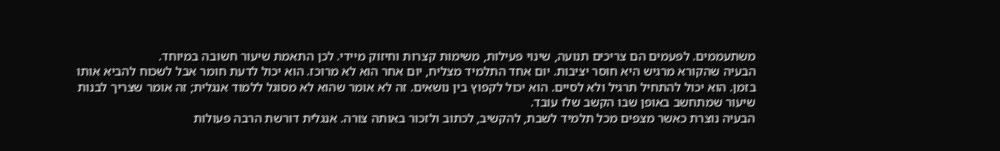משתעממים. לפעמים הם צריכים תנועה, שינוי פעילות, משימות קצרות וחיזוק מיידי. לכן התאמת שיעור חשובה במיוחד.
הבעיה שהקורא מרגיש היא חוסר יציבות. יום אחד התלמיד מצליח, יום אחר הוא לא מרוכז. הוא יכול לדעת חומר אבל לשכוח להביא אותו בזמן. הוא יכול להתחיל תרגיל ולא לסיים. הוא יכול לקפוץ בין נושאים. זה לא אומר שהוא לא מסוגל ללמוד אנגלית; זה אומר שצריך לבנות שיעור שמתחשב באופן שבו הקשב שלו עובד.
הבעיה נוצרת כאשר מצפים מכל תלמיד לשבת, להקשיב, לכתוב ולזכור באותה צורה. אנגלית דורשת הרבה פעולות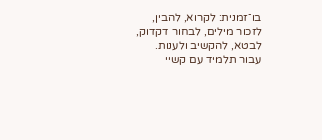בו־זמנית: לקרוא, להבין, לזכור מילים, לבחור דקדוק, לבטא, להקשיב ולענות. עבור תלמיד עם קשיי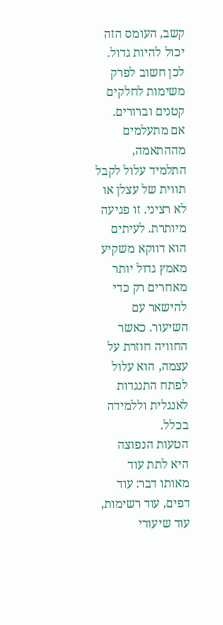קשב, העומס הזה יכול להיות גדול. לכן חשוב לפרק משימות לחלקים קטנים וברורים.
אם מתעלמים מההתאמה, התלמיד עלול לקבל תווית של עצלן או לא רציני. זו פגיעה מיותרת. לעיתים הוא דווקא משקיע מאמץ גדול יותר מאחרים רק כדי להישאר עם השיעור. כאשר החוויה חוזרת על עצמה, הוא עלול לפתח התנגדות לאנגלית וללמידה בכלל.
הטעות הנפוצה היא לתת עוד מאותו דבר: עוד דפים, עוד רשימות, עוד שיעורי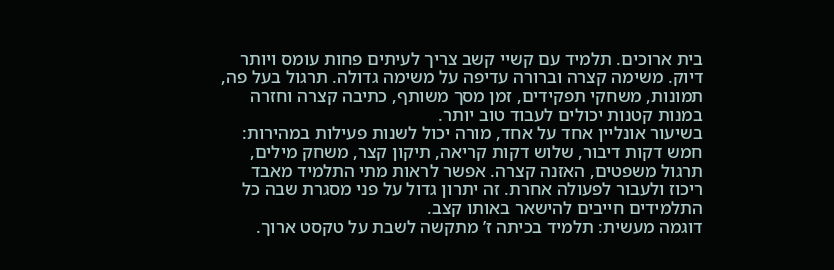בית ארוכים. תלמיד עם קשיי קשב צריך לעיתים פחות עומס ויותר דיוק. משימה קצרה וברורה עדיפה על משימה גדולה. תרגול בעל פה, תמונות, משחקי תפקידים, זמן מסך משותף, כתיבה קצרה וחזרה במנות קטנות יכולים לעבוד טוב יותר.
בשיעור אונליין אחד על אחד, מורה יכול לשנות פעילות במהירות: חמש דקות דיבור, שלוש דקות קריאה, תיקון קצר, משחק מילים, תרגול משפטים, האזנה קצרה. אפשר לראות מתי התלמיד מאבד ריכוז ולעבור לפעולה אחרת. זה יתרון גדול על פני מסגרת שבה כל התלמידים חייבים להישאר באותו קצב.
דוגמה מעשית: תלמיד בכיתה ז’ מתקשה לשבת על טקסט ארוך.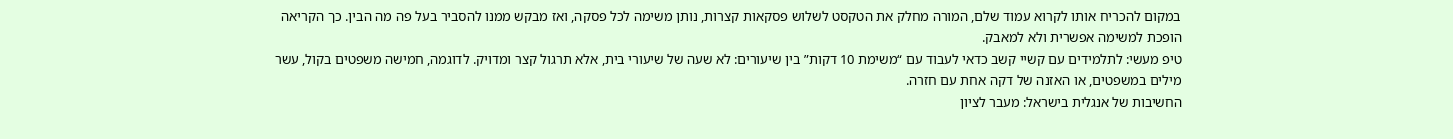במקום להכריח אותו לקרוא עמוד שלם, המורה מחלק את הטקסט לשלוש פסקאות קצרות, נותן משימה לכל פסקה, ואז מבקש ממנו להסביר בעל פה מה הבין. כך הקריאה הופכת למשימה אפשרית ולא למאבק.
טיפ מעשי: לתלמידים עם קשיי קשב כדאי לעבוד עם “משימת 10 דקות” בין שיעורים: לא שעה של שיעורי בית, אלא תרגול קצר ומדויק. לדוגמה, חמישה משפטים בקול, עשר מילים במשפטים, או האזנה של דקה אחת עם חזרה.
החשיבות של אנגלית בישראל: מעבר לציון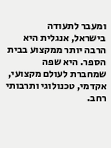ומעבר לתעודה
בישראל, אנגלית היא הרבה יותר ממקצוע בבית הספר. היא שפה שמחברת לעולם מקצועי, אקדמי, טכנולוגי ותרבותי רחב.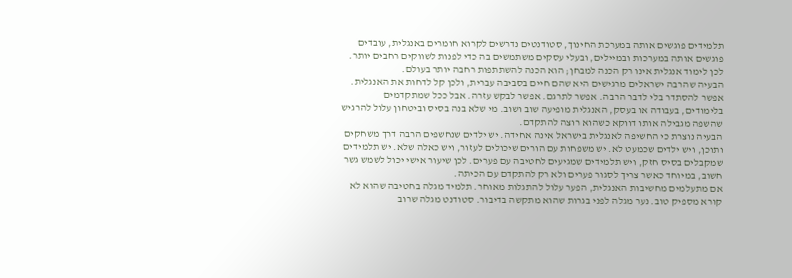תלמידים פוגשים אותה במערכת החינוך, סטודנטים נדרשים לקרוא חומרים באנגלית, עובדים פוגשים אותה במערכות ובמיילים, ובעלי עסקים משתמשים בה כדי לפנות לשווקים רחבים יותר. לכן לימוד אנגלית אינו רק הכנה למבחן; הוא הכנה להשתתפות רחבה יותר בעולם.
הבעיה שהרבה ישראלים מרגישים היא שהם חיים בסביבה עברית, ולכן קל לדחות את האנגלית. אפשר להסתדר בלי לדבר הרבה. אפשר לתרגם. אפשר לבקש עזרה. אבל ככל שמתקדמים בלימודים, בעבודה או בעסק, האנגלית מופיעה שוב ושוב. מי שלא בנה בסיס וביטחון עלול להרגיש שהשפה מגבילה אותו דווקא כשהוא רוצה להתקדם.
הבעיה נוצרת כי החשיפה לאנגלית בישראל אינה אחידה. יש ילדים שנחשפים הרבה דרך משחקים ותוכן, ויש ילדים שכמעט לא. יש משפחות עם הורים שיכולים לעזור, ויש כאלה שלא. יש תלמידים שמקבלים בסיס חזק, ויש תלמידים שמגיעים לחטיבה עם פערים. לכן שיעור אישי יכול לשמש גשר חשוב, במיוחד כאשר צריך לסגור פערים ולא רק להתקדם עם הכיתה.
אם מתעלמים מחשיבות האנגלית, הפער עלול להתגלות מאוחר. תלמיד מגלה בחטיבה שהוא לא קורא מספיק טוב. נער מגלה לפני בגרות שהוא מתקשה בדיבור. סטודנט מגלה שרוב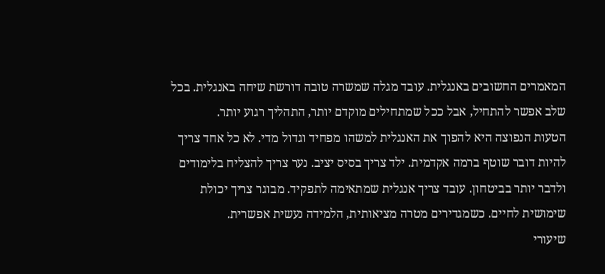המאמרים החשובים באנגלית. עובד מגלה שמשרה טובה דורשת שיחה באנגלית. בכל שלב אפשר להתחיל, אבל ככל שמתחילים מוקדם יותר, התהליך רגוע יותר.
הטעות הנפוצה היא להפוך את האנגלית למשהו מפחיד וגדול מדי. לא כל אחד צריך להיות דובר שוטף ברמה אקדמית. ילד צריך בסיס יציב. נער צריך להצליח בלימודים ולדבר יותר בביטחון. עובד צריך אנגלית שמתאימה לתפקיד. מבוגר צריך יכולת שימושית לחיים. כשמגדירים מטרה מציאותית, הלמידה נעשית אפשרית.
שיעורי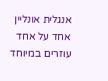אנגלית אונליין אחד על אחד עוזרים במיוחד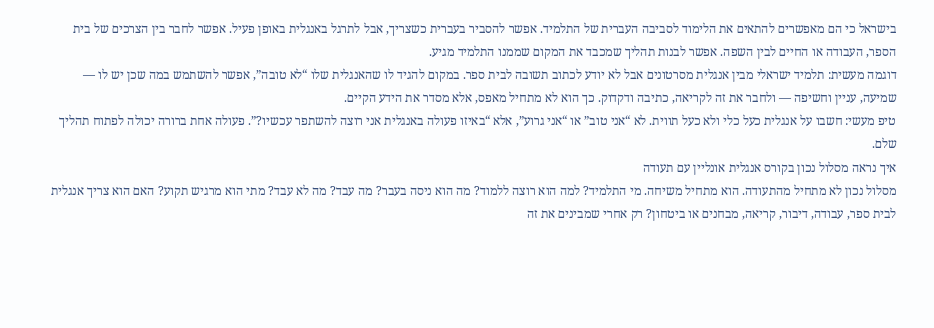בישראל כי הם מאפשרים להתאים את הלימוד לסביבה העברית של התלמיד. אפשר להסביר בעברית כשצריך, אבל לתרגל באנגלית באופן פעיל. אפשר לחבר בין הצרכים של בית הספר, העבודה או החיים לבין השפה. אפשר לבנות תהליך שמכבד את המקום שממנו התלמיד מגיע.
דוגמה מעשית: תלמיד ישראלי מבין אנגלית מסרטונים אבל לא יודע לכתוב תשובה לבית ספר. במקום להגיד לו שהאנגלית שלו “לא טובה”, אפשר להשתמש במה שכן יש לו — שמיעה, עניין וחשיפה — ולחבר את זה לקריאה, כתיבה ודקדוק. כך הוא לא מתחיל מאפס, אלא מסדר את הידע הקיים.
טיפ מעשי: חשבו על אנגלית כעל כלי ולא כעל תווית. לא “אני טוב” או “אני גרוע”, אלא “באיזו פעולה באנגלית אני רוצה להשתפר עכשיו?”. פעולה אחת ברורה יכולה לפתוח תהליך שלם.
איך נראה מסלול נכון בקורס אנגלית אונליין עם תעודה
מסלול נכון לא מתחיל מהתעודה. הוא מתחיל משיחה. מי התלמיד? למה הוא רוצה ללמוד? מה הוא ניסה בעבר? מה עבד? מה לא עבד? מתי הוא מרגיש תקוע? האם הוא צריך אנגלית לבית ספר, עבודה, דיבור, קריאה, מבחנים או ביטחון? רק אחרי שמבינים את זה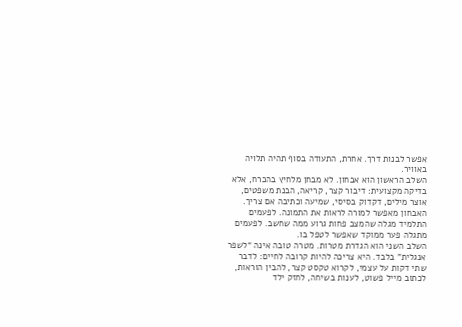אפשר לבנות דרך. אחרת, התעודה בסוף תהיה תלויה באוויר.
השלב הראשון הוא אבחון. לא מבחן מלחיץ בהכרח, אלא בדיקה מקצועית: דיבור קצר, קריאה, הבנת משפטים, אוצר מילים, דקדוק בסיסי, שמיעה וכתיבה אם צריך. האבחון מאפשר למורה לראות את התמונה. לפעמים התלמיד מגלה שהמצב פחות גרוע ממה שחשב. לפעמים מתגלה פער ממוקד שאפשר לטפל בו.
השלב השני הוא הגדרת מטרות. מטרה טובה אינה “לשפר אנגלית” בלבד. היא צריכה להיות קרובה לחיים: לדבר שתי דקות על עצמי, לקרוא טקסט קצר, להבין הוראות, לכתוב מייל פשוט, לענות בשיחה, לחזק ילד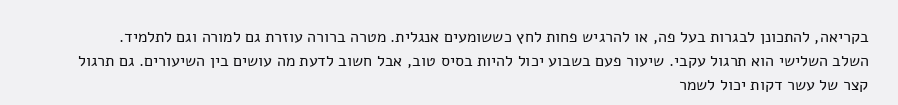בקריאה, להתכונן לבגרות בעל פה, או להרגיש פחות לחץ כששומעים אנגלית. מטרה ברורה עוזרת גם למורה וגם לתלמיד.
השלב השלישי הוא תרגול עקבי. שיעור פעם בשבוע יכול להיות בסיס טוב, אבל חשוב לדעת מה עושים בין השיעורים. גם תרגול קצר של עשר דקות יכול לשמר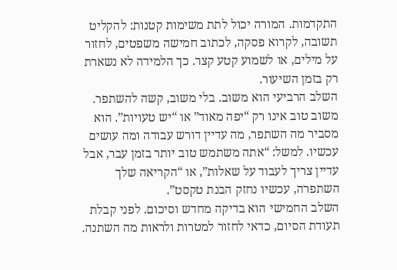התקדמות. המורה יכול לתת משימות קטנות: להקליט תשובה, לקרוא פסקה, לכתוב חמישה משפטים, לחזור על מילים, או לשמוע קטע קצר. כך הלמידה לא נשארת רק בזמן השיעור.
השלב הרביעי הוא משוב. בלי משוב, קשה להשתפר. משוב טוב אינו רק “יפה מאוד” או “יש טעויות”. הוא מסביר מה השתפר, מה עדיין דורש עבודה ומה עושים עכשיו. למשל: “אתה משתמש טוב יותר בזמן עבר, אבל עדיין צריך לעבוד על שאלות”, או “הקריאה שלך השתפרה, עכשיו נחזק הבנת טקסט”.
השלב החמישי הוא בדיקה מחדש וסיכום. לפני קבלת תעודת הסיום, כדאי לחזור למטרות ולראות מה השתנה.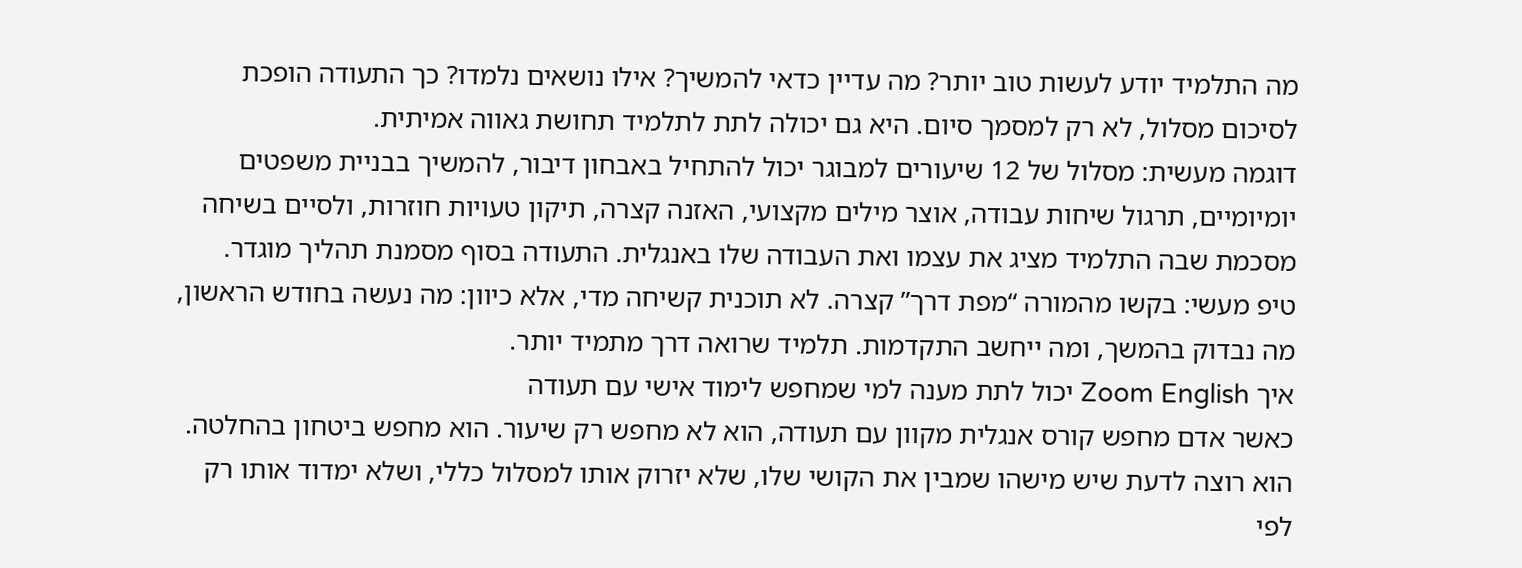מה התלמיד יודע לעשות טוב יותר? מה עדיין כדאי להמשיך? אילו נושאים נלמדו? כך התעודה הופכת לסיכום מסלול, לא רק למסמך סיום. היא גם יכולה לתת לתלמיד תחושת גאווה אמיתית.
דוגמה מעשית: מסלול של 12 שיעורים למבוגר יכול להתחיל באבחון דיבור, להמשיך בבניית משפטים יומיומיים, תרגול שיחות עבודה, אוצר מילים מקצועי, האזנה קצרה, תיקון טעויות חוזרות, ולסיים בשיחה מסכמת שבה התלמיד מציג את עצמו ואת העבודה שלו באנגלית. התעודה בסוף מסמנת תהליך מוגדר.
טיפ מעשי: בקשו מהמורה “מפת דרך” קצרה. לא תוכנית קשיחה מדי, אלא כיוון: מה נעשה בחודש הראשון, מה נבדוק בהמשך, ומה ייחשב התקדמות. תלמיד שרואה דרך מתמיד יותר.
איך Zoom English יכול לתת מענה למי שמחפש לימוד אישי עם תעודה
כאשר אדם מחפש קורס אנגלית מקוון עם תעודה, הוא לא מחפש רק שיעור. הוא מחפש ביטחון בהחלטה. הוא רוצה לדעת שיש מישהו שמבין את הקושי שלו, שלא יזרוק אותו למסלול כללי, ושלא ימדוד אותו רק לפי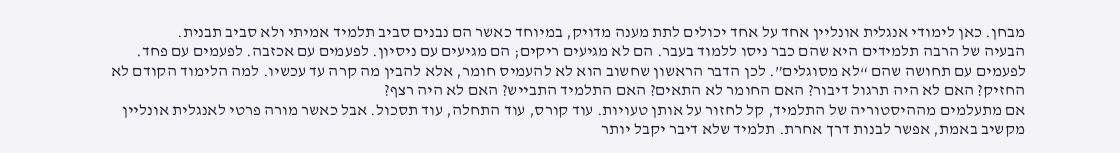מבחן. כאן לימודי אנגלית אונליין אחד על אחד יכולים לתת מענה מדויק, במיוחד כאשר הם נבנים סביב תלמיד אמיתי ולא סביב תבנית.
הבעיה של הרבה תלמידים היא שהם כבר ניסו ללמוד בעבר. הם לא מגיעים ריקים; הם מגיעים עם ניסיון. לפעמים עם אכזבה. לפעמים עם פחד. לפעמים עם תחושה שהם “לא מסוגלים”. לכן הדבר הראשון שחשוב הוא לא להעמיס חומר, אלא להבין מה קרה עד עכשיו. למה הלימוד הקודם לא החזיק? האם לא היה תרגול דיבור? האם החומר לא התאים? האם התלמיד התבייש? האם לא היה רצף?
אם מתעלמים מההיסטוריה של התלמיד, קל לחזור על אותן טעויות. עוד קורס, עוד התחלה, עוד תסכול. אבל כאשר מורה פרטי לאנגלית אונליין מקשיב באמת, אפשר לבנות דרך אחרת. תלמיד שלא דיבר יקבל יותר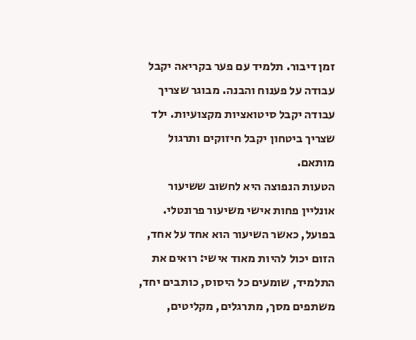זמן דיבור. תלמיד עם פער בקריאה יקבל עבודה על פענוח והבנה. מבוגר שצריך עבודה יקבל סיטואציות מקצועיות. ילד שצריך ביטחון יקבל חיזוקים ותרגול מותאם.
הטעות הנפוצה היא לחשוב ששיעור אונליין פחות אישי משיעור פרונטלי. בפועל, כאשר השיעור הוא אחד על אחד, הזום יכול להיות מאוד אישי: רואים את התלמיד, שומעים כל היסוס, כותבים יחד, משתפים מסך, מתרגלים, מקליטים,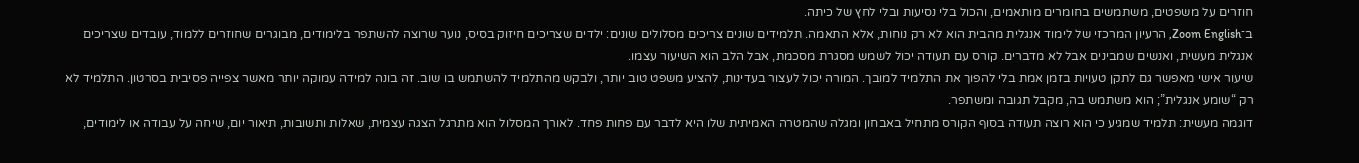חוזרים על משפטים, משתמשים בחומרים מותאמים, והכול בלי נסיעות ובלי לחץ של כיתה.
ב־Zoom English, הרעיון המרכזי של לימוד אנגלית מהבית הוא לא רק נוחות, אלא התאמה. תלמידים שונים צריכים מסלולים שונים: ילדים שצריכים חיזוק בסיס, נוער שרוצה להשתפר בלימודים, מבוגרים שחוזרים ללמוד, עובדים שצריכים אנגלית מעשית, ואנשים שמבינים אבל לא מדברים. קורס עם תעודה יכול לשמש מסגרת מסכמת, אבל הלב הוא השיעור עצמו.
שיעור אישי מאפשר גם לתקן טעויות בזמן אמת בלי להפוך את התלמיד למובך. המורה יכול לעצור בעדינות, להציע משפט טוב יותר, ולבקש מהתלמיד להשתמש בו שוב. זה בונה למידה עמוקה יותר מאשר צפייה פסיבית בסרטון. התלמיד לא רק “שומע אנגלית”; הוא משתמש בה, מקבל תגובה ומשתפר.
דוגמה מעשית: תלמיד שמגיע כי הוא רוצה תעודה בסוף הקורס מתחיל באבחון ומגלה שהמטרה האמיתית שלו היא לדבר עם פחות פחד. לאורך המסלול הוא מתרגל הצגה עצמית, שאלות ותשובות, תיאור יום, שיחה על עבודה או לימודים,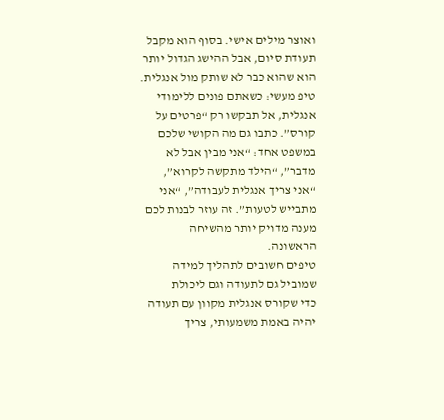ואוצר מילים אישי. בסוף הוא מקבל תעודת סיום, אבל ההישג הגדול יותר הוא שהוא כבר לא שותק מול אנגלית.
טיפ מעשי: כשאתם פונים ללימודי אנגלית, אל תבקשו רק “פרטים על קורס”. כתבו גם מה הקושי שלכם במשפט אחד: “אני מבין אבל לא מדבר”, “הילד מתקשה לקרוא”, “אני צריך אנגלית לעבודה”, “אני מתבייש לטעות”. זה עוזר לבנות לכם מענה מדויק יותר מהשיחה הראשונה.
טיפים חשובים לתהליך למידה שמוביל גם לתעודה וגם ליכולת
כדי שקורס אנגלית מקוון עם תעודה יהיה באמת משמעותי, צריך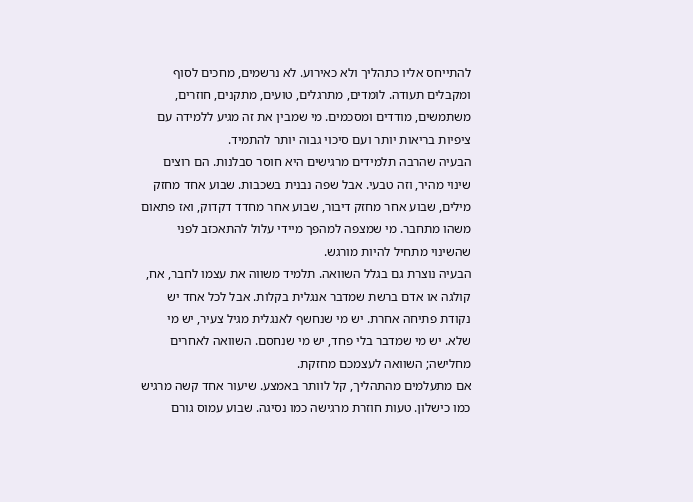להתייחס אליו כתהליך ולא כאירוע. לא נרשמים, מחכים לסוף ומקבלים תעודה. לומדים, מתרגלים, טועים, מתקנים, חוזרים, משתמשים, מודדים ומסכמים. מי שמבין את זה מגיע ללמידה עם ציפיות בריאות יותר ועם סיכוי גבוה יותר להתמיד.
הבעיה שהרבה תלמידים מרגישים היא חוסר סבלנות. הם רוצים שינוי מהיר, וזה טבעי. אבל שפה נבנית בשכבות. שבוע אחד מחזק מילים, שבוע אחר מחזק דיבור, שבוע אחר מחדד דקדוק, ואז פתאום משהו מתחבר. מי שמצפה למהפך מיידי עלול להתאכזב לפני שהשינוי מתחיל להיות מורגש.
הבעיה נוצרת גם בגלל השוואה. תלמיד משווה את עצמו לחבר, אח, קולגה או אדם ברשת שמדבר אנגלית בקלות. אבל לכל אחד יש נקודת פתיחה אחרת. יש מי שנחשף לאנגלית מגיל צעיר, יש מי שלא. יש מי שמדבר בלי פחד, יש מי שנחסם. השוואה לאחרים מחלישה; השוואה לעצמכם מחזקת.
אם מתעלמים מהתהליך, קל לוותר באמצע. שיעור אחד קשה מרגיש כמו כישלון. טעות חוזרת מרגישה כמו נסיגה. שבוע עמוס גורם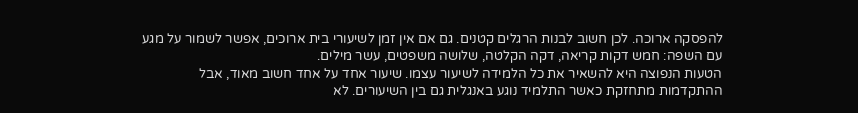להפסקה ארוכה. לכן חשוב לבנות הרגלים קטנים. גם אם אין זמן לשיעורי בית ארוכים, אפשר לשמור על מגע עם השפה: חמש דקות קריאה, דקה הקלטה, שלושה משפטים, עשר מילים.
הטעות הנפוצה היא להשאיר את כל הלמידה לשיעור עצמו. שיעור אחד על אחד חשוב מאוד, אבל ההתקדמות מתחזקת כאשר התלמיד נוגע באנגלית גם בין השיעורים. לא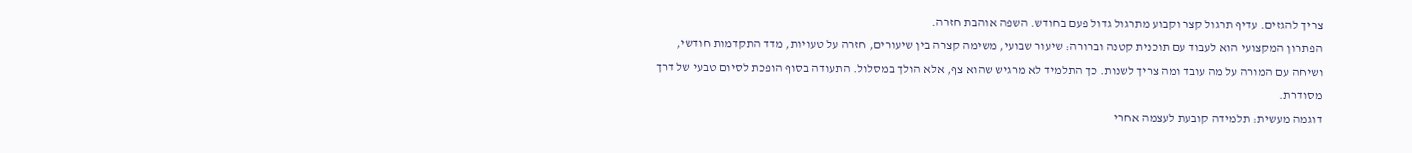צריך להגזים. עדיף תרגול קצר וקבוע מתרגול גדול פעם בחודש. השפה אוהבת חזרה.
הפתרון המקצועי הוא לעבוד עם תוכנית קטנה וברורה: שיעור שבועי, משימה קצרה בין שיעורים, חזרה על טעויות, מדד התקדמות חודשי, ושיחה עם המורה על מה עובד ומה צריך לשנות. כך התלמיד לא מרגיש שהוא צף, אלא הולך במסלול. התעודה בסוף הופכת לסיום טבעי של דרך מסודרת.
דוגמה מעשית: תלמידה קובעת לעצמה אחרי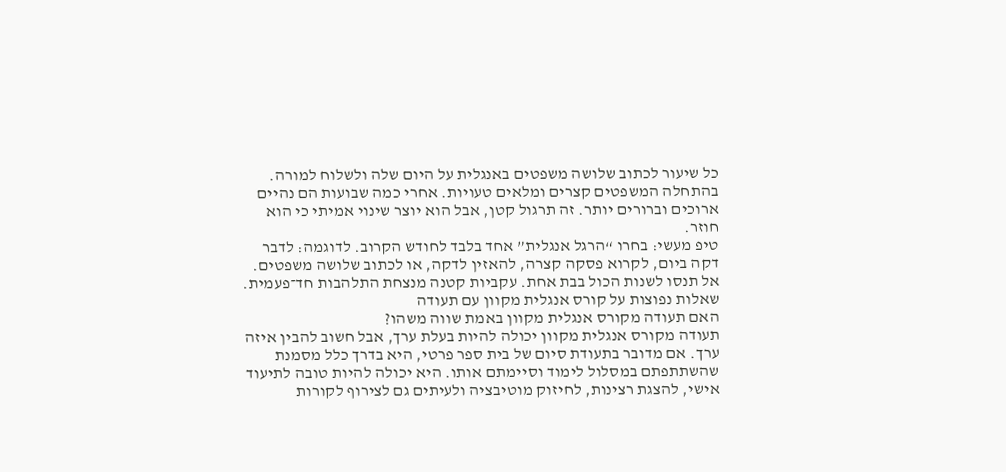כל שיעור לכתוב שלושה משפטים באנגלית על היום שלה ולשלוח למורה. בהתחלה המשפטים קצרים ומלאים טעויות. אחרי כמה שבועות הם נהיים ארוכים וברורים יותר. זה תרגול קטן, אבל הוא יוצר שינוי אמיתי כי הוא חוזר.
טיפ מעשי: בחרו “הרגל אנגלית” אחד בלבד לחודש הקרוב. לדוגמה: לדבר דקה ביום, לקרוא פסקה קצרה, להאזין לדקה, או לכתוב שלושה משפטים. אל תנסו לשנות הכול בבת אחת. עקביות קטנה מנצחת התלהבות חד־פעמית.
שאלות נפוצות על קורס אנגלית מקוון עם תעודה
האם תעודה מקורס אנגלית מקוון באמת שווה משהו?
תעודה מקורס אנגלית מקוון יכולה להיות בעלת ערך, אבל חשוב להבין איזה ערך. אם מדובר בתעודת סיום של בית ספר פרטי, היא בדרך כלל מסמנת שהשתתפתם במסלול לימוד וסיימתם אותו. היא יכולה להיות טובה לתיעוד אישי, להצגת רצינות, לחיזוק מוטיבציה ולעיתים גם לצירוף לקורות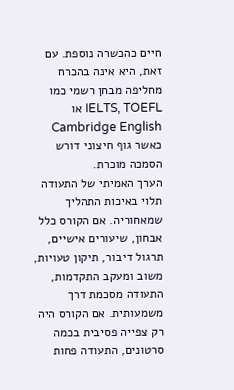חיים כהכשרה נוספת. עם זאת, היא אינה בהכרח מחליפה מבחן רשמי כמו IELTS, TOEFL או Cambridge English כאשר גוף חיצוני דורש הסמכה מוכרת.
הערך האמיתי של התעודה תלוי באיכות התהליך שמאחוריה. אם הקורס כלל אבחון, שיעורים אישיים, תרגול דיבור, תיקון טעויות, משוב ומעקב התקדמות, התעודה מסכמת דרך משמעותית. אם הקורס היה רק צפייה פסיבית בכמה סרטונים, התעודה פחות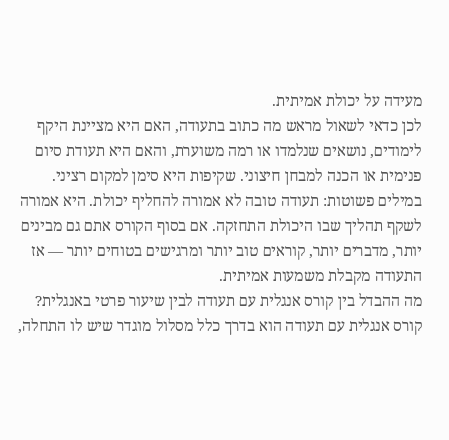מעידה על יכולת אמיתית.
לכן כדאי לשאול מראש מה כתוב בתעודה, האם היא מציינת היקף לימודים, נושאים שנלמדו או רמה משוערת, והאם היא תעודת סיום פנימית או הכנה למבחן חיצוני. שקיפות היא סימן למקום רציני.
במילים פשוטות: תעודה טובה לא אמורה להחליף יכולת. היא אמורה לשקף תהליך שבו היכולת התחזקה. אם בסוף הקורס אתם גם מבינים יותר, מדברים יותר, קוראים טוב יותר ומרגישים בטוחים יותר — אז התעודה מקבלת משמעות אמיתית.
מה ההבדל בין קורס אנגלית עם תעודה לבין שיעור פרטי באנגלית?
קורס אנגלית עם תעודה הוא בדרך כלל מסלול מוגדר שיש לו התחלה,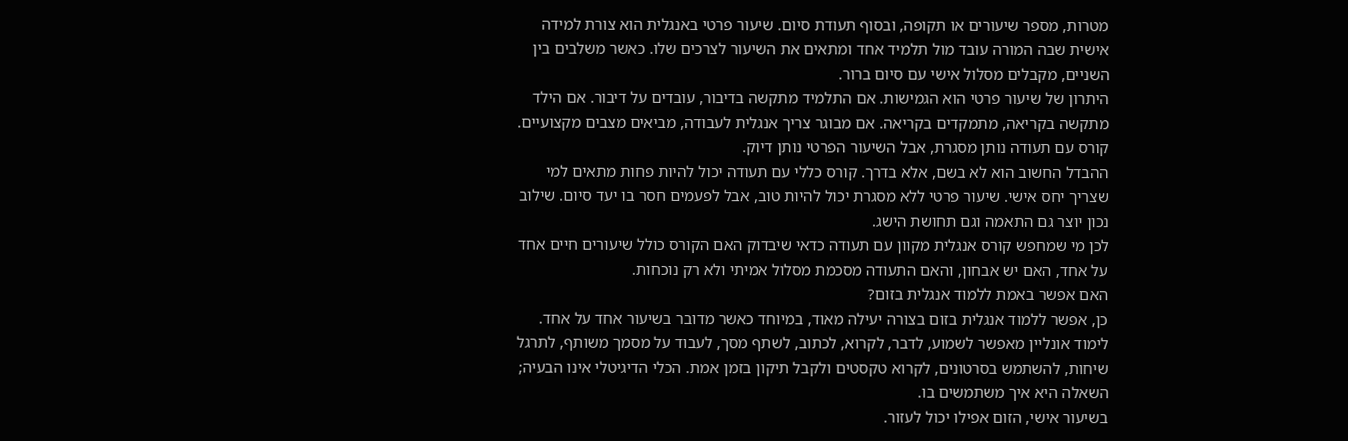מטרות, מספר שיעורים או תקופה, ובסוף תעודת סיום. שיעור פרטי באנגלית הוא צורת למידה אישית שבה המורה עובד מול תלמיד אחד ומתאים את השיעור לצרכים שלו. כאשר משלבים בין השניים, מקבלים מסלול אישי עם סיום ברור.
היתרון של שיעור פרטי הוא הגמישות. אם התלמיד מתקשה בדיבור, עובדים על דיבור. אם הילד מתקשה בקריאה, מתמקדים בקריאה. אם מבוגר צריך אנגלית לעבודה, מביאים מצבים מקצועיים. קורס עם תעודה נותן מסגרת, אבל השיעור הפרטי נותן דיוק.
ההבדל החשוב הוא לא בשם, אלא בדרך. קורס כללי עם תעודה יכול להיות פחות מתאים למי שצריך יחס אישי. שיעור פרטי ללא מסגרת יכול להיות טוב, אבל לפעמים חסר בו יעד סיום. שילוב נכון יוצר גם התאמה וגם תחושת הישג.
לכן מי שמחפש קורס אנגלית מקוון עם תעודה כדאי שיבדוק האם הקורס כולל שיעורים חיים אחד על אחד, האם יש אבחון, והאם התעודה מסכמת מסלול אמיתי ולא רק נוכחות.
האם אפשר באמת ללמוד אנגלית בזום?
כן, אפשר ללמוד אנגלית בזום בצורה יעילה מאוד, במיוחד כאשר מדובר בשיעור אחד על אחד. לימוד אונליין מאפשר לשמוע, לדבר, לקרוא, לכתוב, לשתף מסך, לעבוד על מסמך משותף, לתרגל שיחות, להשתמש בסרטונים, לקרוא טקסטים ולקבל תיקון בזמן אמת. הכלי הדיגיטלי אינו הבעיה; השאלה היא איך משתמשים בו.
בשיעור אישי, הזום אפילו יכול לעזור.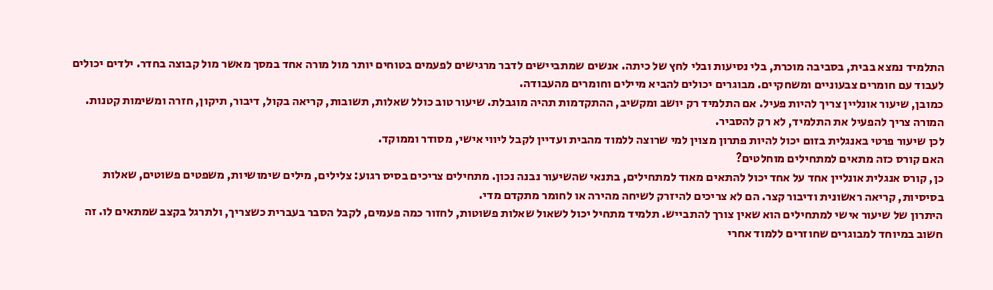התלמיד נמצא בבית, בסביבה מוכרת, בלי נסיעות ובלי לחץ של כיתה. אנשים שמתביישים לדבר מרגישים לפעמים בטוחים יותר מול מורה אחד במסך מאשר מול קבוצה בחדר. ילדים יכולים לעבוד עם חומרים צבעוניים ומשחקיים. מבוגרים יכולים להביא מיילים וחומרים מהעבודה.
כמובן, שיעור אונליין צריך להיות פעיל. אם התלמיד רק יושב ומקשיב, ההתקדמות תהיה מוגבלת. שיעור טוב כולל שאלות, תשובות, קריאה בקול, דיבור, תיקון, חזרה ומשימות קטנות. המורה צריך להפעיל את התלמיד, לא רק להסביר.
לכן שיעור פרטי באנגלית בזום יכול להיות פתרון מצוין למי שרוצה ללמוד מהבית ועדיין לקבל ליווי אישי, מסודר וממוקד.
האם קורס כזה מתאים למתחילים מוחלטים?
כן, קורס אנגלית אונליין אחד על אחד יכול להתאים מאוד למתחילים, בתנאי שהשיעור נבנה נכון. מתחילים צריכים בסיס רגוע: צלילים, מילים שימושיות, משפטים פשוטים, שאלות בסיסיות, קריאה ראשונית ודיבור קצר. הם לא צריכים להיזרק לשיחה מהירה או לחומר מתקדם מדי.
היתרון של שיעור אישי למתחילים הוא שאין צורך להתבייש. תלמיד מתחיל יכול לשאול שאלות פשוטות, לחזור כמה פעמים, לקבל הסבר בעברית כשצריך, ולתרגל בקצב שמתאים לו. זה חשוב במיוחד למבוגרים שחוזרים ללמוד אחרי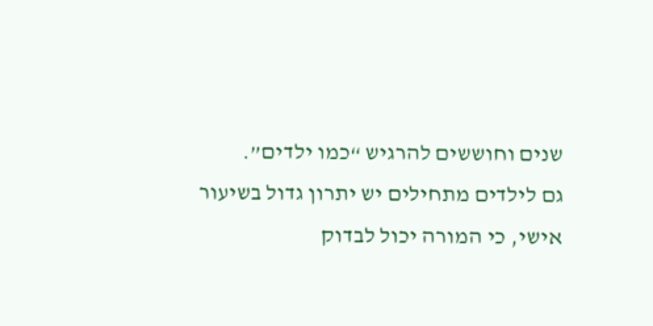שנים וחוששים להרגיש “כמו ילדים”.
גם לילדים מתחילים יש יתרון גדול בשיעור אישי, כי המורה יכול לבדוק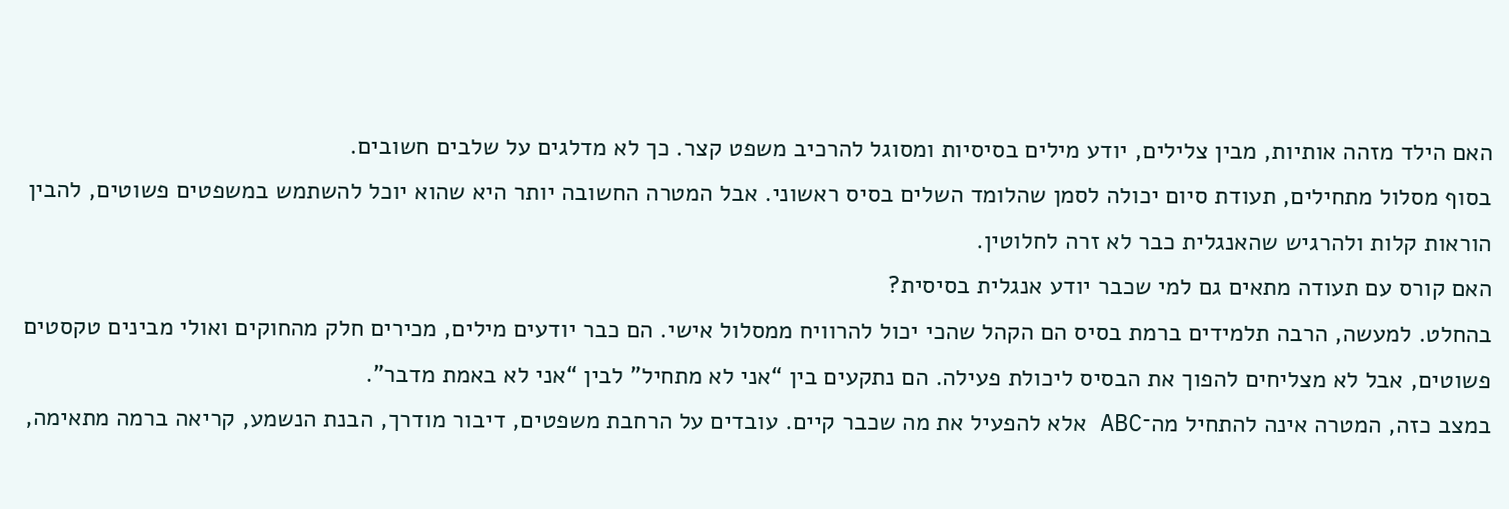האם הילד מזהה אותיות, מבין צלילים, יודע מילים בסיסיות ומסוגל להרכיב משפט קצר. כך לא מדלגים על שלבים חשובים.
בסוף מסלול מתחילים, תעודת סיום יכולה לסמן שהלומד השלים בסיס ראשוני. אבל המטרה החשובה יותר היא שהוא יוכל להשתמש במשפטים פשוטים, להבין הוראות קלות ולהרגיש שהאנגלית כבר לא זרה לחלוטין.
האם קורס עם תעודה מתאים גם למי שכבר יודע אנגלית בסיסית?
בהחלט. למעשה, הרבה תלמידים ברמת בסיס הם הקהל שהכי יכול להרוויח ממסלול אישי. הם כבר יודעים מילים, מכירים חלק מהחוקים ואולי מבינים טקסטים פשוטים, אבל לא מצליחים להפוך את הבסיס ליכולת פעילה. הם נתקעים בין “אני לא מתחיל” לבין “אני לא באמת מדבר”.
במצב כזה, המטרה אינה להתחיל מה־ABC אלא להפעיל את מה שכבר קיים. עובדים על הרחבת משפטים, דיבור מודרך, הבנת הנשמע, קריאה ברמה מתאימה,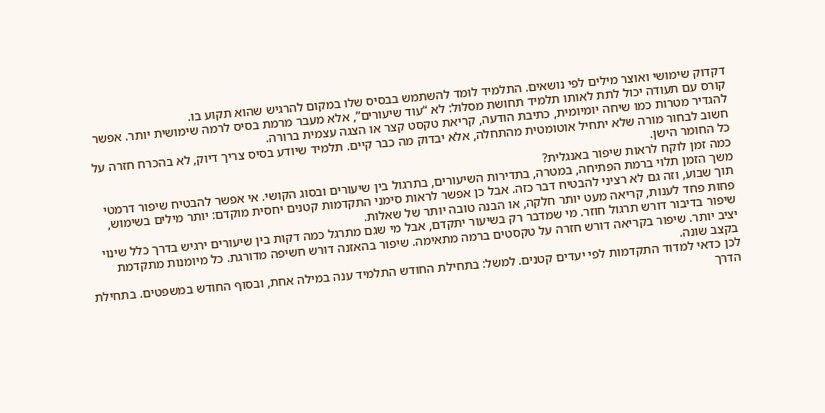דקדוק שימושי ואוצר מילים לפי נושאים. התלמיד לומד להשתמש בבסיס שלו במקום להרגיש שהוא תקוע בו.
קורס עם תעודה יכול לתת לאותו תלמיד תחושת מסלול: לא “עוד שיעורים”, אלא מעבר מרמת בסיס לרמה שימושית יותר. אפשר להגדיר מטרות כמו שיחה יומיומית, כתיבת הודעה, קריאת טקסט קצר או הצגה עצמית ברורה.
חשוב לבחור מורה שלא יתחיל אוטומטית מהתחלה, אלא יבדוק מה כבר קיים. תלמיד שיודע בסיס צריך דיוק, לא בהכרח חזרה על כל החומר הישן.
כמה זמן לוקח לראות שיפור באנגלית?
משך הזמן תלוי ברמת הפתיחה, במטרה, בתדירות השיעורים, בתרגול בין שיעורים ובסוג הקושי. אי אפשר להבטיח שיפור דרמטי תוך שבוע, וזה גם לא רציני להבטיח דבר כזה. אבל כן אפשר לראות סימני התקדמות קטנים יחסית מוקדם: יותר מילים בשימוש, פחות פחד לענות, קריאה מעט יותר חלקה, או הבנה טובה יותר של שאלות.
שיפור בדיבור דורש תרגול חוזר. מי שמדבר רק בשיעור יתקדם, אבל מי שגם מתרגל כמה דקות בין שיעורים ירגיש בדרך כלל שינוי יציב יותר. שיפור בקריאה דורש חזרה על טקסטים ברמה מתאימה. שיפור בהאזנה דורש חשיפה מדורגת. כל מיומנות מתקדמת בקצב שונה.
לכן כדאי למדוד התקדמות לפי יעדים קטנים. למשל: בתחילת החודש התלמיד ענה במילה אחת, ובסוף החודש במשפטים. בתחילת הדרך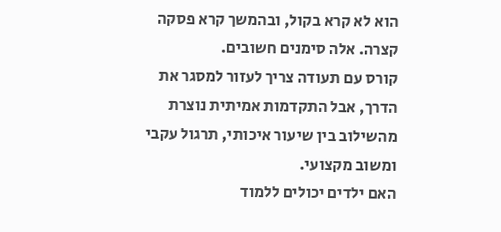הוא לא קרא בקול, ובהמשך קרא פסקה קצרה. אלה סימנים חשובים.
קורס עם תעודה צריך לעזור למסגר את הדרך, אבל התקדמות אמיתית נוצרת מהשילוב בין שיעור איכותי, תרגול עקבי ומשוב מקצועי.
האם ילדים יכולים ללמוד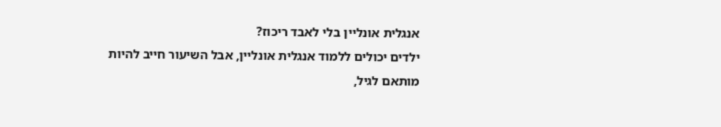אנגלית אונליין בלי לאבד ריכוז?
ילדים יכולים ללמוד אנגלית אונליין, אבל השיעור חייב להיות מותאם לגיל,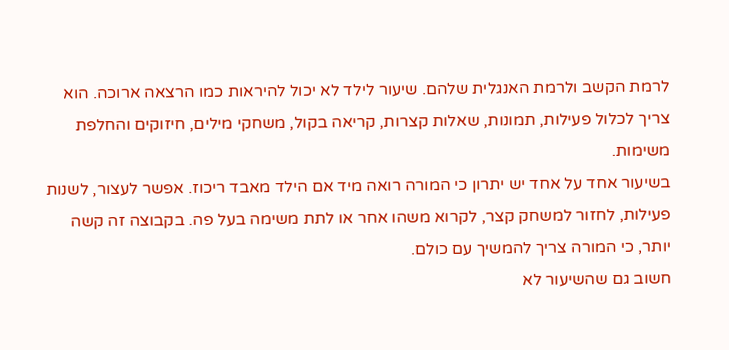לרמת הקשב ולרמת האנגלית שלהם. שיעור לילד לא יכול להיראות כמו הרצאה ארוכה. הוא צריך לכלול פעילות, תמונות, שאלות קצרות, קריאה בקול, משחקי מילים, חיזוקים והחלפת משימות.
בשיעור אחד על אחד יש יתרון כי המורה רואה מיד אם הילד מאבד ריכוז. אפשר לעצור, לשנות פעילות, לחזור למשחק קצר, לקרוא משהו אחר או לתת משימה בעל פה. בקבוצה זה קשה יותר, כי המורה צריך להמשיך עם כולם.
חשוב גם שהשיעור לא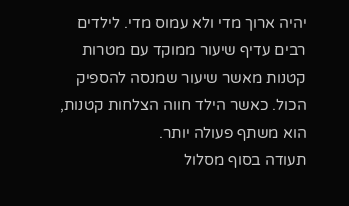יהיה ארוך מדי ולא עמוס מדי. לילדים רבים עדיף שיעור ממוקד עם מטרות קטנות מאשר שיעור שמנסה להספיק הכול. כאשר הילד חווה הצלחות קטנות, הוא משתף פעולה יותר.
תעודה בסוף מסלול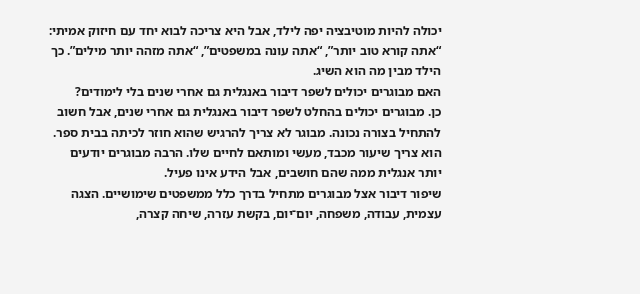יכולה להיות מוטיבציה יפה לילד, אבל היא צריכה לבוא יחד עם חיזוק אמיתי: “אתה קורא טוב יותר”, “אתה עונה במשפטים”, “אתה מזהה יותר מילים”. כך הילד מבין מה הוא השיג.
האם מבוגרים יכולים לשפר דיבור באנגלית גם אחרי שנים בלי לימודים?
כן. מבוגרים יכולים בהחלט לשפר דיבור באנגלית גם אחרי שנים, אבל חשוב להתחיל בצורה נכונה. מבוגר לא צריך להרגיש שהוא חוזר לכיתה בבית ספר. הוא צריך שיעור מכבד, מעשי ומותאם לחיים שלו. הרבה מבוגרים יודעים יותר אנגלית ממה שהם חושבים, אבל הידע אינו פעיל.
שיפור דיבור אצל מבוגרים מתחיל בדרך כלל ממשפטים שימושיים. הצגה עצמית, עבודה, משפחה, יום־יום, בקשת עזרה, שיחה קצרה,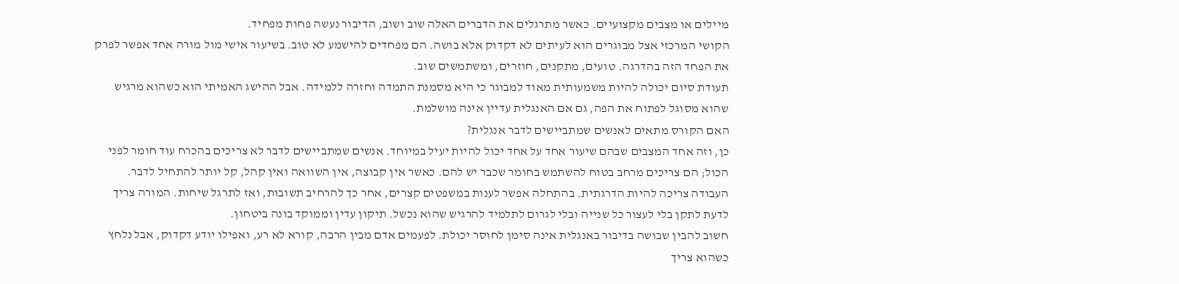מיילים או מצבים מקצועיים. כאשר מתרגלים את הדברים האלה שוב ושוב, הדיבור נעשה פחות מפחיד.
הקושי המרכזי אצל מבוגרים הוא לעיתים לא דקדוק אלא בושה. הם מפחדים להישמע לא טוב. בשיעור אישי מול מורה אחד אפשר לפרק את הפחד הזה בהדרגה. טועים, מתקנים, חוזרים, ומשתמשים שוב.
תעודת סיום יכולה להיות משמעותית מאוד למבוגר כי היא מסמנת התמדה וחזרה ללמידה. אבל ההישג האמיתי הוא כשהוא מרגיש שהוא מסוגל לפתוח את הפה, גם אם האנגלית עדיין אינה מושלמת.
האם הקורס מתאים לאנשים שמתביישים לדבר אנגלית?
כן, וזה אחד המצבים שבהם שיעור אחד על אחד יכול להיות יעיל במיוחד. אנשים שמתביישים לדבר לא צריכים בהכרח עוד חומר לפני הכול; הם צריכים מרחב בטוח להשתמש בחומר שכבר יש להם. כאשר אין קבוצה, אין השוואה ואין קהל, קל יותר להתחיל לדבר.
העבודה צריכה להיות הדרגתית. בהתחלה אפשר לענות במשפטים קצרים, אחר כך להרחיב תשובות, ואז לתרגל שיחות. המורה צריך לדעת לתקן בלי לעצור כל שנייה ובלי לגרום לתלמיד להרגיש שהוא נכשל. תיקון עדין וממוקד בונה ביטחון.
חשוב להבין שבושה בדיבור באנגלית אינה סימן לחוסר יכולת. לפעמים אדם מבין הרבה, קורא לא רע, ואפילו יודע דקדוק, אבל נלחץ כשהוא צריך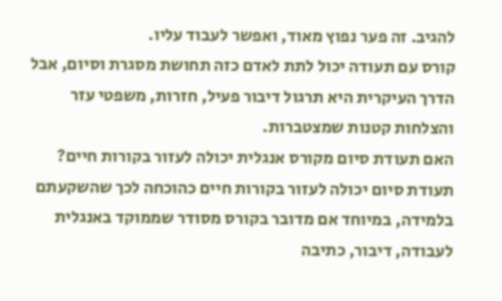להגיב. זה פער נפוץ מאוד, ואפשר לעבוד עליו.
קורס עם תעודה יכול לתת לאדם כזה תחושת מסגרת וסיום, אבל הדרך העיקרית היא תרגול דיבור פעיל, חזרות, משפטי עזר והצלחות קטנות שמצטברות.
האם תעודת סיום מקורס אנגלית יכולה לעזור בקורות חיים?
תעודת סיום יכולה לעזור בקורות חיים כהוכחה לכך שהשקעתם בלמידה, במיוחד אם מדובר בקורס מסודר שממוקד באנגלית לעבודה, דיבור, כתיבה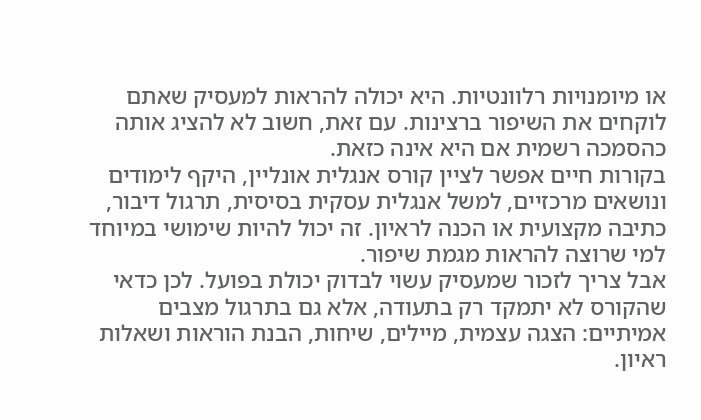או מיומנויות רלוונטיות. היא יכולה להראות למעסיק שאתם לוקחים את השיפור ברצינות. עם זאת, חשוב לא להציג אותה כהסמכה רשמית אם היא אינה כזאת.
בקורות חיים אפשר לציין קורס אנגלית אונליין, היקף לימודים ונושאים מרכזיים, למשל אנגלית עסקית בסיסית, תרגול דיבור, כתיבה מקצועית או הכנה לראיון. זה יכול להיות שימושי במיוחד למי שרוצה להראות מגמת שיפור.
אבל צריך לזכור שמעסיק עשוי לבדוק יכולת בפועל. לכן כדאי שהקורס לא יתמקד רק בתעודה, אלא גם בתרגול מצבים אמיתיים: הצגה עצמית, מיילים, שיחות, הבנת הוראות ושאלות ראיון.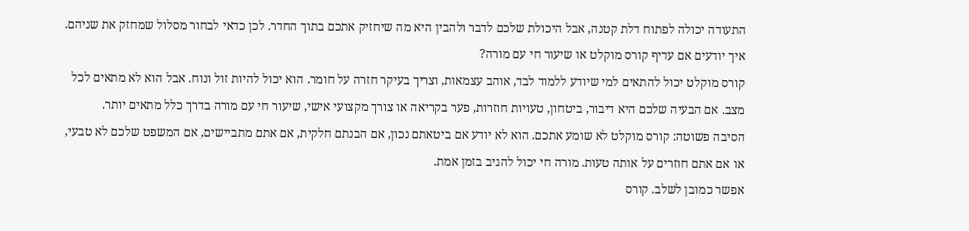התעודה יכולה לפתוח דלת קטנה, אבל היכולת שלכם לדבר ולהבין היא מה שיחזיק אתכם בתוך החדר. לכן כדאי לבחור מסלול שמחזק את שניהם.
איך יודעים אם עדיף קורס מוקלט או שיעור חי עם מורה?
קורס מוקלט יכול להתאים למי שיודע ללמוד לבד, אוהב עצמאות, וצריך בעיקר חזרה על חומר. הוא יכול להיות זול ונוח. אבל הוא לא מתאים לכל מצב. אם הבעיה שלכם היא דיבור, ביטחון, טעויות חוזרות, פער בקריאה או צורך מקצועי אישי, שיעור חי עם מורה בדרך כלל מתאים יותר.
הסיבה פשוטה: קורס מוקלט לא שומע אתכם. הוא לא יודע אם ביטאתם נכון, אם הבנתם חלקית, אם אתם מתביישים, אם המשפט שלכם לא טבעי, או אם אתם חוזרים על אותה טעות. מורה חי יכול להגיב בזמן אמת.
אפשר כמובן לשלב. קורס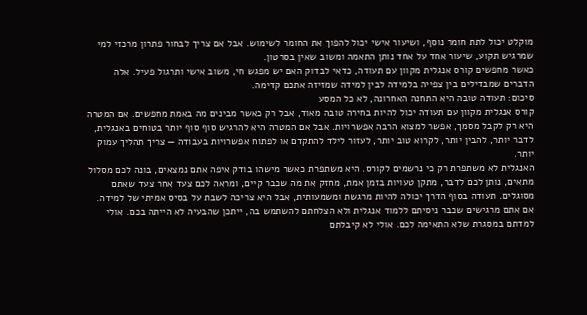מוקלט יכול לתת חומר נוסף, ושיעור אישי יכול להפוך את החומר לשימוש. אבל אם צריך לבחור פתרון מרכזי למי שמרגיש תקוע, שיעור אחד על אחד נותן התאמה ומשוב שאין בסרטון.
כאשר מחפשים קורס אנגלית מקוון עם תעודה, כדאי לבדוק האם יש מפגש חי, משוב אישי ותרגול פעיל. אלה הדברים שמבדילים בין צפייה בלמידה לבין למידה שמזיזה אתכם קדימה.
סיכום: תעודה טובה היא התחנה האחרונה, לא כל המסע
קורס אנגלית מקוון עם תעודה יכול להיות בחירה טובה מאוד, אבל רק כאשר מבינים מה באמת מחפשים. אם המטרה היא רק לקבל מסמך, אפשר למצוא הרבה אפשרויות. אבל אם המטרה היא להרגיש סוף סוף יותר בטוחים באנגלית, לדבר יותר, להבין יותר, לקרוא טוב יותר, לעזור לילד להתקדם או לפתוח אפשרויות בעבודה — צריך תהליך עמוק יותר.
האנגלית לא משתפרת רק כי נרשמים לקורס. היא משתפרת כאשר מישהו בודק איפה אתם נמצאים, בונה לכם מסלול מתאים, נותן לכם לדבר, מתקן טעויות בזמן אמת, מחזק את מה שכבר קיים, ומראה לכם צעד אחר צעד שאתם מסוגלים. תעודה בסוף הדרך יכולה להיות מרגשת ומשמעותית, אבל היא צריכה לשבת על בסיס אמיתי של למידה.
אם אתם מרגישים שכבר ניסיתם ללמוד אנגלית ולא הצלחתם להשתמש בה, ייתכן שהבעיה לא הייתה בכם. אולי למדתם במסגרת שלא התאימה לכם. אולי לא קיבלתם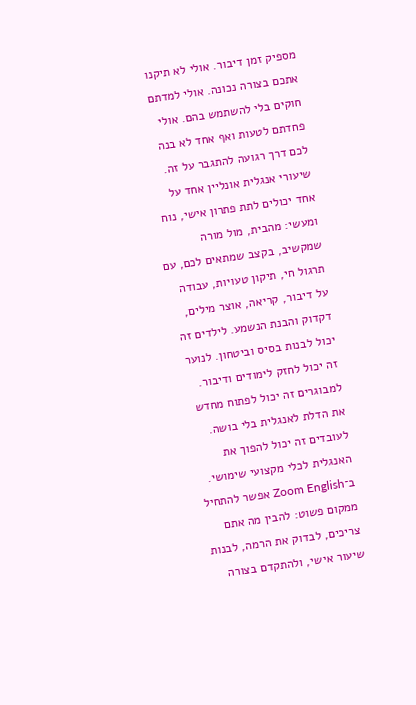מספיק זמן דיבור. אולי לא תיקנו אתכם בצורה נכונה. אולי למדתם חוקים בלי להשתמש בהם. אולי פחדתם לטעות ואף אחד לא בנה לכם דרך רגועה להתגבר על זה.
שיעורי אנגלית אונליין אחד על אחד יכולים לתת פתרון אישי, נוח ומעשי: מהבית, מול מורה שמקשיב, בקצב שמתאים לכם, עם תרגול חי, תיקון טעויות, עבודה על דיבור, קריאה, אוצר מילים, דקדוק והבנת הנשמע. לילדים זה יכול לבנות בסיס וביטחון. לנוער זה יכול לחזק לימודים ודיבור. למבוגרים זה יכול לפתוח מחדש את הדלת לאנגלית בלי בושה. לעובדים זה יכול להפוך את האנגלית לכלי מקצועי שימושי.
ב־Zoom English אפשר להתחיל ממקום פשוט: להבין מה אתם צריכים, לבדוק את הרמה, לבנות שיעור אישי, ולהתקדם בצורה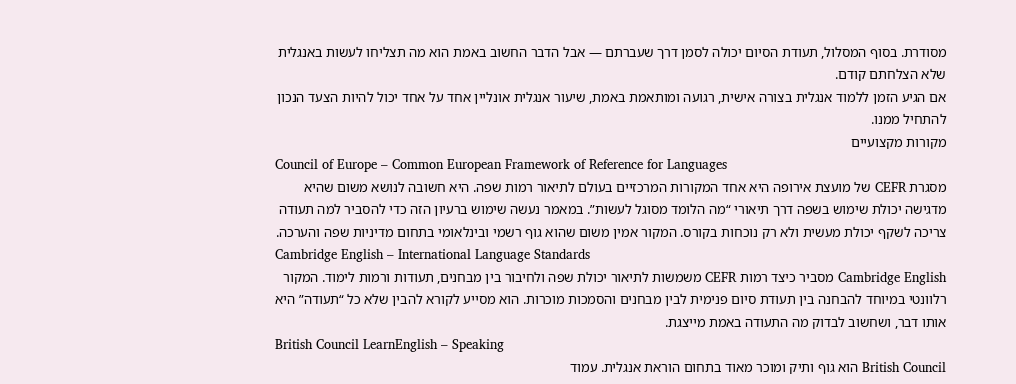מסודרת. בסוף המסלול, תעודת הסיום יכולה לסמן דרך שעברתם — אבל הדבר החשוב באמת הוא מה תצליחו לעשות באנגלית שלא הצלחתם קודם.
אם הגיע הזמן ללמוד אנגלית בצורה אישית, רגועה ומותאמת באמת, שיעור אנגלית אונליין אחד על אחד יכול להיות הצעד הנכון להתחיל ממנו.
מקורות מקצועיים
Council of Europe – Common European Framework of Reference for Languages
מסגרת CEFR של מועצת אירופה היא אחד המקורות המרכזיים בעולם לתיאור רמות שפה. היא חשובה לנושא משום שהיא מדגישה יכולת שימוש בשפה דרך תיאורי “מה הלומד מסוגל לעשות”. במאמר נעשה שימוש ברעיון הזה כדי להסביר למה תעודה צריכה לשקף יכולת מעשית ולא רק נוכחות בקורס. המקור אמין משום שהוא גוף רשמי ובינלאומי בתחום מדיניות שפה והערכה.
Cambridge English – International Language Standards
Cambridge English מסביר כיצד רמות CEFR משמשות לתיאור יכולת שפה ולחיבור בין מבחנים, תעודות ורמות לימוד. המקור רלוונטי במיוחד להבחנה בין תעודת סיום פנימית לבין מבחנים והסמכות מוכרות. הוא מסייע לקורא להבין שלא כל “תעודה” היא אותו דבר, ושחשוב לבדוק מה התעודה באמת מייצגת.
British Council LearnEnglish – Speaking
British Council הוא גוף ותיק ומוכר מאוד בתחום הוראת אנגלית. עמוד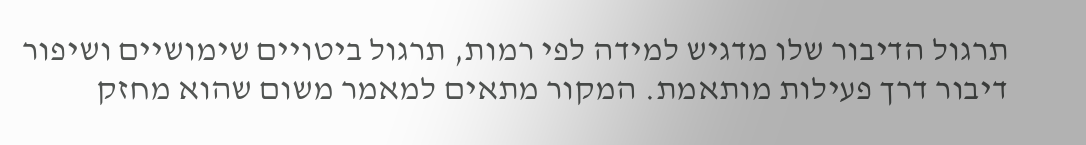תרגול הדיבור שלו מדגיש למידה לפי רמות, תרגול ביטויים שימושיים ושיפור דיבור דרך פעילות מותאמת. המקור מתאים למאמר משום שהוא מחזק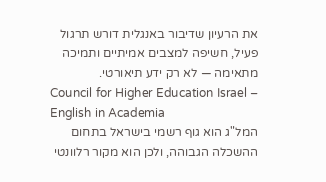את הרעיון שדיבור באנגלית דורש תרגול פעיל, חשיפה למצבים אמיתיים ותמיכה מתאימה — לא רק ידע תיאורטי.
Council for Higher Education Israel – English in Academia
המל"ג הוא גוף רשמי בישראל בתחום ההשכלה הגבוהה, ולכן הוא מקור רלוונטי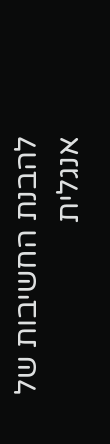להבנת החשיבות של אנגלית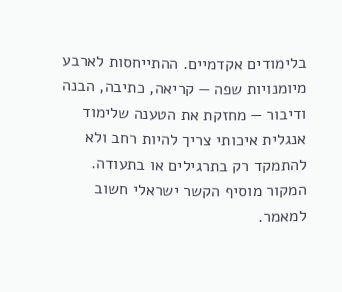בלימודים אקדמיים. ההתייחסות לארבע מיומנויות שפה — קריאה, כתיבה, הבנה ודיבור — מחזקת את הטענה שלימוד אנגלית איכותי צריך להיות רחב ולא להתמקד רק בתרגילים או בתעודה. המקור מוסיף הקשר ישראלי חשוב למאמר.